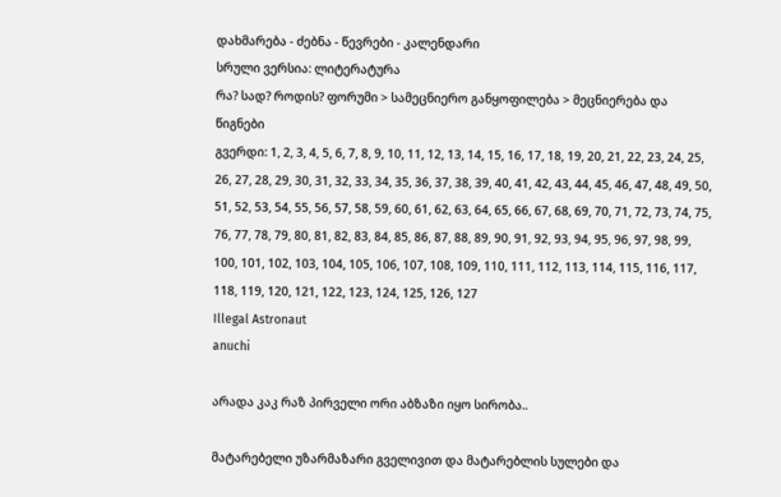დახმარება - ძებნა - წევრები - კალენდარი
სრული ვერსია: ლიტერატურა
რა? სად? როდის? ფორუმი > სამეცნიერო განყოფილება > მეცნიერება და წიგნები
გვერდი: 1, 2, 3, 4, 5, 6, 7, 8, 9, 10, 11, 12, 13, 14, 15, 16, 17, 18, 19, 20, 21, 22, 23, 24, 25, 26, 27, 28, 29, 30, 31, 32, 33, 34, 35, 36, 37, 38, 39, 40, 41, 42, 43, 44, 45, 46, 47, 48, 49, 50, 51, 52, 53, 54, 55, 56, 57, 58, 59, 60, 61, 62, 63, 64, 65, 66, 67, 68, 69, 70, 71, 72, 73, 74, 75, 76, 77, 78, 79, 80, 81, 82, 83, 84, 85, 86, 87, 88, 89, 90, 91, 92, 93, 94, 95, 96, 97, 98, 99, 100, 101, 102, 103, 104, 105, 106, 107, 108, 109, 110, 111, 112, 113, 114, 115, 116, 117, 118, 119, 120, 121, 122, 123, 124, 125, 126, 127
Illegal Astronaut
anuchi

არადა კაკ რაზ პირველი ორი აბზაზი იყო სირობა..

მატარებელი უზარმაზარი გველივით და მატარებლის სულები და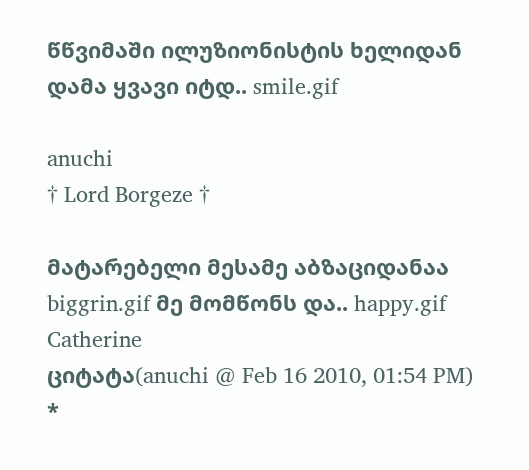წწვიმაში ილუზიონისტის ხელიდან დამა ყვავი იტდ.. smile.gif

anuchi
† Lord Borgeze †

მატარებელი მესამე აბზაციდანაა biggrin.gif მე მომწონს და.. happy.gif
Catherine
ციტატა(anuchi @ Feb 16 2010, 01:54 PM) *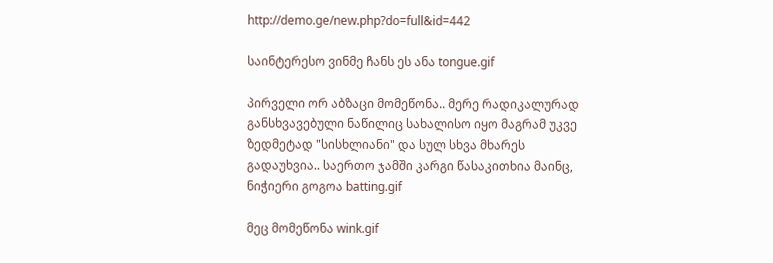http://demo.ge/new.php?do=full&id=442

საინტერესო ვინმე ჩანს ეს ანა tongue.gif

პირველი ორ აბზაცი მომეწონა.. მერე რადიკალურად განსხვავებული ნაწილიც სახალისო იყო მაგრამ უკვე ზედმეტად "სისხლიანი" და სულ სხვა მხარეს გადაუხვია.. საერთო ჯამში კარგი წასაკითხია მაინც, ნიჭიერი გოგოა batting.gif

მეც მომეწონა wink.gif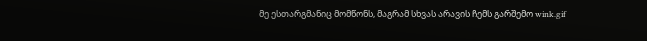მე ესთარგმანიც მომწონს, მაგრამ სხვას არავის ჩემს გარშემო wink.gif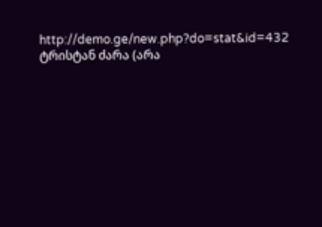http://demo.ge/new.php?do=stat&id=432 ტრისტან ძარა (არა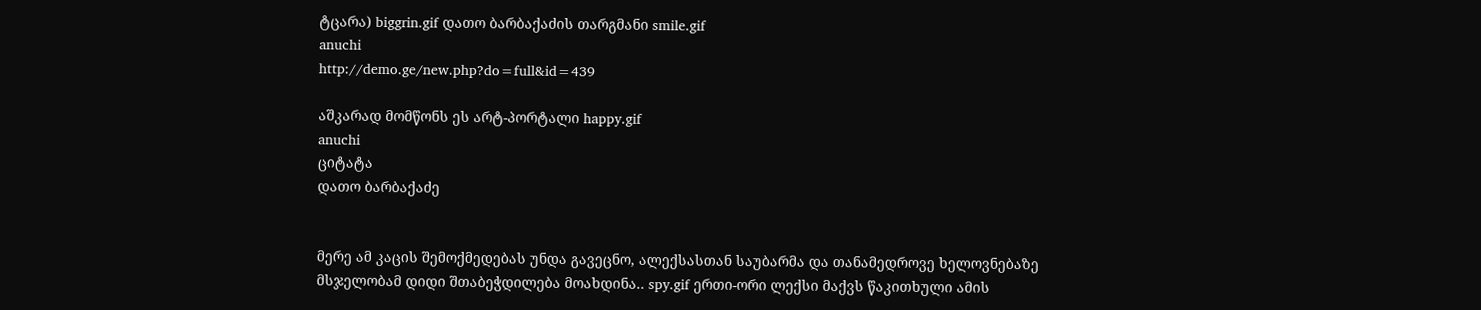ტცარა) biggrin.gif დათო ბარბაქაძის თარგმანი smile.gif
anuchi
http://demo.ge/new.php?do=full&id=439

აშკარად მომწონს ეს არტ-პორტალი happy.gif
anuchi
ციტატა
დათო ბარბაქაძე


მერე ამ კაცის შემოქმედებას უნდა გავეცნო, ალექსასთან საუბარმა და თანამედროვე ხელოვნებაზე მსჯელობამ დიდი შთაბეჭდილება მოახდინა.. spy.gif ერთი-ორი ლექსი მაქვს წაკითხული ამის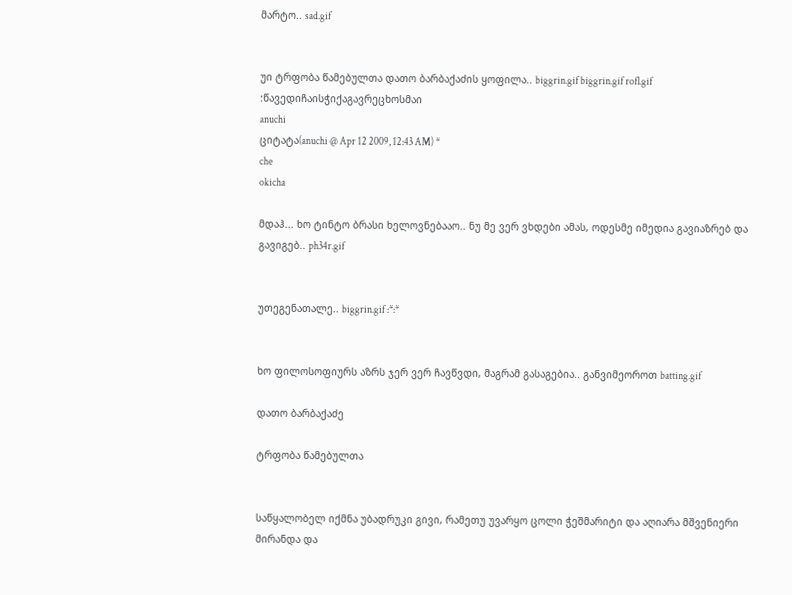მარტო.. sad.gif


უი ტრფობა წამებულთა დათო ბარბაქაძის ყოფილა.. biggrin.gif biggrin.gif rofl.gif :წავედიჩაისჭიქაგავრეცხოსმაი
anuchi
ციტატა(anuchi @ Apr 12 2009, 12:43 AM) *
che
okicha

მდაჰ... ხო ტინტო ბრასი ხელოვნებააო.. ნუ მე ვერ ვხდები ამას, ოდესმე იმედია გავიაზრებ და გავიგებ.. ph34r.gif


უთეგენათალე.. biggrin.gif :*:*


ხო ფილოსოფიურს აზრს ჯერ ვერ ჩავწვდი, მაგრამ გასაგებია.. განვიმეოროთ batting.gif

დათო ბარბაქაძე

ტრფობა წამებულთა


საწყალობელ იქმნა უბადრუკი გივი, რამეთუ უვარყო ცოლი ჭეშმარიტი და აღიარა მშვენიერი მირანდა და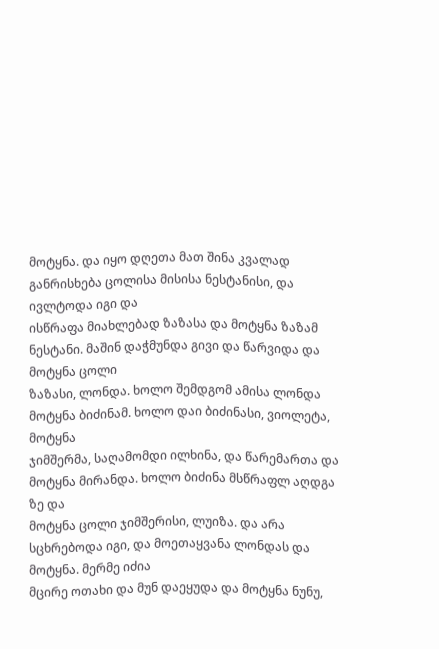მოტყნა. და იყო დღეთა მათ შინა კვალად განრისხება ცოლისა მისისა ნესტანისი, და ივლტოდა იგი და
ისწრაფა მიახლებად ზაზასა და მოტყნა ზაზამ ნესტანი. მაშინ დაჭმუნდა გივი და წარვიდა და მოტყნა ცოლი
ზაზასი, ლონდა. ხოლო შემდგომ ამისა ლონდა მოტყნა ბიძინამ. ხოლო დაი ბიძინასი, ვიოლეტა, მოტყნა
ჯიმშერმა, საღამომდი ილხინა, და წარემართა და მოტყნა მირანდა. ხოლო ბიძინა მსწრაფლ აღდგა ზე და
მოტყნა ცოლი ჯიმშერისი, ლუიზა. და არა სცხრებოდა იგი, და მოეთაყვანა ლონდას და მოტყნა. მერმე იძია
მცირე ოთახი და მუნ დაეყუდა და მოტყნა ნუნუ,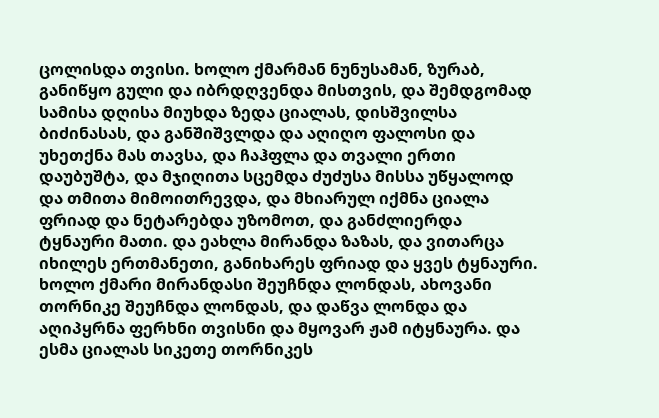ცოლისდა თვისი. ხოლო ქმარმან ნუნუსამან, ზურაბ,
განიწყო გული და იბრდღვენდა მისთვის, და შემდგომად სამისა დღისა მიუხდა ზედა ციალას, დისშვილსა
ბიძინასას, და განშიშვლდა და აღიღო ფალოსი და უხეთქნა მას თავსა, და ჩაჰფლა და თვალი ერთი
დაუბუშტა, და მჯიღითა სცემდა ძუძუსა მისსა უწყალოდ და თმითა მიმოითრევდა, და მხიარულ იქმნა ციალა
ფრიად და ნეტარებდა უზომოთ, და განძლიერდა ტყნაური მათი. და ეახლა მირანდა ზაზას, და ვითარცა
იხილეს ერთმანეთი, განიხარეს ფრიად და ყვეს ტყნაური. ხოლო ქმარი მირანდასი შეუჩნდა ლონდას, ახოვანი
თორნიკე შეუჩნდა ლონდას, და დაწვა ლონდა და აღიპყრნა ფერხნი თვისნი და მყოვარ ჟამ იტყნაურა. და
ესმა ციალას სიკეთე თორნიკეს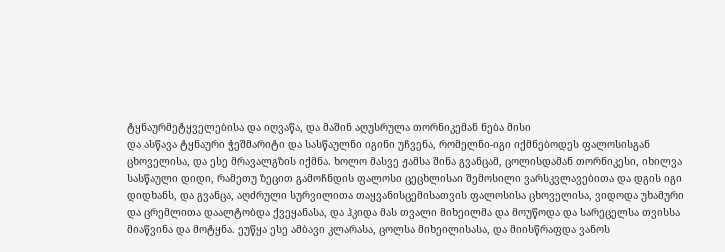ტყნაურმეტყველებისა და იღვაწა, და მაშინ აღუსრულა თორნიკემან ნება მისი
და ასწავა ტყნაური ჭეშმარიტი და სასწაულნი იგინი უჩვენა, რომელნი-იგი იქმნებოდეს ფალოსისგან
ცხოველისა, და ესე მრავალგზის იქმნა. ხოლო მასვე ჟამსა შინა გვანცამ, ცოლისდამან თორნიკესი, იხილვა
სასწაული დიდი, რამეთუ ზეცით გამოჩნდის ფალოსი ცეცხლისაი შემოსილი ვარსკვლავებითა და დგის იგი
დიდხანს, და გვანცა, აღძრული სურვილითა თაყვანისცემისათვის ფალოსისა ცხოველისა, ვიდოდა უხამური
და ცრემლითა დაალტობდა ქვეყანასა, და ჰკიდა მას თვალი მიხეილმა და მოუწოდა და სარეცელსა თვისსა
მიაწვინა და მოტყნა. ეუწყა ესე ამბავი კლარასა, ცოლსა მიხეილისასა, და მიისწრაფდა ვანოს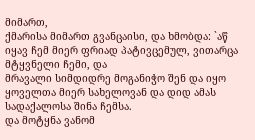მიმართ,
ქმარისა მიმართ გვანცაისი, და ხმობდა: `აწ იყავ ჩემ მიერ ფრიად პატივცემულ, ვითარცა მტყვნელი ჩემი, და
მრავალი სიმდიდრე მოგანიჭო შენ და იყო ყოველთა მიერ სახელოვან და დიდ ამას სადაქალოსა შინა ჩემსა.
და მოტყნა ვანომ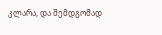კლარა, და შემდგომად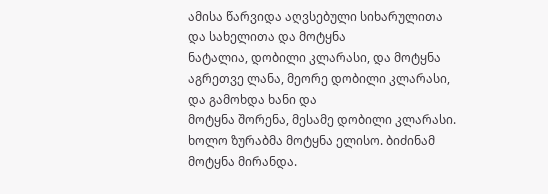ამისა წარვიდა აღვსებული სიხარულითა და სახელითა და მოტყნა
ნატალია, დობილი კლარასი, და მოტყნა აგრეთვე ლანა, მეორე დობილი კლარასი, და გამოხდა ხანი და
მოტყნა შორენა, მესამე დობილი კლარასი. ხოლო ზურაბმა მოტყნა ელისო. ბიძინამ მოტყნა მირანდა.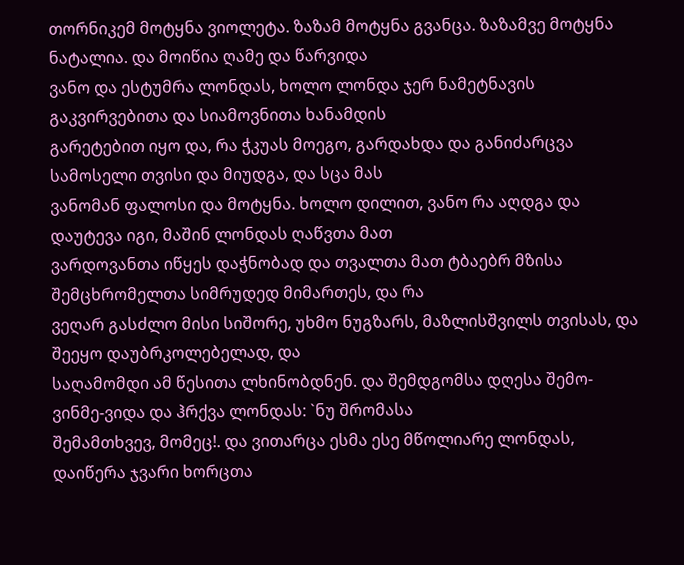თორნიკემ მოტყნა ვიოლეტა. ზაზამ მოტყნა გვანცა. ზაზამვე მოტყნა ნატალია. და მოიწია ღამე და წარვიდა
ვანო და ესტუმრა ლონდას, ხოლო ლონდა ჯერ ნამეტნავის გაკვირვებითა და სიამოვნითა ხანამდის
გარეტებით იყო და, რა ჭკუას მოეგო, გარდახდა და განიძარცვა სამოსელი თვისი და მიუდგა, და სცა მას
ვანომან ფალოსი და მოტყნა. ხოლო დილით, ვანო რა აღდგა და დაუტევა იგი, მაშინ ლონდას ღაწვთა მათ
ვარდოვანთა იწყეს დაჭნობად და თვალთა მათ ტბაებრ მზისა შემცხრომელთა სიმრუდედ მიმართეს, და რა
ვეღარ გასძლო მისი სიშორე, უხმო ნუგზარს, მაზლისშვილს თვისას, და შეეყო დაუბრკოლებელად, და
საღამომდი ამ წესითა ლხინობდნენ. და შემდგომსა დღესა შემო-ვინმე-ვიდა და ჰრქვა ლონდას: `ნუ შრომასა
შემამთხვევ, მომეც!. და ვითარცა ესმა ესე მწოლიარე ლონდას, დაიწერა ჯვარი ხორცთა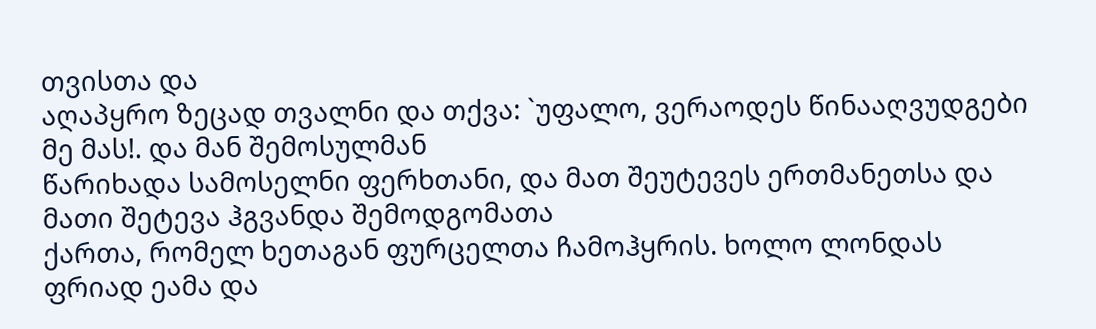თვისთა და
აღაპყრო ზეცად თვალნი და თქვა: `უფალო, ვერაოდეს წინააღვუდგები მე მას!. და მან შემოსულმან
წარიხადა სამოსელნი ფერხთანი, და მათ შეუტევეს ერთმანეთსა და მათი შეტევა ჰგვანდა შემოდგომათა
ქართა, რომელ ხეთაგან ფურცელთა ჩამოჰყრის. ხოლო ლონდას ფრიად ეამა და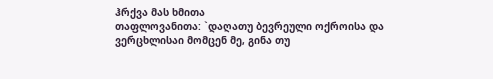ჰრქვა მას ხმითა
თაფლოვანითა: `დაღათუ ბევრეული ოქროისა და ვერცხლისაი მომცენ მე, გინა თუ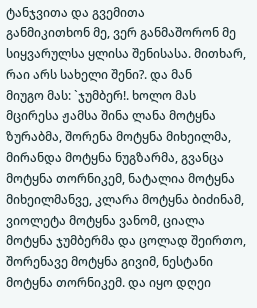ტანჯვითა და გვემითა
განმიკითხონ მე, ვერ განმაშორონ მე სიყვარულსა ყლისა შენისასა. მითხარ, რაი არს სახელი შენი?. და მან
მიუგო მას: `ჯუმბერ!. ხოლო მას მცირესა ჟამსა შინა ლანა მოტყნა ზურაბმა, შორენა მოტყნა მიხეილმა,
მირანდა მოტყნა ნუგზარმა, გვანცა მოტყნა თორნიკემ, ნატალია მოტყნა მიხეილმანვე, კლარა მოტყნა ბიძინამ,
ვიოლეტა მოტყნა ვანომ, ციალა მოტყნა ჯუმბერმა და ცოლად შეირთო, შორენავე მოტყნა გივიმ, ნესტანი
მოტყნა თორნიკემ. და იყო დღეი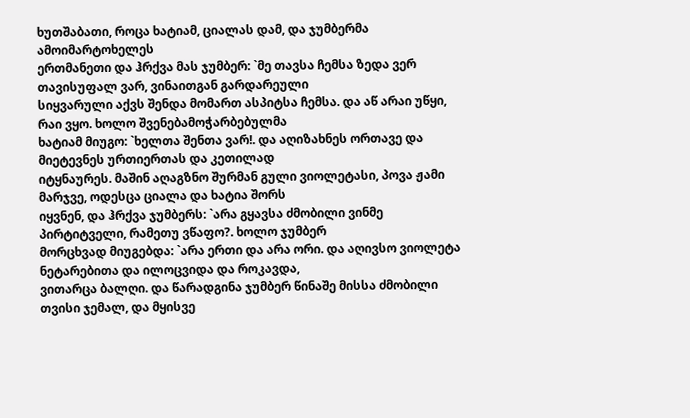ხუთშაბათი, როცა ხატიამ, ციალას დამ, და ჯუმბერმა ამოიმარტოხელეს
ერთმანეთი და ჰრქვა მას ჯუმბერ: `მე თავსა ჩემსა ზედა ვერ თავისუფალ ვარ, ვინაითგან გარდარეული
სიყვარული აქვს შენდა მომართ ასპიტსა ჩემსა. და აწ არაი უწყი, რაი ვყო. ხოლო შვენებამოჭარბებულმა
ხატიამ მიუგო: `ხელთა შენთა ვარ!. და აღიზახნეს ორთავე და მიეტევნეს ურთიერთას და კეთილად
იტყნაურეს. მაშინ აღაგზნო შურმან გული ვიოლეტასი, პოვა ჟამი მარჯვე, ოდესცა ციალა და ხატია შორს
იყვნენ, და ჰრქვა ჯუმბერს: `არა გყავსა ძმობილი ვინმე პირტიტველი, რამეთუ ვწაფო?. ხოლო ჯუმბერ
მორცხვად მიუგებდა: `არა ერთი და არა ორი. და აღივსო ვიოლეტა ნეტარებითა და ილოცვიდა და როკავდა,
ვითარცა ბალღი. და წარადგინა ჯუმბერ წინაშე მისსა ძმობილი თვისი ჯემალ, და მყისვე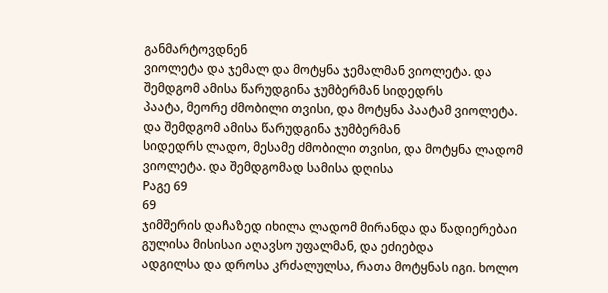განმარტოვდნენ
ვიოლეტა და ჯემალ და მოტყნა ჯემალმან ვიოლეტა. და შემდგომ ამისა წარუდგინა ჯუმბერმან სიდედრს
პაატა, მეორე ძმობილი თვისი, და მოტყნა პაატამ ვიოლეტა. და შემდგომ ამისა წარუდგინა ჯუმბერმან
სიდედრს ლადო, მესამე ძმობილი თვისი, და მოტყნა ლადომ ვიოლეტა. და შემდგომად სამისა დღისა
Pაგე 69
69
ჯიმშერის დაჩაზედ იხილა ლადომ მირანდა და წადიერებაი გულისა მისისაი აღავსო უფალმან, და ეძიებდა
ადგილსა და დროსა კრძალულსა, რათა მოტყნას იგი. ხოლო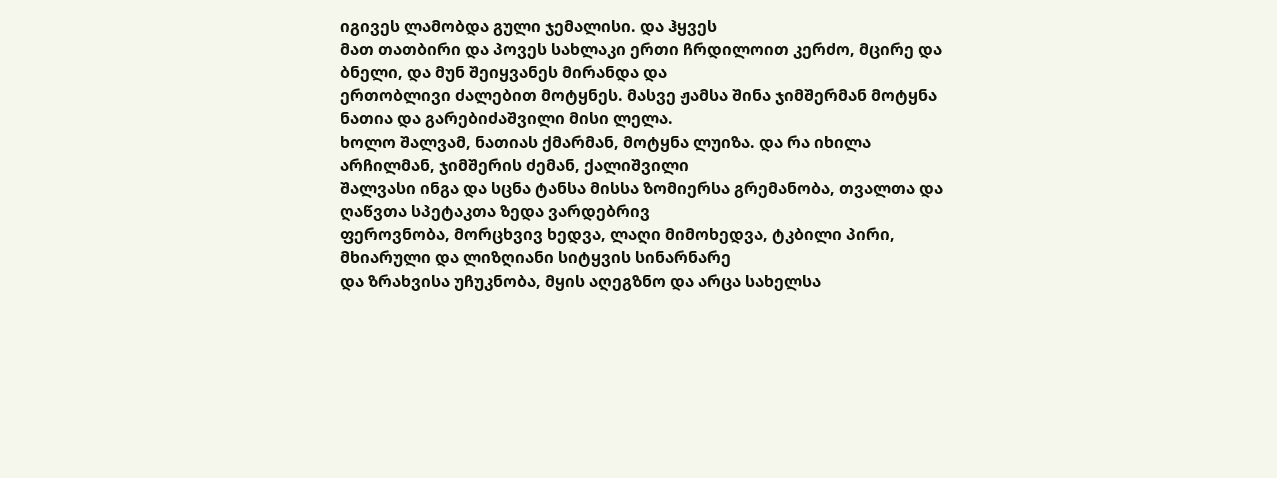იგივეს ლამობდა გული ჯემალისი. და ჰყვეს
მათ თათბირი და პოვეს სახლაკი ერთი ჩრდილოით კერძო, მცირე და ბნელი, და მუნ შეიყვანეს მირანდა და
ერთობლივი ძალებით მოტყნეს. მასვე ჟამსა შინა ჯიმშერმან მოტყნა ნათია და გარებიძაშვილი მისი ლელა.
ხოლო შალვამ, ნათიას ქმარმან, მოტყნა ლუიზა. და რა იხილა არჩილმან, ჯიმშერის ძემან, ქალიშვილი
შალვასი ინგა და სცნა ტანსა მისსა ზომიერსა გრემანობა, თვალთა და ღაწვთა სპეტაკთა ზედა ვარდებრივ
ფეროვნობა, მორცხვივ ხედვა, ლაღი მიმოხედვა, ტკბილი პირი, მხიარული და ლიზღიანი სიტყვის სინარნარე
და ზრახვისა უჩუკნობა, მყის აღეგზნო და არცა სახელსა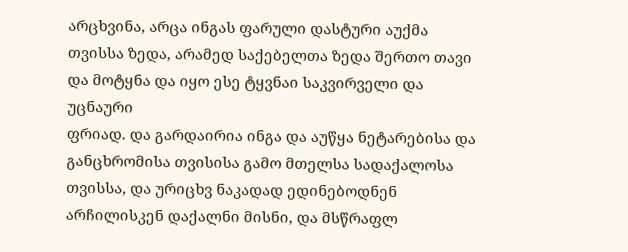არცხვინა, არცა ინგას ფარული დასტური აუქმა
თვისსა ზედა, არამედ საქებელთა ზედა შერთო თავი და მოტყნა და იყო ესე ტყვნაი საკვირველი და უცნაური
ფრიად. და გარდაირია ინგა და აუწყა ნეტარებისა და განცხრომისა თვისისა გამო მთელსა სადაქალოსა
თვისსა, და ურიცხვ ნაკადად ედინებოდნენ არჩილისკენ დაქალნი მისნი, და მსწრაფლ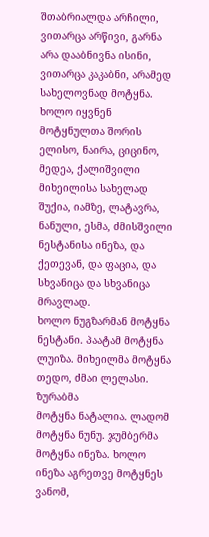შთაბრიალდა არჩილი,
ვითარცა არწივი, გარნა არა დააბნივნა ისინი, ვითარცა კაკაბნი, არამედ სახელოვნად მოტყნა. ხოლო იყვნენ
მოტყნულთა შორის ელისო, ნაირა, ციცინო, მედეა, ქალიშვილი მიხეილისა სახელად შუქია, იამზე, ლატავრა,
ნანული, ესმა, ძმისშვილი ნესტანისა ინეზა, და ქეთევან, და ფაცია, და სხვანიცა და სხვანიცა მრავლად.
ხოლო ნუგზარმან მოტყნა ნესტანი. პაატამ მოტყნა ლუიზა. მიხეილმა მოტყნა თედო, ძმაი ლელასი. ზურაბმა
მოტყნა ნატალია. ლადომ მოტყნა ნუნუ. ჯუმბერმა მოტყნა ინეზა. ხოლო ინეზა აგრეთვე მოტყნეს ვანომ,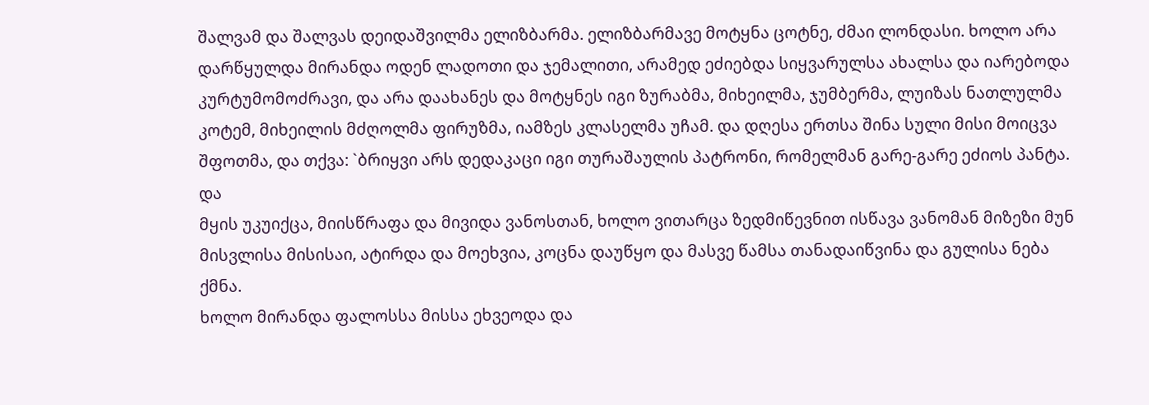შალვამ და შალვას დეიდაშვილმა ელიზბარმა. ელიზბარმავე მოტყნა ცოტნე, ძმაი ლონდასი. ხოლო არა
დარწყულდა მირანდა ოდენ ლადოთი და ჯემალითი, არამედ ეძიებდა სიყვარულსა ახალსა და იარებოდა
კურტუმომოძრავი, და არა დაახანეს და მოტყნეს იგი ზურაბმა, მიხეილმა, ჯუმბერმა, ლუიზას ნათლულმა
კოტემ, მიხეილის მძღოლმა ფირუზმა, იამზეს კლასელმა უჩამ. და დღესა ერთსა შინა სული მისი მოიცვა
შფოთმა, და თქვა: `ბრიყვი არს დედაკაცი იგი თურაშაულის პატრონი, რომელმან გარე-გარე ეძიოს პანტა. და
მყის უკუიქცა, მიისწრაფა და მივიდა ვანოსთან, ხოლო ვითარცა ზედმიწევნით ისწავა ვანომან მიზეზი მუნ
მისვლისა მისისაი, ატირდა და მოეხვია, კოცნა დაუწყო და მასვე წამსა თანადაიწვინა და გულისა ნება ქმნა.
ხოლო მირანდა ფალოსსა მისსა ეხვეოდა და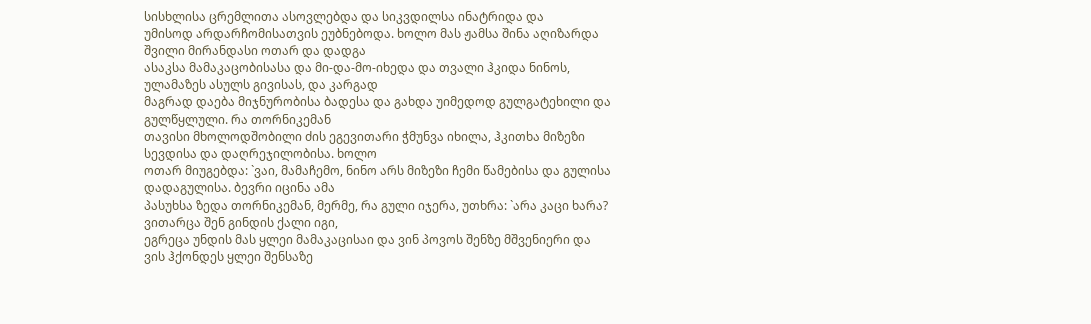სისხლისა ცრემლითა ასოვლებდა და სიკვდილსა ინატრიდა და
უმისოდ არდარჩომისათვის ეუბნებოდა. ხოლო მას ჟამსა შინა აღიზარდა შვილი მირანდასი ოთარ და დადგა
ასაკსა მამაკაცობისასა და მი-და-მო-იხედა და თვალი ჰკიდა ნინოს, ულამაზეს ასულს გივისას, და კარგად
მაგრად დაება მიჯნურობისა ბადესა და გახდა უიმედოდ გულგატეხილი და გულწყლული. რა თორნიკემან
თავისი მხოლოდშობილი ძის ეგევითარი ჭმუნვა იხილა, ჰკითხა მიზეზი სევდისა და დაღრეჯილობისა. ხოლო
ოთარ მიუგებდა: `ვაი, მამაჩემო, ნინო არს მიზეზი ჩემი წამებისა და გულისა დადაგულისა. ბევრი იცინა ამა
პასუხსა ზედა თორნიკემან, მერმე, რა გული იჯერა, უთხრა: `არა კაცი ხარა? ვითარცა შენ გინდის ქალი იგი,
ეგრეცა უნდის მას ყლეი მამაკაცისაი და ვინ პოვოს შენზე მშვენიერი და ვის ჰქონდეს ყლეი შენსაზე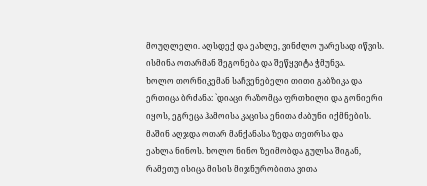მოუღლელი. აღსდექ და ეახლე, ვინძლო უარესად იწვის. ისმინა ოთარმან შეგონება და შეწყვიტა ჭმუნვა.
ხოლო თორნიკემან საჩვენებელი თითი გაბზიკა და ერთიცა ბრძანა: `დიაცი რაზომცა ფრთხილი და გონიერი
იყოს, ეგრეცა ჰამოისა კაცისა ენითა ძაბუნი იქმნების. მაშინ აღჯდა ოთარ მანქანასა ზედა თეთრსა და
ეახლა ნინოს. ხოლო ნინო ზეიმობდა გულსა შიგან, რამეთუ ისიცა მისის მიჯნურობითა ვითა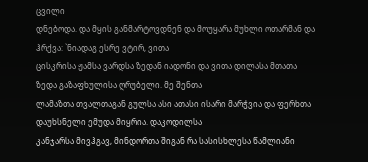ცვილი
დნებოდა. და მყის განმარტოვდნენ და მოუყარა მუხლი ოთარმან და ჰრქვა: `ნიადაგ ესრე ვტირ, ვითა
ცისკრისა ჟამსა ვარდსა ზედან იადონი და ვითა დილასა მთათა ზედა გაზაფხულისა ღრუბელი. მე შენთა
ლამაზთა თვალთაგან გულსა ასი ათასი ისარი მარჭვია და ფერხთა დაუხსნელი ემუდა მიყრია. დაკოდილსა
კანჯარსა მივჰგავ, მინდორთა შიგან რა სასისხლესა წამლიანი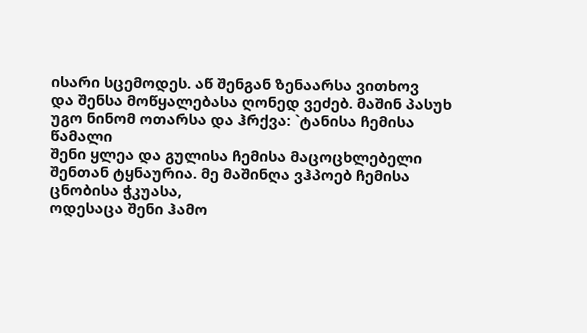ისარი სცემოდეს. აწ შენგან ზენაარსა ვითხოვ
და შენსა მოწყალებასა ღონედ ვეძებ. მაშინ პასუხ უგო ნინომ ოთარსა და ჰრქვა: `ტანისა ჩემისა წამალი
შენი ყლეა და გულისა ჩემისა მაცოცხლებელი შენთან ტყნაურია. მე მაშინღა ვჰპოებ ჩემისა ცნობისა ჭკუასა,
ოდესაცა შენი ჰამო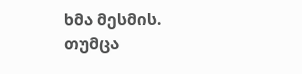ხმა მესმის. თუმცა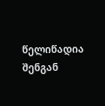წელიწადია შენგან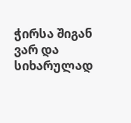ჭირსა შიგან ვარ და სიხარულად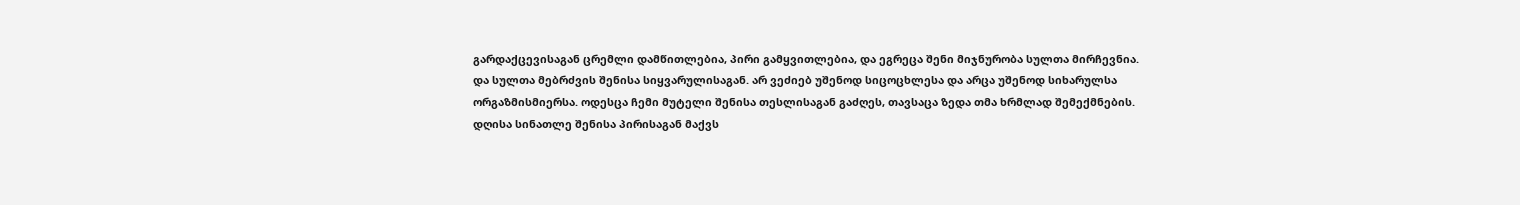გარდაქცევისაგან ცრემლი დამწითლებია, პირი გამყვითლებია, და ეგრეცა შენი მიჯნურობა სულთა მირჩევნია.
და სულთა მებრძვის შენისა სიყვარულისაგან. არ ვეძიებ უშენოდ სიცოცხლესა და არცა უშენოდ სიხარულსა
ორგაზმისმიერსა. ოდესცა ჩემი მუტელი შენისა თესლისაგან გაძღეს, თავსაცა ზედა თმა ხრმლად შემექმნების.
დღისა სინათლე შენისა პირისაგან მაქვს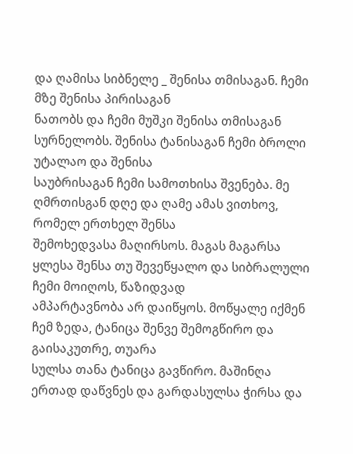და ღამისა სიბნელე _ შენისა თმისაგან. ჩემი მზე შენისა პირისაგან
ნათობს და ჩემი მუშკი შენისა თმისაგან სურნელობს. შენისა ტანისაგან ჩემი ბროლი უტალაო და შენისა
საუბრისაგან ჩემი სამოთხისა შვენება. მე ღმრთისგან დღე და ღამე ამას ვითხოვ, რომელ ერთხელ შენსა
შემოხედვასა მაღირსოს. მაგას მაგარსა ყლესა შენსა თუ შევეწყალო და სიბრალული ჩემი მოიღოს, წაზიდვად
ამპარტავნობა არ დაიწყოს. მოწყალე იქმენ ჩემ ზედა, ტანიცა შენვე შემოგწირო და გაისაკუთრე, თუარა
სულსა თანა ტანიცა გავწირო. მაშინღა ერთად დაწვნეს და გარდასულსა ჭირსა და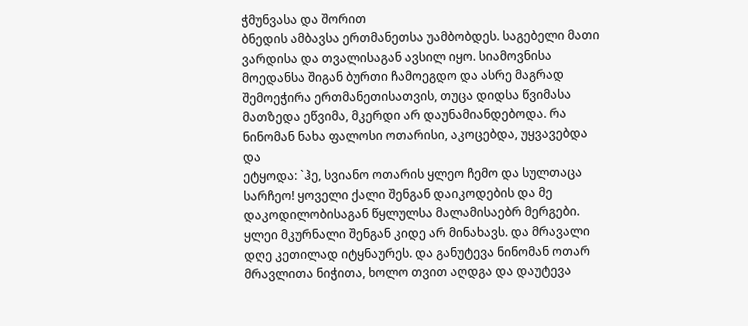ჭმუნვასა და შორით
ბნედის ამბავსა ერთმანეთსა უამბობდეს. საგებელი მათი ვარდისა და თვალისაგან ავსილ იყო. სიამოვნისა
მოედანსა შიგან ბურთი ჩამოეგდო და ასრე მაგრად შემოეჭირა ერთმანეთისათვის, თუცა დიდსა წვიმასა
მათზედა ეწვიმა, მკერდი არ დაუნამიანდებოდა. რა ნინომან ნახა ფალოსი ოთარისი, აკოცებდა, უყვავებდა და
ეტყოდა: `ჰე, სვიანო ოთარის ყლეო ჩემო და სულთაცა სარჩეო! ყოველი ქალი შენგან დაიკოდების და მე
დაკოდილობისაგან წყლულსა მალამისაებრ მერგები. ყლეი მკურნალი შენგან კიდე არ მინახავს. და მრავალი
დღე კეთილად იტყნაურეს. და განუტევა ნინომან ოთარ მრავლითა ნიჭითა, ხოლო თვით აღდგა და დაუტევა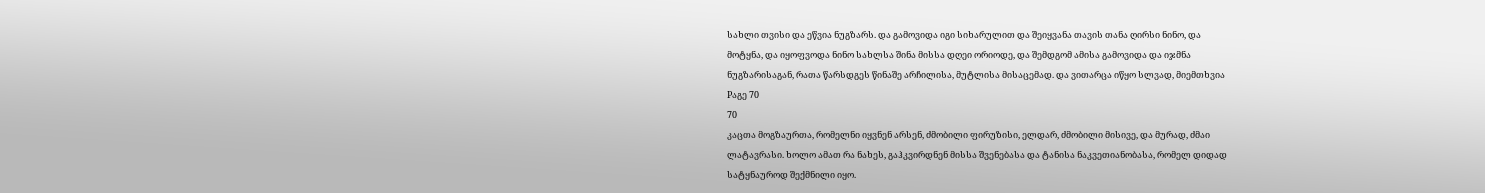სახლი თვისი და ეწვია ნუგზარს. და გამოვიდა იგი სიხარულით და შეიყვანა თავის თანა ღირსი ნინო, და
მოტყნა, და იყოფვოდა ნინო სახლსა შინა მისსა დღეი ორიოდე, და შემდგომ ამისა გამოვიდა და იჯმნა
ნუგზარისაგან, რათა წარსდგეს წინაშე არჩილისა, მუტლისა მისაცემად. და ვითარცა იწყო სლვად, მიემთხვია
Pაგე 70
70
კაცთა მოგზაურთა, რომელნი იყვნენ არსენ, ძმობილი ფირუზისი, ელდარ, ძმობილი მისივე, და მურად, ძმაი
ლატავრასი. ხოლო ამათ რა ნახეს, გაჰკვირდნენ მისსა შვენებასა და ტანისა ნაკვეთიანობასა, რომელ დიდად
სატყნაუროდ შექმნილი იყო.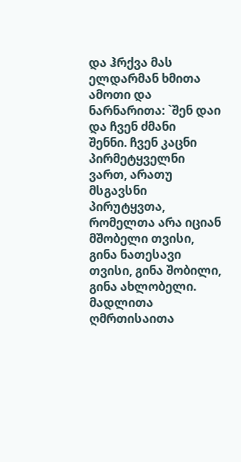და ჰრქვა მას ელდარმან ხმითა ამოთი და ნარნარითა: `შენ დაი და ჩვენ ძმანი
შენნი. ჩვენ კაცნი პირმეტყველნი ვართ, არათუ მსგავსნი პირუტყვთა, რომელთა არა იციან მშობელი თვისი,
გინა ნათესავი თვისი, გინა შობილი, გინა ახლობელი. მადლითა ღმრთისაითა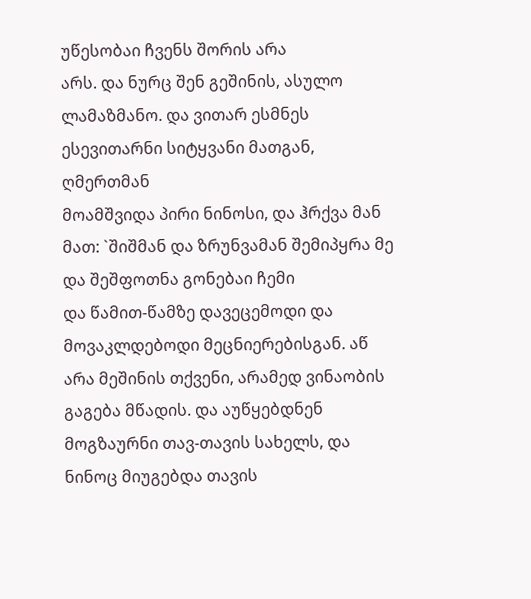უწესობაი ჩვენს შორის არა
არს. და ნურც შენ გეშინის, ასულო ლამაზმანო. და ვითარ ესმნეს ესევითარნი სიტყვანი მათგან, ღმერთმან
მოამშვიდა პირი ნინოსი, და ჰრქვა მან მათ: `შიშმან და ზრუნვამან შემიპყრა მე და შეშფოთნა გონებაი ჩემი
და წამით-წამზე დავეცემოდი და მოვაკლდებოდი მეცნიერებისგან. აწ არა მეშინის თქვენი, არამედ ვინაობის
გაგება მწადის. და აუწყებდნენ მოგზაურნი თავ-თავის სახელს, და ნინოც მიუგებდა თავის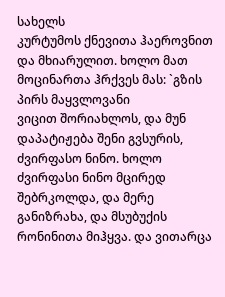სახელს
კურტუმოს ქნევითა ჰაეროვნით და მხიარულით. ხოლო მათ მოცინართა ჰრქვეს მას: `გზის პირს მაყვლოვანი
ვიცით შორიახლოს, და მუნ დაპატიჟება შენი გვსურის, ძვირფასო ნინო. ხოლო ძვირფასი ნინო მცირედ
შებრკოლდა, და მერე განიზრახა, და მსუბუქის რონინითა მიჰყვა. და ვითარცა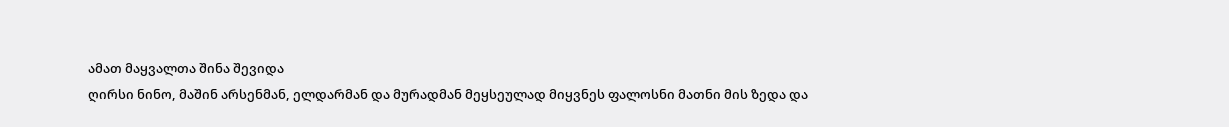ამათ მაყვალთა შინა შევიდა
ღირსი ნინო, მაშინ არსენმან, ელდარმან და მურადმან მეყსეულად მიყვნეს ფალოსნი მათნი მის ზედა და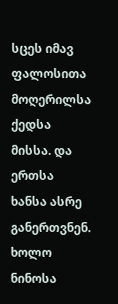სცეს იმავ ფალოსითა მოღერილსა ქედსა მისსა. და ერთსა ხანსა ასრე განერთვნენ. ხოლო ნინოსა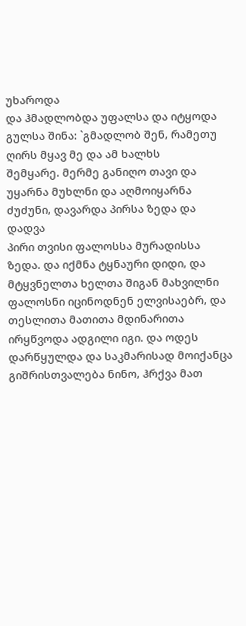უხაროდა
და ჰმადლობდა უფალსა და იტყოდა გულსა შინა: `გმადლობ შენ, რამეთუ ღირს მყავ მე და ამ ხალხს
შემყარე. მერმე განიღო თავი და უყარნა მუხლნი და აღმოიყარნა ძუძუნი, დავარდა პირსა ზედა და დადვა
პირი თვისი ფალოსსა მურადისსა ზედა. და იქმნა ტყნაური დიდი, და მტყვნელთა ხელთა შიგან მახვილნი
ფალოსნი იცინოდნენ ელვისაებრ, და თესლითა მათითა მდინარითა ირყწვოდა ადგილი იგი. და ოდეს
დარწყულდა და საკმარისად მოიქანცა გიშრისთვალება ნინო, ჰრქვა მათ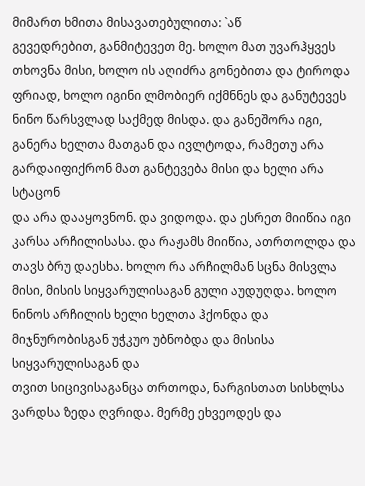მიმართ ხმითა მისავათებულითა: `აწ
გევედრებით, განმიტევეთ მე. ხოლო მათ უვარჰყვეს თხოვნა მისი, ხოლო ის აღიძრა გონებითა და ტიროდა
ფრიად, ხოლო იგინი ლმობიერ იქმნნეს და განუტევეს ნინო წარსვლად საქმედ მისდა. და განეშორა იგი,
განერა ხელთა მათგან და ივლტოდა, რამეთუ არა გარდაიფიქრონ მათ განტევება მისი და ხელი არა სტაცონ
და არა დააყოვნონ. და ვიდოდა. და ესრეთ მიიწია იგი კარსა არჩილისასა. და რაჟამს მიიწია, ათრთოლდა და
თავს ბრუ დაესხა. ხოლო რა არჩილმან სცნა მისვლა მისი, მისის სიყვარულისაგან გული აუდუღდა. ხოლო
ნინოს არჩილის ხელი ხელთა ჰქონდა და მიჯნურობისგან უჭკუო უბნობდა და მისისა სიყვარულისაგან და
თვით სიცივისაგანცა თრთოდა, ნარგისთათ სისხლსა ვარდსა ზედა ღვრიდა. მერმე ეხვეოდეს და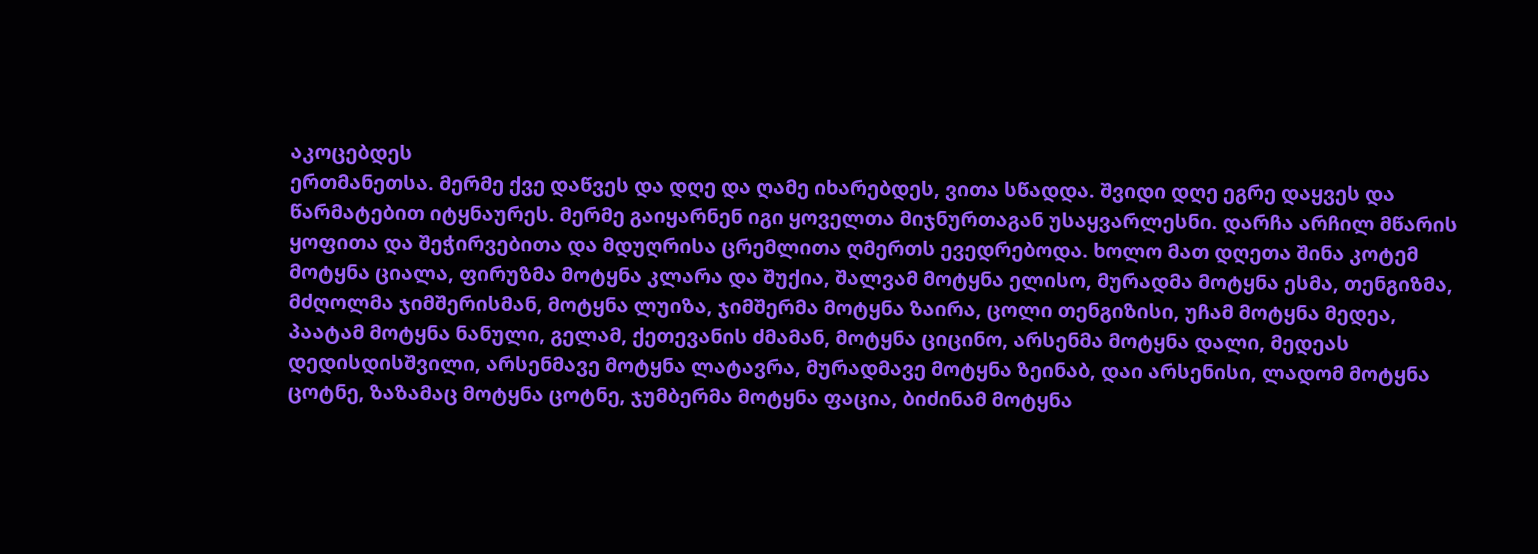აკოცებდეს
ერთმანეთსა. მერმე ქვე დაწვეს და დღე და ღამე იხარებდეს, ვითა სწადდა. შვიდი დღე ეგრე დაყვეს და
წარმატებით იტყნაურეს. მერმე გაიყარნენ იგი ყოველთა მიჯნურთაგან უსაყვარლესნი. დარჩა არჩილ მწარის
ყოფითა და შეჭირვებითა და მდუღრისა ცრემლითა ღმერთს ევედრებოდა. ხოლო მათ დღეთა შინა კოტემ
მოტყნა ციალა, ფირუზმა მოტყნა კლარა და შუქია, შალვამ მოტყნა ელისო, მურადმა მოტყნა ესმა, თენგიზმა,
მძღოლმა ჯიმშერისმან, მოტყნა ლუიზა, ჯიმშერმა მოტყნა ზაირა, ცოლი თენგიზისი, უჩამ მოტყნა მედეა,
პაატამ მოტყნა ნანული, გელამ, ქეთევანის ძმამან, მოტყნა ციცინო, არსენმა მოტყნა დალი, მედეას
დედისდისშვილი, არსენმავე მოტყნა ლატავრა, მურადმავე მოტყნა ზეინაბ, დაი არსენისი, ლადომ მოტყნა
ცოტნე, ზაზამაც მოტყნა ცოტნე, ჯუმბერმა მოტყნა ფაცია, ბიძინამ მოტყნა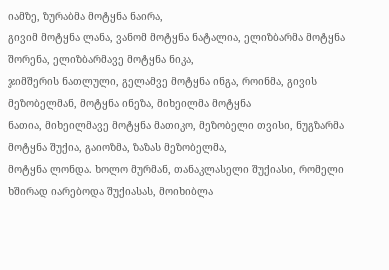იამზე, ზურაბმა მოტყნა ნაირა,
გივიმ მოტყნა ლანა, ვანომ მოტყნა ნატალია, ელიზბარმა მოტყნა შორენა, ელიზბარმავე მოტყნა ნიკა,
ჯიმშერის ნათლული, გელამვე მოტყნა ინგა, როინმა, გივის მეზობელმან, მოტყნა ინეზა, მიხეილმა მოტყნა
ნათია, მიხეილმავე მოტყნა მათიკო, მეზობელი თვისი, ნუგზარმა მოტყნა შუქია, გაიოზმა, ზაზას მეზობელმა,
მოტყნა ლონდა. ხოლო მურმან, თანაკლასელი შუქიასი, რომელი ხშირად იარებოდა შუქიასას, მოიხიბლა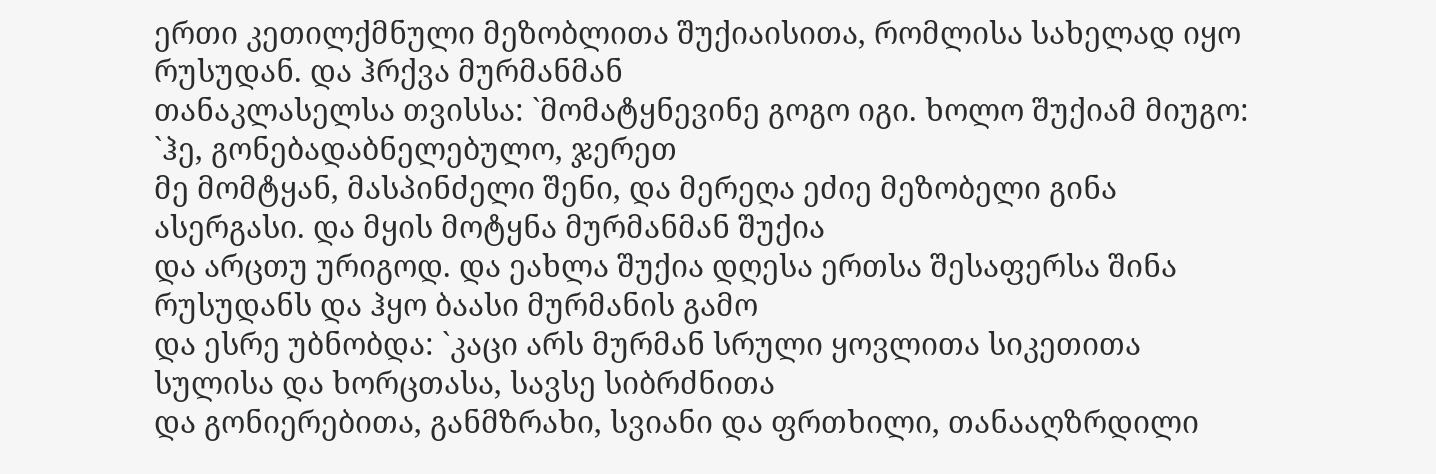ერთი კეთილქმნული მეზობლითა შუქიაისითა, რომლისა სახელად იყო რუსუდან. და ჰრქვა მურმანმან
თანაკლასელსა თვისსა: `მომატყნევინე გოგო იგი. ხოლო შუქიამ მიუგო: `ჰე, გონებადაბნელებულო, ჯერეთ
მე მომტყან, მასპინძელი შენი, და მერეღა ეძიე მეზობელი გინა ასერგასი. და მყის მოტყნა მურმანმან შუქია
და არცთუ ურიგოდ. და ეახლა შუქია დღესა ერთსა შესაფერსა შინა რუსუდანს და ჰყო ბაასი მურმანის გამო
და ესრე უბნობდა: `კაცი არს მურმან სრული ყოვლითა სიკეთითა სულისა და ხორცთასა, სავსე სიბრძნითა
და გონიერებითა, განმზრახი, სვიანი და ფრთხილი, თანააღზრდილი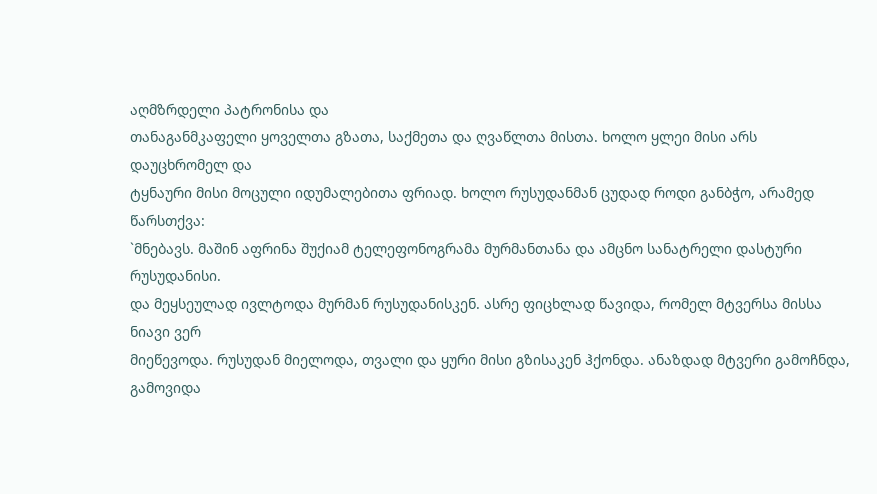აღმზრდელი პატრონისა და
თანაგანმკაფელი ყოველთა გზათა, საქმეთა და ღვაწლთა მისთა. ხოლო ყლეი მისი არს დაუცხრომელ და
ტყნაური მისი მოცული იდუმალებითა ფრიად. ხოლო რუსუდანმან ცუდად როდი განბჭო, არამედ წარსთქვა:
`მნებავს. მაშინ აფრინა შუქიამ ტელეფონოგრამა მურმანთანა და ამცნო სანატრელი დასტური რუსუდანისი.
და მეყსეულად ივლტოდა მურმან რუსუდანისკენ. ასრე ფიცხლად წავიდა, რომელ მტვერსა მისსა ნიავი ვერ
მიეწევოდა. რუსუდან მიელოდა, თვალი და ყური მისი გზისაკენ ჰქონდა. ანაზდად მტვერი გამოჩნდა, გამოვიდა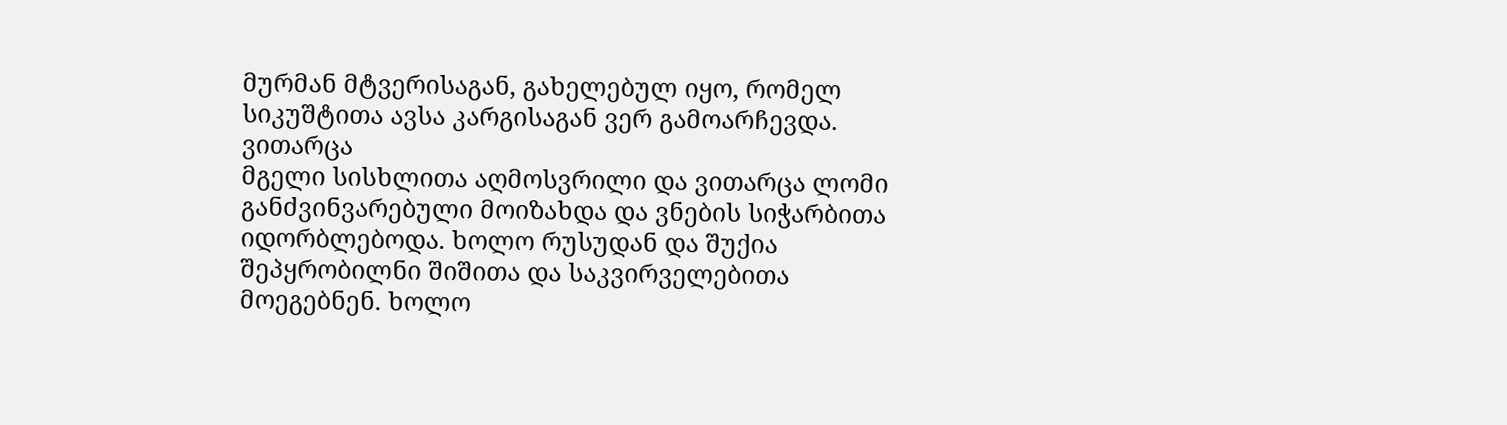მურმან მტვერისაგან, გახელებულ იყო, რომელ სიკუშტითა ავსა კარგისაგან ვერ გამოარჩევდა. ვითარცა
მგელი სისხლითა აღმოსვრილი და ვითარცა ლომი განძვინვარებული მოიზახდა და ვნების სიჭარბითა
იდორბლებოდა. ხოლო რუსუდან და შუქია შეპყრობილნი შიშითა და საკვირველებითა მოეგებნენ. ხოლო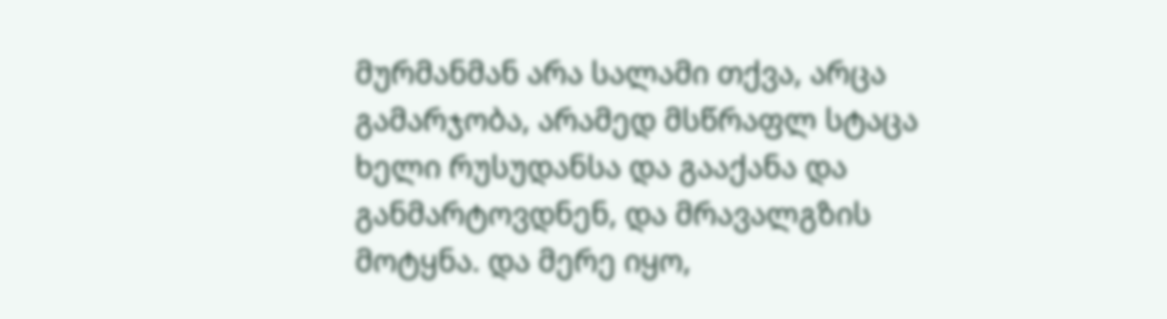მურმანმან არა სალამი თქვა, არცა გამარჯობა, არამედ მსწრაფლ სტაცა ხელი რუსუდანსა და გააქანა და
განმარტოვდნენ, და მრავალგზის მოტყნა. და მერე იყო,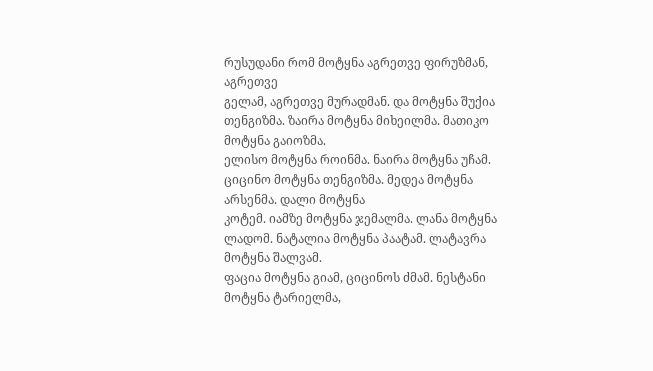რუსუდანი რომ მოტყნა აგრეთვე ფირუზმან, აგრეთვე
გელამ, აგრეთვე მურადმან. და მოტყნა შუქია თენგიზმა. ზაირა მოტყნა მიხეილმა. მათიკო მოტყნა გაიოზმა.
ელისო მოტყნა როინმა. ნაირა მოტყნა უჩამ. ციცინო მოტყნა თენგიზმა. მედეა მოტყნა არსენმა. დალი მოტყნა
კოტემ. იამზე მოტყნა ჯემალმა. ლანა მოტყნა ლადომ. ნატალია მოტყნა პაატამ. ლატავრა მოტყნა შალვამ.
ფაცია მოტყნა გიამ, ციცინოს ძმამ. ნესტანი მოტყნა ტარიელმა,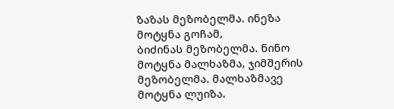ზაზას მეზობელმა. ინეზა მოტყნა გოჩამ,
ბიძინას მეზობელმა. ნინო მოტყნა მალხაზმა, ჯიმშერის მეზობელმა. მალხაზმავე მოტყნა ლუიზა.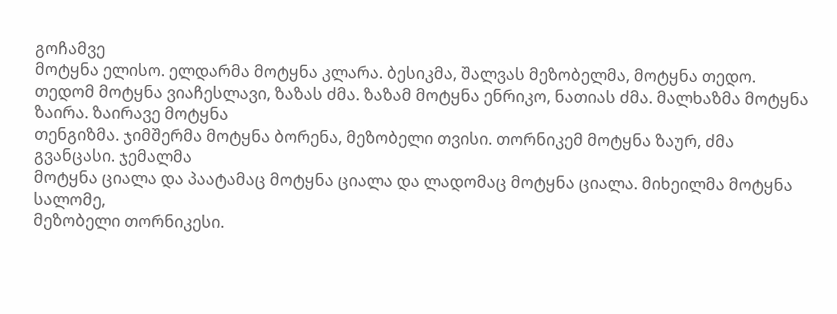გოჩამვე
მოტყნა ელისო. ელდარმა მოტყნა კლარა. ბესიკმა, შალვას მეზობელმა, მოტყნა თედო. თედომ მოტყნა ვიაჩესლავი, ზაზას ძმა. ზაზამ მოტყნა ენრიკო, ნათიას ძმა. მალხაზმა მოტყნა ზაირა. ზაირავე მოტყნა
თენგიზმა. ჯიმშერმა მოტყნა ბორენა, მეზობელი თვისი. თორნიკემ მოტყნა ზაურ, ძმა გვანცასი. ჯემალმა
მოტყნა ციალა და პაატამაც მოტყნა ციალა და ლადომაც მოტყნა ციალა. მიხეილმა მოტყნა სალომე,
მეზობელი თორნიკესი.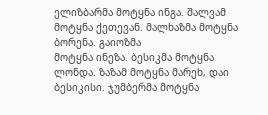ელიზბარმა მოტყნა ინგა. შალვამ მოტყნა ქეთევან. მალხაზმა მოტყნა ბორენა. გაიოზმა
მოტყნა ინეზა. ბესიკმა მოტყნა ლონდა. ზაზამ მოტყნა მარეხ, დაი ბესიკისი. ჯუმბერმა მოტყნა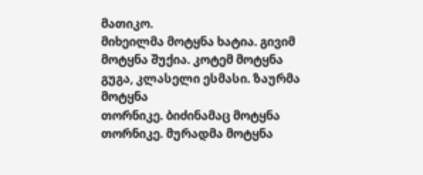მათიკო.
მიხეილმა მოტყნა ხატია. გივიმ მოტყნა შუქია. კოტემ მოტყნა გუგა, კლასელი ესმასი. ზაურმა მოტყნა
თორნიკე. ბიძინამაც მოტყნა თორნიკე. მურადმა მოტყნა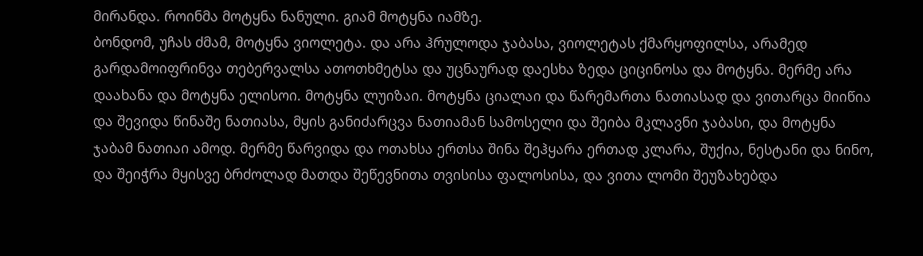მირანდა. როინმა მოტყნა ნანული. გიამ მოტყნა იამზე.
ბონდომ, უჩას ძმამ, მოტყნა ვიოლეტა. და არა ჰრულოდა ჯაბასა, ვიოლეტას ქმარყოფილსა, არამედ
გარდამოიფრინვა თებერვალსა ათოთხმეტსა და უცნაურად დაესხა ზედა ციცინოსა და მოტყნა. მერმე არა
დაახანა და მოტყნა ელისოი. მოტყნა ლუიზაი. მოტყნა ციალაი და წარემართა ნათიასად და ვითარცა მიიწია
და შევიდა წინაშე ნათიასა, მყის განიძარცვა ნათიამან სამოსელი და შეიბა მკლავნი ჯაბასი, და მოტყნა
ჯაბამ ნათიაი ამოდ. მერმე წარვიდა და ოთახსა ერთსა შინა შეჰყარა ერთად კლარა, შუქია, ნესტანი და ნინო,
და შეიჭრა მყისვე ბრძოლად მათდა შეწევნითა თვისისა ფალოსისა, და ვითა ლომი შეუზახებდა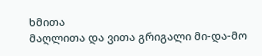ხმითა
მაღლითა და ვითა გრიგალი მი-და-მო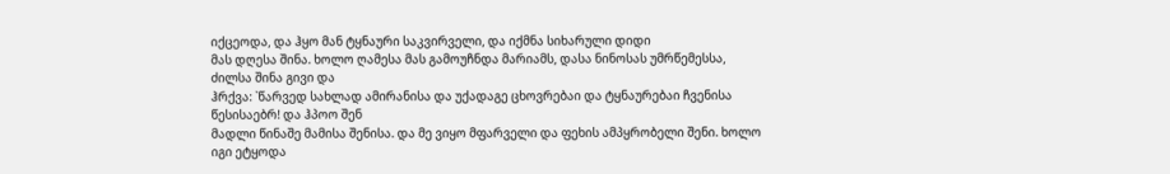იქცეოდა, და ჰყო მან ტყნაური საკვირველი, და იქმნა სიხარული დიდი
მას დღესა შინა. ხოლო ღამესა მას გამოუჩნდა მარიამს, დასა ნინოსას უმრწემესსა, ძილსა შინა გივი და
ჰრქვა: `წარვედ სახლად ამირანისა და უქადაგე ცხოვრებაი და ტყნაურებაი ჩვენისა წესისაებრ! და ჰპოო შენ
მადლი წინაშე მამისა შენისა. და მე ვიყო მფარველი და ფეხის ამპყრობელი შენი. ხოლო იგი ეტყოდა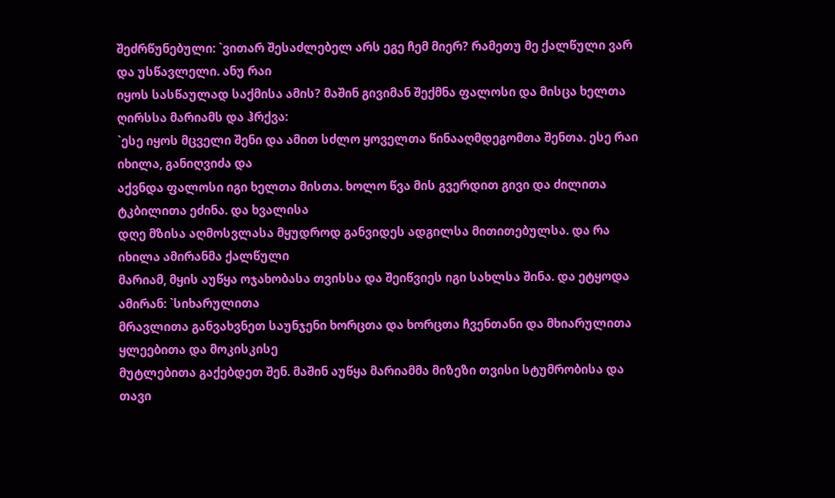შეძრწუნებული: `ვითარ შესაძლებელ არს ეგე ჩემ მიერ? რამეთუ მე ქალწული ვარ და უსწავლელი. ანუ რაი
იყოს სასწაულად საქმისა ამის? მაშინ გივიმან შექმნა ფალოსი და მისცა ხელთა ღირსსა მარიამს და ჰრქვა:
`ესე იყოს მცველი შენი და ამით სძლო ყოველთა წინააღმდეგომთა შენთა. ესე რაი იხილა, განიღვიძა და
აქვნდა ფალოსი იგი ხელთა მისთა. ხოლო წვა მის გვერდით გივი და ძილითა ტკბილითა ეძინა. და ხვალისა
დღე მზისა აღმოსვლასა მყუდროდ განვიდეს ადგილსა მითითებულსა. და რა იხილა ამირანმა ქალწული
მარიამ, მყის აუწყა ოჯახობასა თვისსა და შეიწვიეს იგი სახლსა შინა. და ეტყოდა ამირან: `სიხარულითა
მრავლითა განვახვნეთ საუნჯენი ხორცთა და ხორცთა ჩვენთანი და მხიარულითა ყლეებითა და მოკისკისე
მუტლებითა გაქებდეთ შენ. მაშინ აუწყა მარიამმა მიზეზი თვისი სტუმრობისა და თავი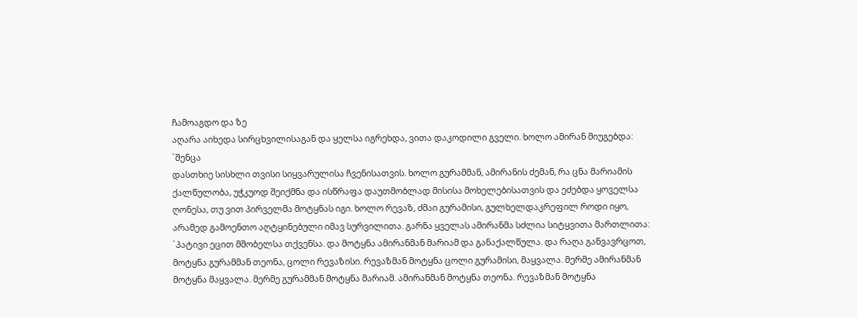ჩამოაგდო და ზე
აღარა აიხედა სირცხვილისაგან და ყელსა იგრეხდა, ვითა დაკოდილი გველი. ხოლო ამირან მიუგებდა: `შენცა
დასთხიე სისხლი თვისი სიყვარულისა ჩვენისათვის. ხოლო გურამმან, ამირანის ძემან, რა ცნა მარიამის
ქალწულობა, უჭკუოდ შეიქმნა და ისწრაფა დაუთმობლად მისისა მოხელებისათვის და ეძებდა ყოველსა
ღონესა, თუ ვით პირველმა მოტყნას იგი. ხოლო რევაზ, ძმაი გურამისი, გულხელდაკრეფილ როდი იყო,
არამედ გამოენთო აღტყინებული იმავ სურვილითა. გარნა ყველას ამირანმა სძლია სიტყვითა მართლითა:
`პატივი ეცით მშობელსა თქვენსა. და მოტყნა ამირანმან მარიამ და განაქალწულა. და რაღა განვავრცოთ,
მოტყნა გურამმან თეონა, ცოლი რევაზისი. რევაზმან მოტყნა ცოლი გურამისი, მაყვალა. მერმე ამირანმან
მოტყნა მაყვალა. მერმე გურამმან მოტყნა მარიამ. ამირანმან მოტყნა თეონა. რევაზმან მოტყნა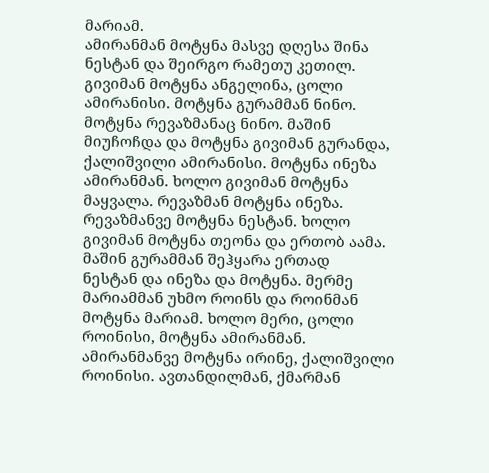მარიამ.
ამირანმან მოტყნა მასვე დღესა შინა ნესტან და შეირგო რამეთუ კეთილ. გივიმან მოტყნა ანგელინა, ცოლი
ამირანისი. მოტყნა გურამმან ნინო. მოტყნა რევაზმანაც ნინო. მაშინ მიუჩოჩდა და მოტყნა გივიმან გურანდა,
ქალიშვილი ამირანისი. მოტყნა ინეზა ამირანმან. ხოლო გივიმან მოტყნა მაყვალა. რევაზმან მოტყნა ინეზა.
რევაზმანვე მოტყნა ნესტან. ხოლო გივიმან მოტყნა თეონა და ერთობ აამა. მაშინ გურამმან შეჰყარა ერთად
ნესტან და ინეზა და მოტყნა. მერმე მარიამმან უხმო როინს და როინმან მოტყნა მარიამ. ხოლო მერი, ცოლი
როინისი, მოტყნა ამირანმან. ამირანმანვე მოტყნა ირინე, ქალიშვილი როინისი. ავთანდილმან, ქმარმან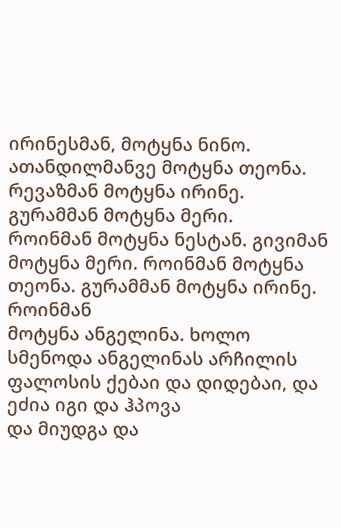ირინესმან, მოტყნა ნინო. ათანდილმანვე მოტყნა თეონა. რევაზმან მოტყნა ირინე. გურამმან მოტყნა მერი.
როინმან მოტყნა ნესტან. გივიმან მოტყნა მერი. როინმან მოტყნა თეონა. გურამმან მოტყნა ირინე. როინმან
მოტყნა ანგელინა. ხოლო სმენოდა ანგელინას არჩილის ფალოსის ქებაი და დიდებაი, და ეძია იგი და ჰპოვა
და მიუდგა და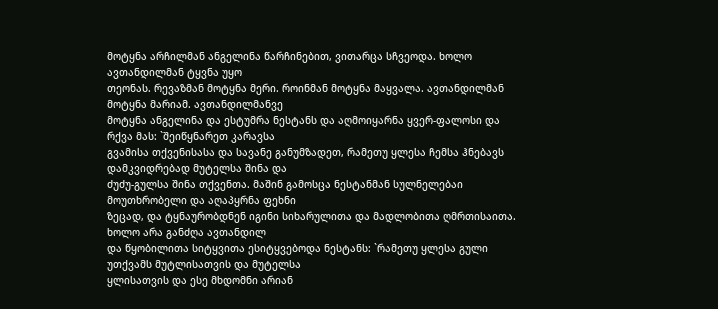მოტყნა არჩილმან ანგელინა წარჩინებით, ვითარცა სჩვეოდა. ხოლო ავთანდილმან ტყვნა უყო
თეონას. რევაზმან მოტყნა მერი. როინმან მოტყნა მაყვალა. ავთანდილმან მოტყნა მარიამ. ავთანდილმანვე
მოტყნა ანგელინა და ესტუმრა ნესტანს და აღმოიყარნა ყვერ-ფალოსი და რქვა მას: `შეიწყნარეთ კარავსა
გვამისა თქვენისასა და სავანე განუმზადეთ, რამეთუ ყლესა ჩემსა ჰნებავს დამკვიდრებად მუტელსა შინა და
ძუძუ-გულსა შინა თქვენთა. მაშინ გამოსცა ნესტანმან სულნელებაი მოუთხრობელი და აღაპყრნა ფეხნი
ზეცად, და ტყნაურობდნენ იგინი სიხარულითა და მადლობითა ღმრთისაითა. ხოლო არა განძღა ავთანდილ
და წყობილითა სიტყვითა ესიტყვებოდა ნესტანს: `რამეთუ ყლესა გული უთქვამს მუტლისათვის და მუტელსა
ყლისათვის და ესე მხდომნი არიან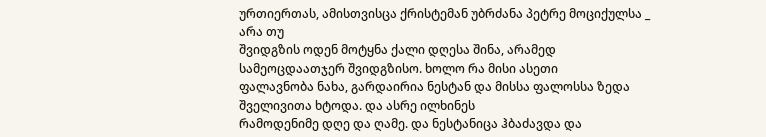ურთიერთას, ამისთვისცა ქრისტემან უბრძანა პეტრე მოციქულსა _ არა თუ
შვიდგზის ოდენ მოტყნა ქალი დღესა შინა, არამედ სამეოცდაათჯერ შვიდგზისო. ხოლო რა მისი ასეთი
ფალავნობა ნახა, გარდაირია ნესტან და მისსა ფალოსსა ზედა შველივითა ხტოდა. და ასრე ილხინეს
რამოდენიმე დღე და ღამე. და ნესტანიცა ჰბაძავდა და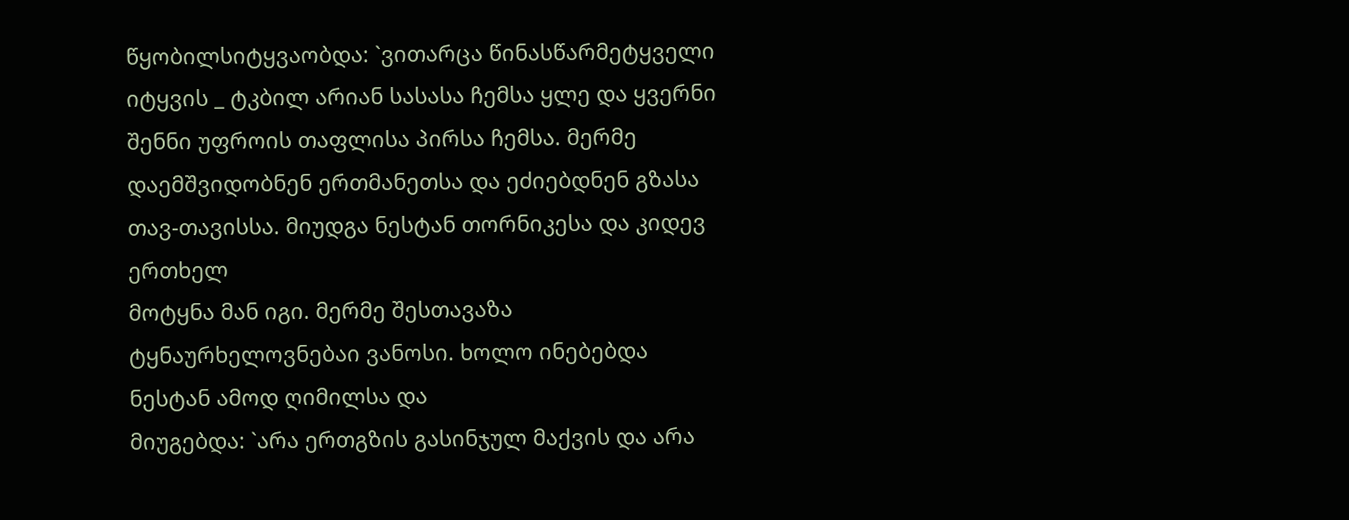წყობილსიტყვაობდა: `ვითარცა წინასწარმეტყველი
იტყვის _ ტკბილ არიან სასასა ჩემსა ყლე და ყვერნი შენნი უფროის თაფლისა პირსა ჩემსა. მერმე
დაემშვიდობნენ ერთმანეთსა და ეძიებდნენ გზასა თავ-თავისსა. მიუდგა ნესტან თორნიკესა და კიდევ ერთხელ
მოტყნა მან იგი. მერმე შესთავაზა ტყნაურხელოვნებაი ვანოსი. ხოლო ინებებდა ნესტან ამოდ ღიმილსა და
მიუგებდა: `არა ერთგზის გასინჯულ მაქვის და არა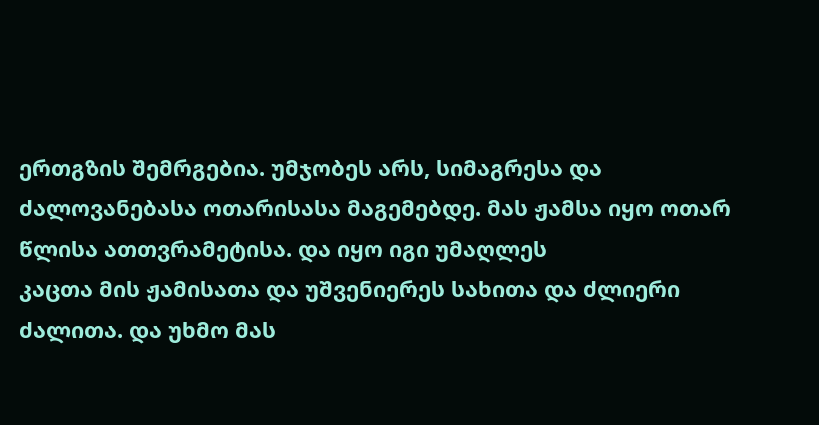ერთგზის შემრგებია. უმჯობეს არს, სიმაგრესა და
ძალოვანებასა ოთარისასა მაგემებდე. მას ჟამსა იყო ოთარ წლისა ათთვრამეტისა. და იყო იგი უმაღლეს
კაცთა მის ჟამისათა და უშვენიერეს სახითა და ძლიერი ძალითა. და უხმო მას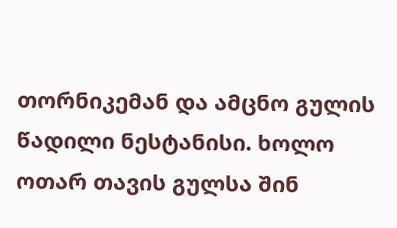თორნიკემან და ამცნო გულის
წადილი ნესტანისი. ხოლო ოთარ თავის გულსა შინ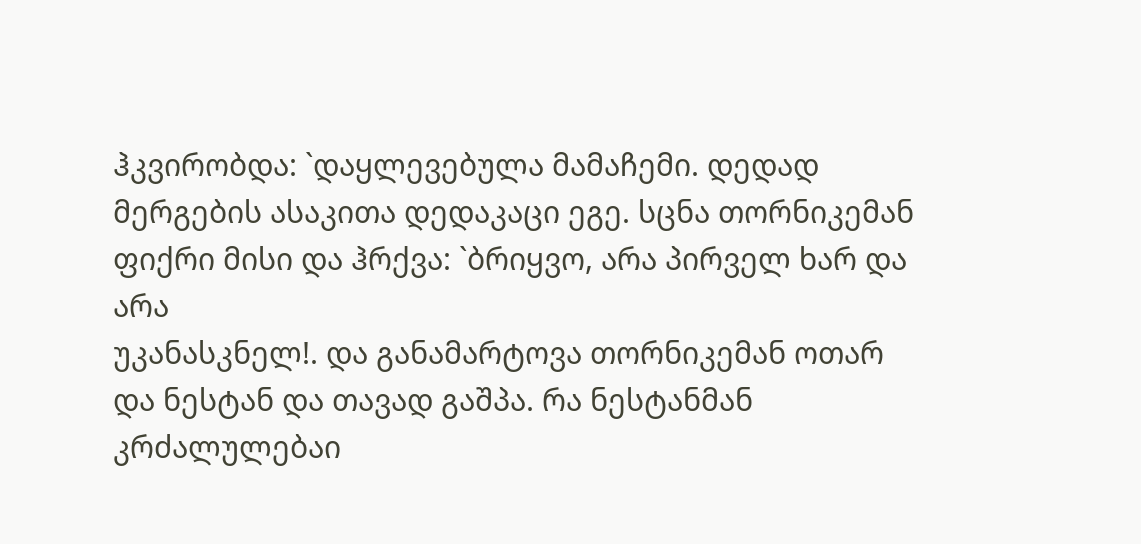ჰკვირობდა: `დაყლევებულა მამაჩემი. დედად მერგების ასაკითა დედაკაცი ეგე. სცნა თორნიკემან ფიქრი მისი და ჰრქვა: `ბრიყვო, არა პირველ ხარ და არა
უკანასკნელ!. და განამარტოვა თორნიკემან ოთარ და ნესტან და თავად გაშპა. რა ნესტანმან კრძალულებაი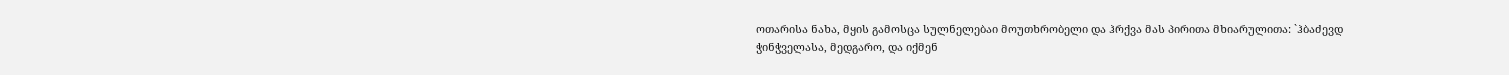ოთარისა ნახა, მყის გამოსცა სულნელებაი მოუთხრობელი და ჰრქვა მას პირითა მხიარულითა: `ჰბაძევდ
ჭინჭველასა, მედგარო, და იქმენ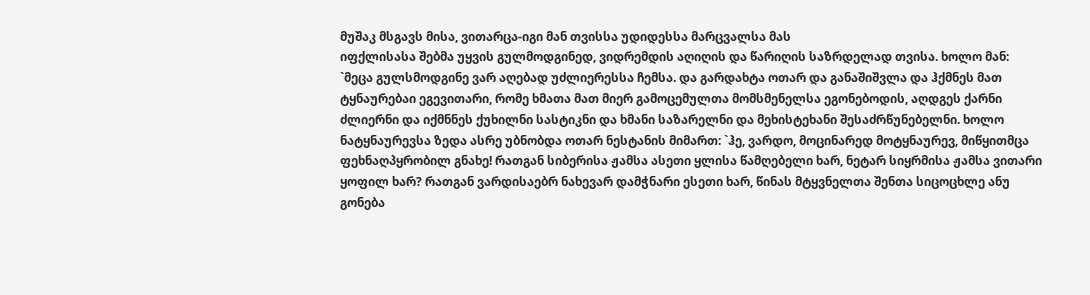მუშაკ მსგავს მისა, ვითარცა-იგი მან თვისსა უდიდესსა მარცვალსა მას
იფქლისასა შებმა უყვის გულმოდგინედ, ვიდრემდის აღიღის და წარიღის საზრდელად თვისა. ხოლო მან:
`მეცა გულსმოდგინე ვარ აღებად უძლიერესსა ჩემსა. და გარდახტა ოთარ და განაშიშვლა და ჰქმნეს მათ
ტყნაურებაი ეგევითარი, რომე ხმათა მათ მიერ გამოცემულთა მომსმენელსა ეგონებოდის, აღდგეს ქარნი
ძლიერნი და იქმნნეს ქუხილნი სასტიკნი და ხმანი საზარელნი და მეხისტეხანი შესაძრწუნებელნი. ხოლო
ნატყნაურევსა ზედა ასრე უბნობდა ოთარ ნესტანის მიმართ: `ჰე, ვარდო, მოცინარედ მოტყნაურევ, მიწყითმცა
ფეხნაღპყრობილ გნახე! რათგან სიბერისა ჟამსა ასეთი ყლისა წამღებელი ხარ, ნეტარ სიყრმისა ჟამსა ვითარი
ყოფილ ხარ? რათგან ვარდისაებრ ნახევარ დამჭნარი ესეთი ხარ, წინას მტყვნელთა შენთა სიცოცხლე ანუ
გონება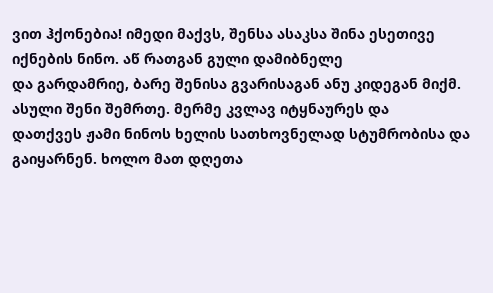ვით ჰქონებია! იმედი მაქვს, შენსა ასაკსა შინა ესეთივე იქნების ნინო. აწ რათგან გული დამიბნელე
და გარდამრიე, ბარე შენისა გვარისაგან ანუ კიდეგან მიქმ. ასული შენი შემრთე. მერმე კვლავ იტყნაურეს და
დათქვეს ჟამი ნინოს ხელის სათხოვნელად სტუმრობისა და გაიყარნენ. ხოლო მათ დღეთა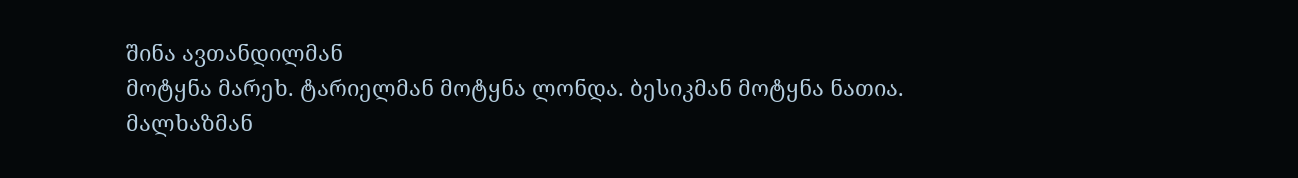შინა ავთანდილმან
მოტყნა მარეხ. ტარიელმან მოტყნა ლონდა. ბესიკმან მოტყნა ნათია. მალხაზმან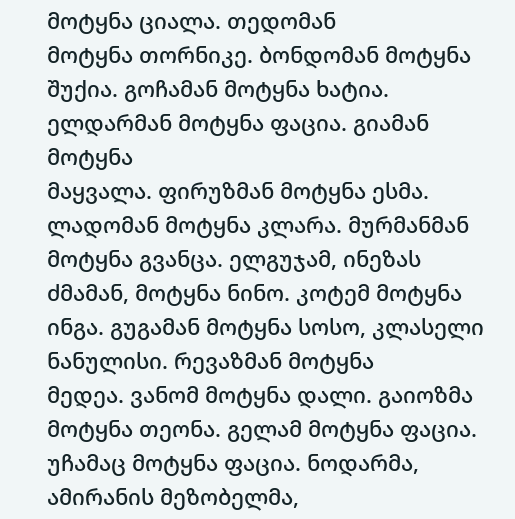მოტყნა ციალა. თედომან
მოტყნა თორნიკე. ბონდომან მოტყნა შუქია. გოჩამან მოტყნა ხატია. ელდარმან მოტყნა ფაცია. გიამან მოტყნა
მაყვალა. ფირუზმან მოტყნა ესმა. ლადომან მოტყნა კლარა. მურმანმან მოტყნა გვანცა. ელგუჯამ, ინეზას
ძმამან, მოტყნა ნინო. კოტემ მოტყნა ინგა. გუგამან მოტყნა სოსო, კლასელი ნანულისი. რევაზმან მოტყნა
მედეა. ვანომ მოტყნა დალი. გაიოზმა მოტყნა თეონა. გელამ მოტყნა ფაცია. უჩამაც მოტყნა ფაცია. ნოდარმა,
ამირანის მეზობელმა,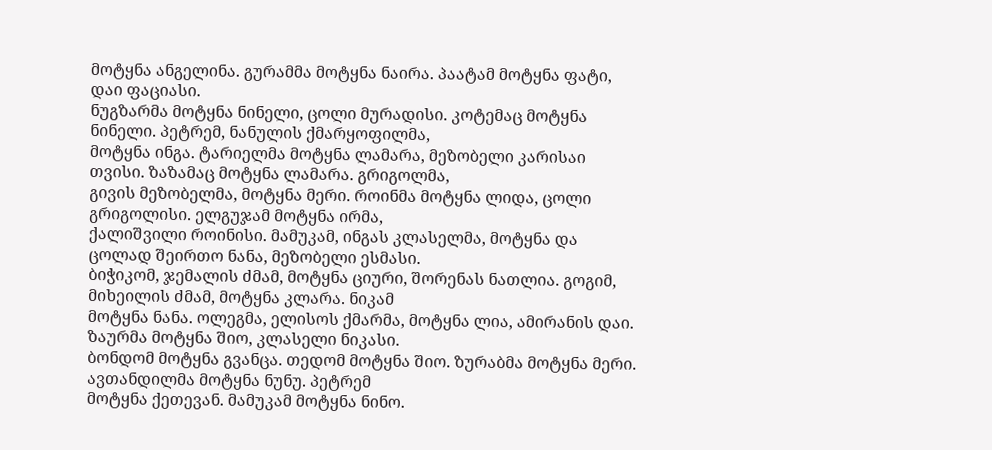მოტყნა ანგელინა. გურამმა მოტყნა ნაირა. პაატამ მოტყნა ფატი, დაი ფაციასი.
ნუგზარმა მოტყნა ნინელი, ცოლი მურადისი. კოტემაც მოტყნა ნინელი. პეტრემ, ნანულის ქმარყოფილმა,
მოტყნა ინგა. ტარიელმა მოტყნა ლამარა, მეზობელი კარისაი თვისი. ზაზამაც მოტყნა ლამარა. გრიგოლმა,
გივის მეზობელმა, მოტყნა მერი. როინმა მოტყნა ლიდა, ცოლი გრიგოლისი. ელგუჯამ მოტყნა ირმა,
ქალიშვილი როინისი. მამუკამ, ინგას კლასელმა, მოტყნა და ცოლად შეირთო ნანა, მეზობელი ესმასი.
ბიჭიკომ, ჯემალის ძმამ, მოტყნა ციური, შორენას ნათლია. გოგიმ, მიხეილის ძმამ, მოტყნა კლარა. ნიკამ
მოტყნა ნანა. ოლეგმა, ელისოს ქმარმა, მოტყნა ლია, ამირანის დაი. ზაურმა მოტყნა შიო, კლასელი ნიკასი.
ბონდომ მოტყნა გვანცა. თედომ მოტყნა შიო. ზურაბმა მოტყნა მერი. ავთანდილმა მოტყნა ნუნუ. პეტრემ
მოტყნა ქეთევან. მამუკამ მოტყნა ნინო.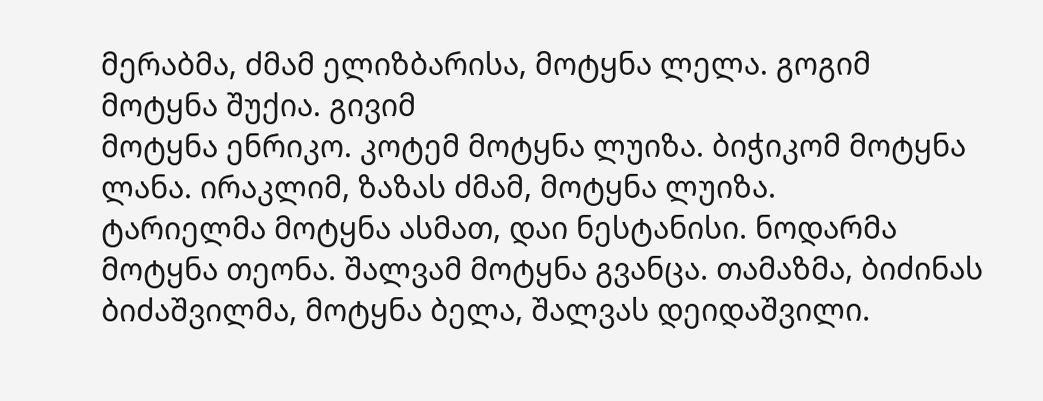მერაბმა, ძმამ ელიზბარისა, მოტყნა ლელა. გოგიმ მოტყნა შუქია. გივიმ
მოტყნა ენრიკო. კოტემ მოტყნა ლუიზა. ბიჭიკომ მოტყნა ლანა. ირაკლიმ, ზაზას ძმამ, მოტყნა ლუიზა.
ტარიელმა მოტყნა ასმათ, დაი ნესტანისი. ნოდარმა მოტყნა თეონა. შალვამ მოტყნა გვანცა. თამაზმა, ბიძინას
ბიძაშვილმა, მოტყნა ბელა, შალვას დეიდაშვილი.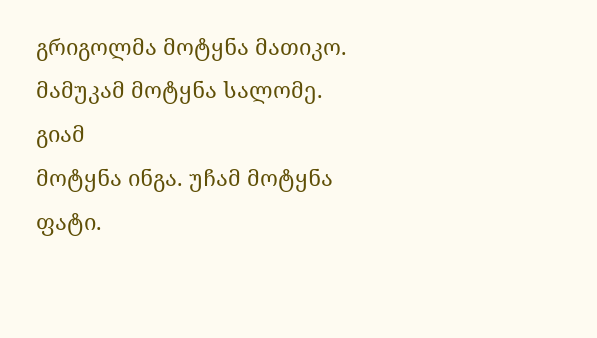გრიგოლმა მოტყნა მათიკო. მამუკამ მოტყნა სალომე. გიამ
მოტყნა ინგა. უჩამ მოტყნა ფატი.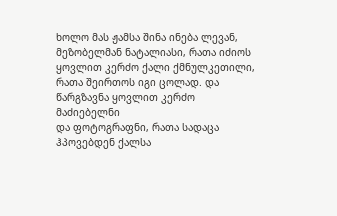ხოლო მას ჟამსა შინა ინება ლევან, მეზობელმან ნატალიასი, რათა იძიოს
ყოვლით კერძო ქალი ქმნულკეთილი, რათა შეირთოს იგი ცოლად. და წარგზავნა ყოვლით კერძო მაძიებელნი
და ფოტოგრაფნი, რათა სადაცა ჰპოვებდენ ქალსა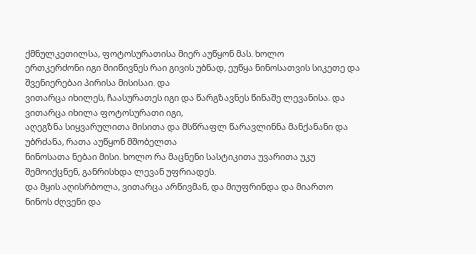ქმნულკეთილსა, ფოტოსურათისა მიერ აუწყონ მას. ხოლო
ერთკერძონი იგი მიიწივნეს რაი გივის უბნად, ეუწყა ნინოსათვის სიკეთე და შვენიერებაი პირისა მისისაი. და
ვითარცა იხილეს, ჩაასურათეს იგი და წარგზავნეს წინაშე ლევანისა. და ვითარცა იხილა ფოტოსურათი იგი,
აღეგზნა სიყვარულითა მისითა და მსწრაფლ წარავლინნა მანქანანი და უბრძანა, რათა აუწყონ მშობელთა
ნინოსათა ნებაი მისი. ხოლო რა მაცნენი სასტიკითა უვარითა უკუ შემოიქცნენ, განრისხდა ლევან უფრიადეს.
და მყის აღისრბოლა, ვითარცა არწივმან, და მიუფრინდა და მიართო ნინოს ძღვენი და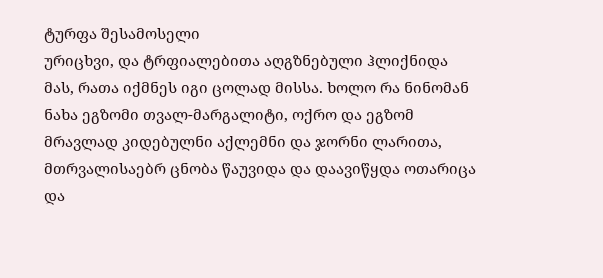ტურფა შესამოსელი
ურიცხვი, და ტრფიალებითა აღგზნებული ჰლიქნიდა მას, რათა იქმნეს იგი ცოლად მისსა. ხოლო რა ნინომან
ნახა ეგზომი თვალ-მარგალიტი, ოქრო და ეგზომ მრავლად კიდებულნი აქლემნი და ჯორნი ლარითა,
მთრვალისაებრ ცნობა წაუვიდა და დაავიწყდა ოთარიცა და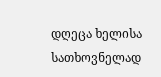დღეცა ხელისა სათხოვნელად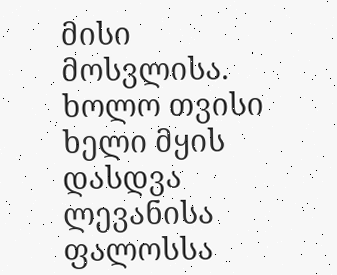მისი მოსვლისა.
ხოლო თვისი ხელი მყის დასდვა ლევანისა ფალოსსა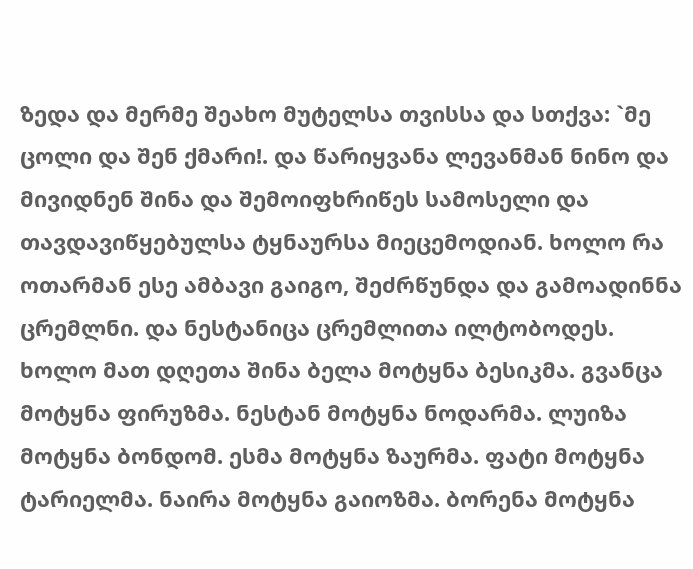ზედა და მერმე შეახო მუტელსა თვისსა და სთქვა: `მე
ცოლი და შენ ქმარი!. და წარიყვანა ლევანმან ნინო და მივიდნენ შინა და შემოიფხრიწეს სამოსელი და
თავდავიწყებულსა ტყნაურსა მიეცემოდიან. ხოლო რა ოთარმან ესე ამბავი გაიგო, შეძრწუნდა და გამოადინნა
ცრემლნი. და ნესტანიცა ცრემლითა ილტობოდეს. ხოლო მათ დღეთა შინა ბელა მოტყნა ბესიკმა. გვანცა
მოტყნა ფირუზმა. ნესტან მოტყნა ნოდარმა. ლუიზა მოტყნა ბონდომ. ესმა მოტყნა ზაურმა. ფატი მოტყნა
ტარიელმა. ნაირა მოტყნა გაიოზმა. ბორენა მოტყნა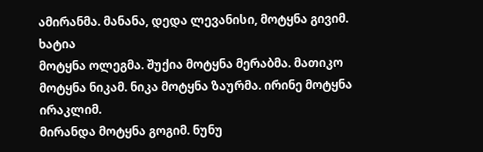ამირანმა. მანანა, დედა ლევანისი, მოტყნა გივიმ. ხატია
მოტყნა ოლეგმა. შუქია მოტყნა მერაბმა. მათიკო მოტყნა ნიკამ. ნიკა მოტყნა ზაურმა. ირინე მოტყნა ირაკლიმ.
მირანდა მოტყნა გოგიმ. ნუნუ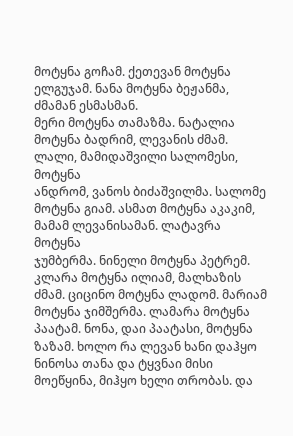მოტყნა გოჩამ. ქეთევან მოტყნა ელგუჯამ. ნანა მოტყნა ბეჟანმა, ძმამან ესმასმან.
მერი მოტყნა თამაზმა. ნატალია მოტყნა ბადრიმ, ლევანის ძმამ. ლალი, მამიდაშვილი სალომესი, მოტყნა
ანდრომ, ვანოს ბიძაშვილმა. სალომე მოტყნა გიამ. ასმათ მოტყნა აკაკიმ, მამამ ლევანისამან. ლატავრა მოტყნა
ჯუმბერმა. ნინელი მოტყნა პეტრემ. კლარა მოტყნა ილიამ, მალხაზის ძმამ. ციცინო მოტყნა ლადომ. მარიამ
მოტყნა ჯიმშერმა. ლამარა მოტყნა პაატამ. ნონა, დაი პაატასი, მოტყნა ზაზამ. ხოლო რა ლევან ხანი დაჰყო
ნინოსა თანა და ტყვნაი მისი მოეწყინა, მიჰყო ხელი თრობას. და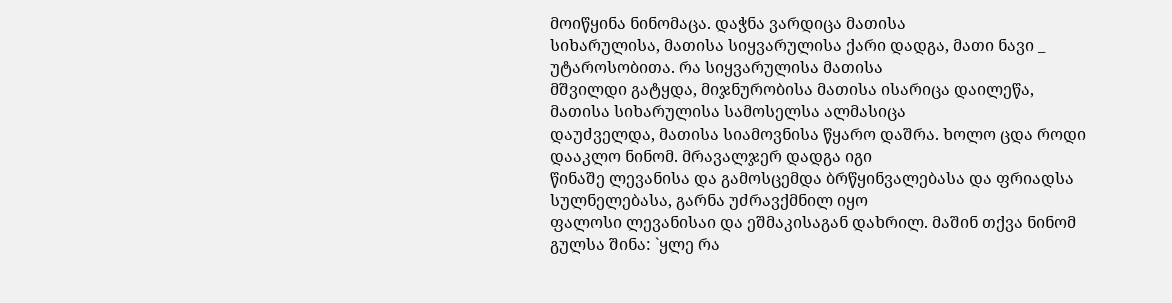მოიწყინა ნინომაცა. დაჭნა ვარდიცა მათისა
სიხარულისა, მათისა სიყვარულისა ქარი დადგა, მათი ნავი _ უტაროსობითა. რა სიყვარულისა მათისა
მშვილდი გატყდა, მიჯნურობისა მათისა ისარიცა დაილეწა, მათისა სიხარულისა სამოსელსა ალმასიცა
დაუძველდა, მათისა სიამოვნისა წყარო დაშრა. ხოლო ცდა როდი დააკლო ნინომ. მრავალჯერ დადგა იგი
წინაშე ლევანისა და გამოსცემდა ბრწყინვალებასა და ფრიადსა სულნელებასა, გარნა უძრავქმნილ იყო
ფალოსი ლევანისაი და ეშმაკისაგან დახრილ. მაშინ თქვა ნინომ გულსა შინა: `ყლე რა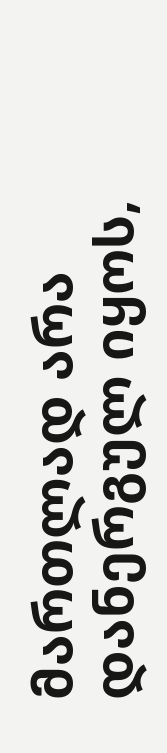მართლად არა დანერგულ იყოს,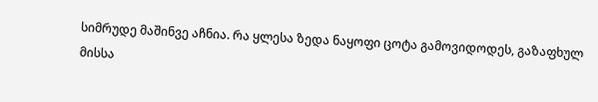სიმრუდე მაშინვე აჩნია. რა ყლესა ზედა ნაყოფი ცოტა გამოვიდოდეს, გაზაფხულ მისსა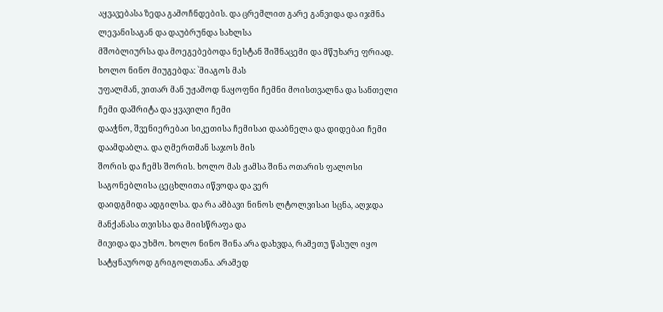აყვავებასა ზედა გამოჩნდების. და ცრემლით გარე განვიდა და იჯმნა ლევანისაგან და დაუბრუნდა სახლსა
მშობლიურსა და მოეგებებოდა ნესტან შიშნაცემი და მწუხარე ფრიად. ხოლო ნინო მიუგებდა: `მიაგოს მას
უფალმან, ვითარ მან უჟამოდ ნაყოფნი ჩემნი მოისთვალნა და სანთელი ჩემი დაშრიტა და ყვავილი ჩემი
დააჭნო, შვენიერებაი სიკეთისა ჩემისაი დააბნელა და დიდებაი ჩემი დაამდაბლა. და ღმერთმან საჯოს მის
შორის და ჩემს შორის. ხოლო მას ჟამსა შინა ოთარის ფალოსი საგონებლისა ცეცხლითა იწვოდა და ვერ
დაიდგმიდა ადგილსა. და რა ამბავი ნინოს ლტოლვისაი სცნა, აღჯდა მანქანასა თვისსა და მიისწრაფა და
მივიდა და უხმო. ხოლო ნინო შინა არა დახვდა, რამეთუ წასულ იყო სატყნაუროდ გრიგოლთანა. არამედ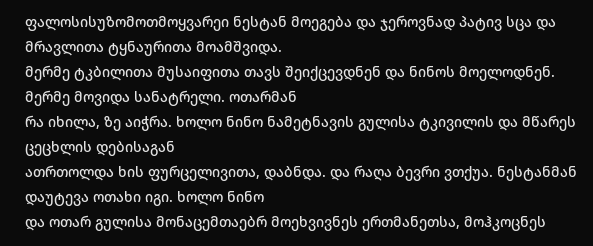ფალოსისუზომოთმოყვარეი ნესტან მოეგება და ჯეროვნად პატივ სცა და მრავლითა ტყნაურითა მოამშვიდა.
მერმე ტკბილითა მუსაიფითა თავს შეიქცევდნენ და ნინოს მოელოდნენ. მერმე მოვიდა სანატრელი. ოთარმან
რა იხილა, ზე აიჭრა. ხოლო ნინო ნამეტნავის გულისა ტკივილის და მწარეს ცეცხლის დებისაგან
ათრთოლდა ხის ფურცელივითა, დაბნდა. და რაღა ბევრი ვთქუა. ნესტანმან დაუტევა ოთახი იგი. ხოლო ნინო
და ოთარ გულისა მონაცემთაებრ მოეხვივნეს ერთმანეთსა, მოჰკოცნეს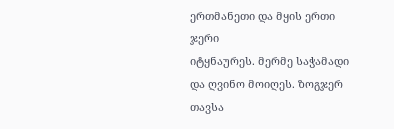ერთმანეთი და მყის ერთი ჯერი
იტყნაურეს. მერმე საჭამადი და ღვინო მოიღეს. ზოგჯერ თავსა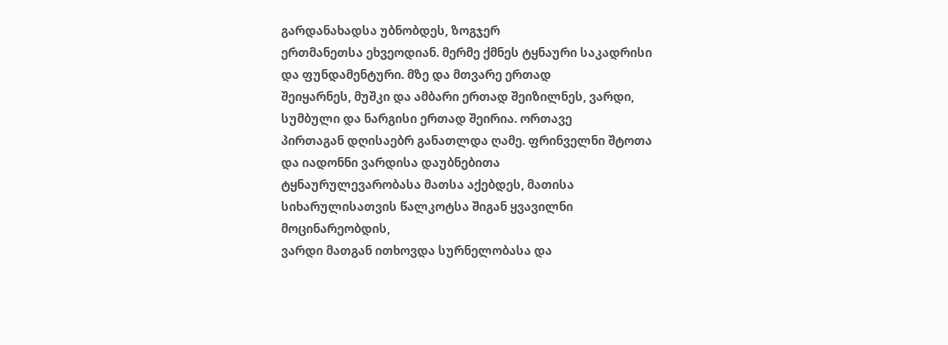გარდანახადსა უბნობდეს, ზოგჯერ
ერთმანეთსა ეხვეოდიან. მერმე ქმნეს ტყნაური საკადრისი და ფუნდამენტური. მზე და მთვარე ერთად
შეიყარნეს, მუშკი და ამბარი ერთად შეიზილნეს, ვარდი, სუმბული და ნარგისი ერთად შეირია. ორთავე
პირთაგან დღისაებრ განათლდა ღამე. ფრინველნი შტოთა და იადონნი ვარდისა დაუბნებითა
ტყნაურულევარობასა მათსა აქებდეს, მათისა სიხარულისათვის წალკოტსა შიგან ყვავილნი მოცინარეობდის,
ვარდი მათგან ითხოვდა სურნელობასა და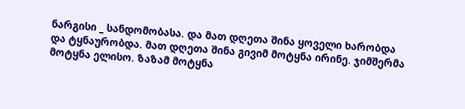ნარგისი _ სანდომობასა. და მათ დღეთა შინა ყოველი ხარობდა
და ტყნაურობდა. მათ დღეთა შინა გივიმ მოტყნა ირინე. ჯიმშერმა მოტყნა ელისო. ზაზამ მოტყნა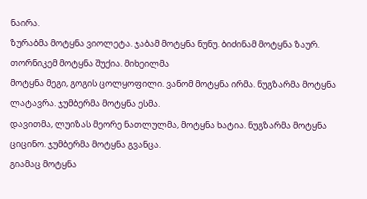ნაირა.
ზურაბმა მოტყნა ვიოლეტა. ჯაბამ მოტყნა ნუნუ. ბიძინამ მოტყნა ზაურ. თორნიკემ მოტყნა შუქია. მიხეილმა
მოტყნა მეგი, გოგის ცოლყოფილი. ვანომ მოტყნა ირმა. ნუგზარმა მოტყნა ლატავრა. ჯუმბერმა მოტყნა ესმა.
დავითმა, ლუიზას მეორე ნათლულმა, მოტყნა ხატია. ნუგზარმა მოტყნა ციცინო. ჯუმბერმა მოტყნა გვანცა.
გიამაც მოტყნა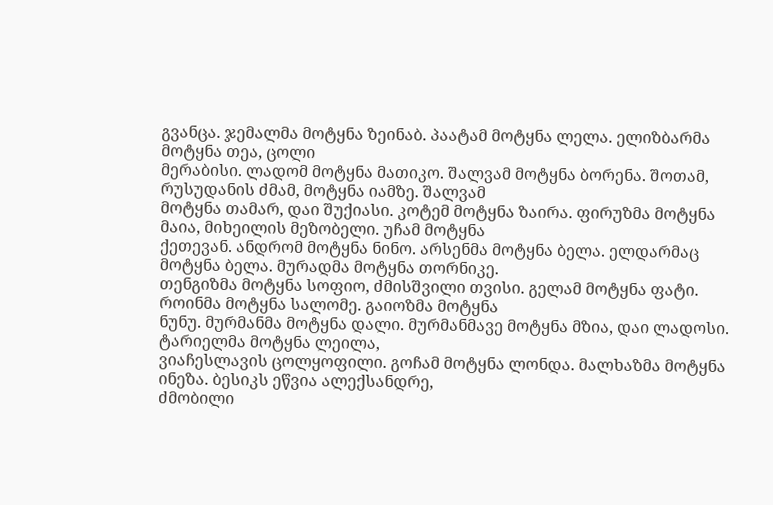გვანცა. ჯემალმა მოტყნა ზეინაბ. პაატამ მოტყნა ლელა. ელიზბარმა მოტყნა თეა, ცოლი
მერაბისი. ლადომ მოტყნა მათიკო. შალვამ მოტყნა ბორენა. შოთამ, რუსუდანის ძმამ, მოტყნა იამზე. შალვამ
მოტყნა თამარ, დაი შუქიასი. კოტემ მოტყნა ზაირა. ფირუზმა მოტყნა მაია, მიხეილის მეზობელი. უჩამ მოტყნა
ქეთევან. ანდრომ მოტყნა ნინო. არსენმა მოტყნა ბელა. ელდარმაც მოტყნა ბელა. მურადმა მოტყნა თორნიკე.
თენგიზმა მოტყნა სოფიო, ძმისშვილი თვისი. გელამ მოტყნა ფატი. როინმა მოტყნა სალომე. გაიოზმა მოტყნა
ნუნუ. მურმანმა მოტყნა დალი. მურმანმავე მოტყნა მზია, დაი ლადოსი. ტარიელმა მოტყნა ლეილა,
ვიაჩესლავის ცოლყოფილი. გოჩამ მოტყნა ლონდა. მალხაზმა მოტყნა ინეზა. ბესიკს ეწვია ალექსანდრე,
ძმობილი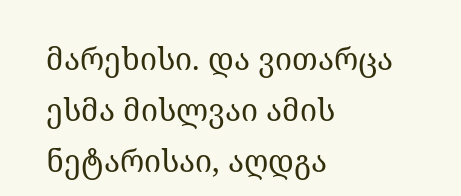მარეხისი. და ვითარცა ესმა მისლვაი ამის ნეტარისაი, აღდგა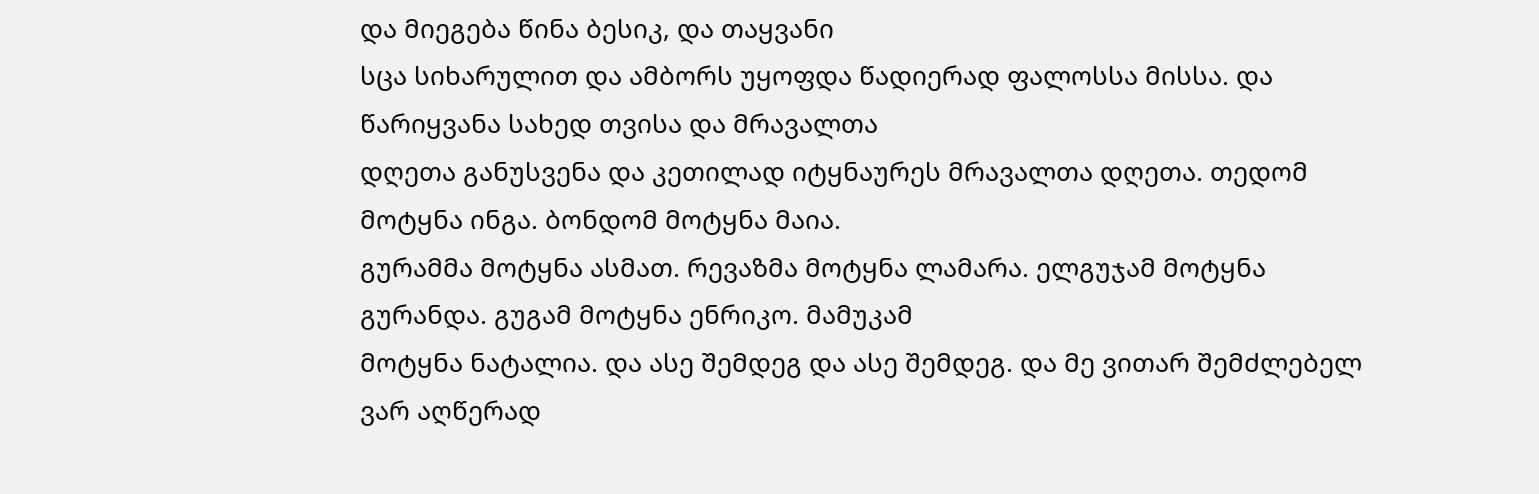და მიეგება წინა ბესიკ, და თაყვანი
სცა სიხარულით და ამბორს უყოფდა წადიერად ფალოსსა მისსა. და წარიყვანა სახედ თვისა და მრავალთა
დღეთა განუსვენა და კეთილად იტყნაურეს მრავალთა დღეთა. თედომ მოტყნა ინგა. ბონდომ მოტყნა მაია.
გურამმა მოტყნა ასმათ. რევაზმა მოტყნა ლამარა. ელგუჯამ მოტყნა გურანდა. გუგამ მოტყნა ენრიკო. მამუკამ
მოტყნა ნატალია. და ასე შემდეგ და ასე შემდეგ. და მე ვითარ შემძლებელ ვარ აღწერად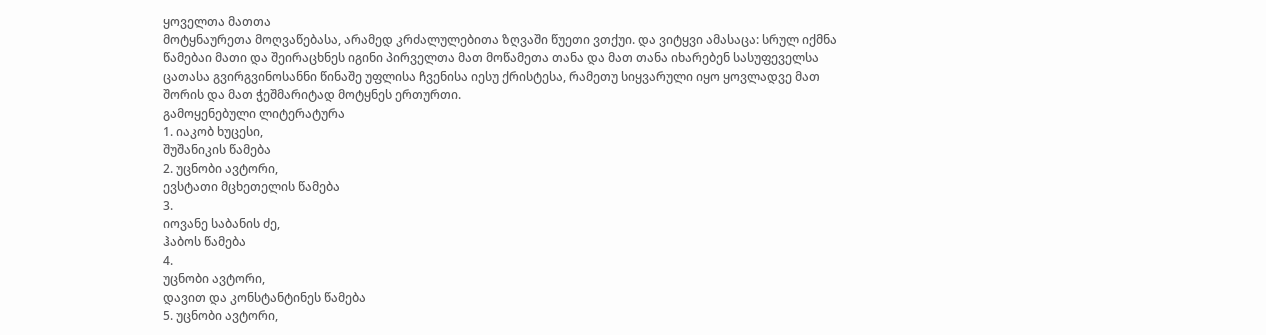ყოველთა მათთა
მოტყნაურეთა მოღვაწებასა, არამედ კრძალულებითა ზღვაში წუეთი ვთქუი. და ვიტყვი ამასაცა: სრულ იქმნა
წამებაი მათი და შეირაცხნეს იგინი პირველთა მათ მოწამეთა თანა და მათ თანა იხარებენ სასუფეველსა
ცათასა გვირგვინოსანნი წინაშე უფლისა ჩვენისა იესუ ქრისტესა, რამეთუ სიყვარული იყო ყოვლადვე მათ
შორის და მათ ჭეშმარიტად მოტყნეს ერთურთი.
გამოყენებული ლიტერატურა
1. იაკობ ხუცესი,
შუშანიკის წამება
2. უცნობი ავტორი,
ევსტათი მცხეთელის წამება
3.
იოვანე საბანის ძე,
ჰაბოს წამება
4.
უცნობი ავტორი,
დავით და კონსტანტინეს წამება
5. უცნობი ავტორი,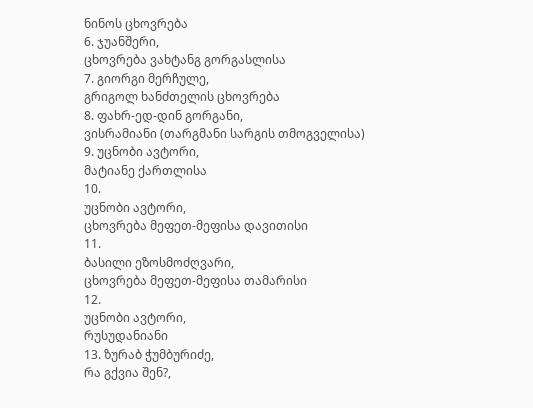ნინოს ცხოვრება
6. ჯუანშერი,
ცხოვრება ვახტანგ გორგასლისა
7. გიორგი მერჩულე,
გრიგოლ ხანძთელის ცხოვრება
8. ფახრ-ედ-დინ გორგანი,
ვისრამიანი (თარგმანი სარგის თმოგველისა)
9. უცნობი ავტორი,
მატიანე ქართლისა
10.
უცნობი ავტორი,
ცხოვრება მეფეთ-მეფისა დავითისი
11.
ბასილი ეზოსმოძღვარი,
ცხოვრება მეფეთ-მეფისა თამარისი
12.
უცნობი ავტორი,
რუსუდანიანი
13. ზურაბ ჭუმბურიძე,
რა გქვია შენ?,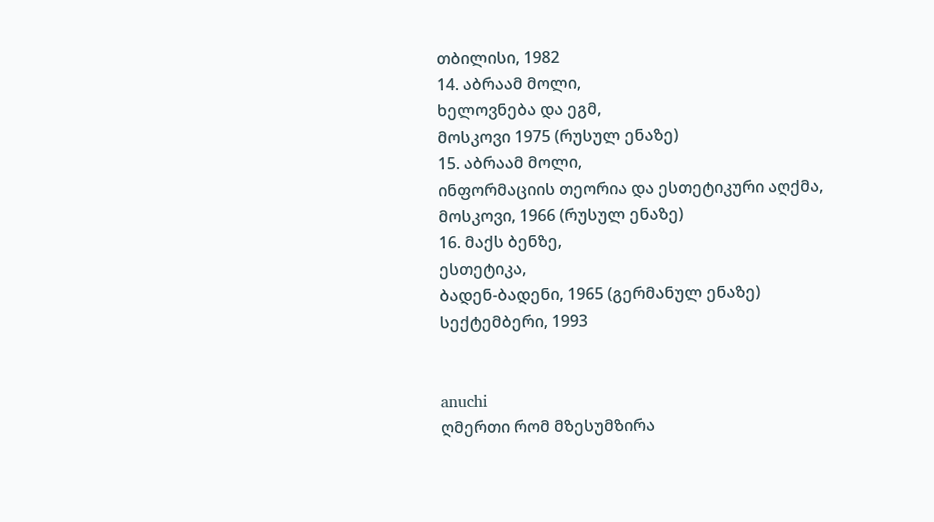თბილისი, 1982
14. აბრაამ მოლი,
ხელოვნება და ეგმ,
მოსკოვი 1975 (რუსულ ენაზე)
15. აბრაამ მოლი,
ინფორმაციის თეორია და ესთეტიკური აღქმა,
მოსკოვი, 1966 (რუსულ ენაზე)
16. მაქს ბენზე,
ესთეტიკა,
ბადენ-ბადენი, 1965 (გერმანულ ენაზე)
სექტემბერი, 1993


anuchi
ღმერთი რომ მზესუმზირა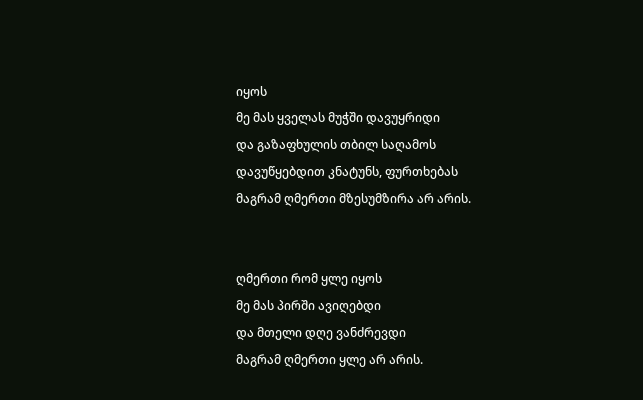იყოს
მე მას ყველას მუჭში დავუყრიდი
და გაზაფხულის თბილ საღამოს
დავუწყებდით კნატუნს, ფურთხებას
მაგრამ ღმერთი მზესუმზირა არ არის.


ღმერთი რომ ყლე იყოს
მე მას პირში ავიღებდი
და მთელი დღე ვანძრევდი
მაგრამ ღმერთი ყლე არ არის.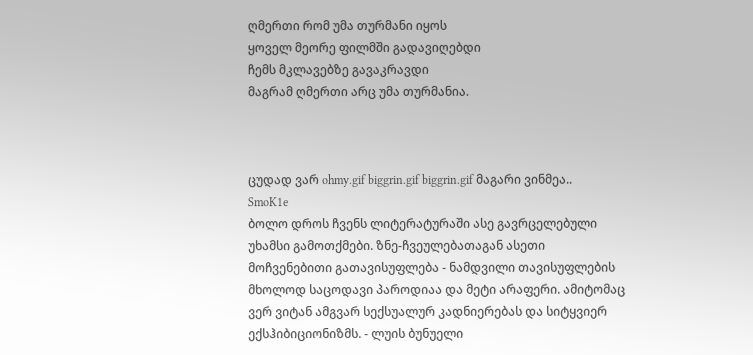ღმერთი რომ უმა თურმანი იყოს
ყოველ მეორე ფილმში გადავიღებდი
ჩემს მკლავებზე გავაკრავდი
მაგრამ ღმერთი არც უმა თურმანია.



ცუდად ვარ ohmy.gif biggrin.gif biggrin.gif მაგარი ვინმეა..
SmoK1e
ბოლო დროს ჩვენს ლიტერატურაში ასე გავრცელებული უხამსი გამოთქმები. ზნე-ჩვეულებათაგან ასეთი მოჩვენებითი გათავისუფლება - ნამდვილი თავისუფლების მხოლოდ საცოდავი პაროდიაა და მეტი არაფერი. ამიტომაც ვერ ვიტან ამგვარ სექსუალურ კადნიერებას და სიტყვიერ ექსჰიბიციონიზმს. - ლუის ბუნუელი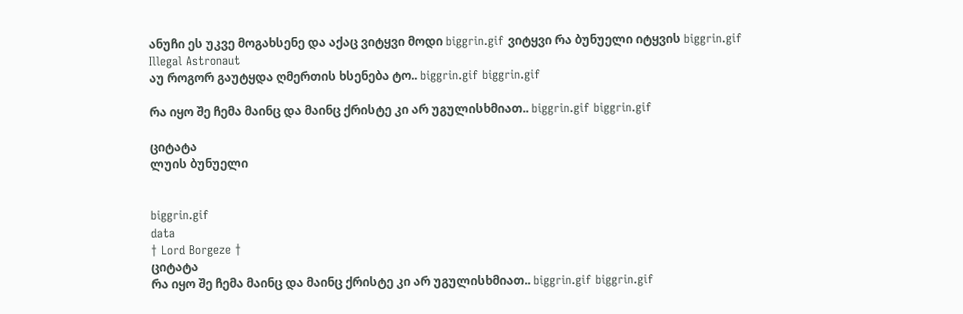ანუჩი ეს უკვე მოგახსენე და აქაც ვიტყვი მოდი biggrin.gif ვიტყვი რა ბუნუელი იტყვის biggrin.gif
Illegal Astronaut
აუ როგორ გაუტყდა ღმერთის ხსენება ტო.. biggrin.gif biggrin.gif

რა იყო შე ჩემა მაინც და მაინც ქრისტე კი არ უგულისხმიათ.. biggrin.gif biggrin.gif

ციტატა
ლუის ბუნუელი


biggrin.gif
data
† Lord Borgeze †
ციტატა
რა იყო შე ჩემა მაინც და მაინც ქრისტე კი არ უგულისხმიათ.. biggrin.gif biggrin.gif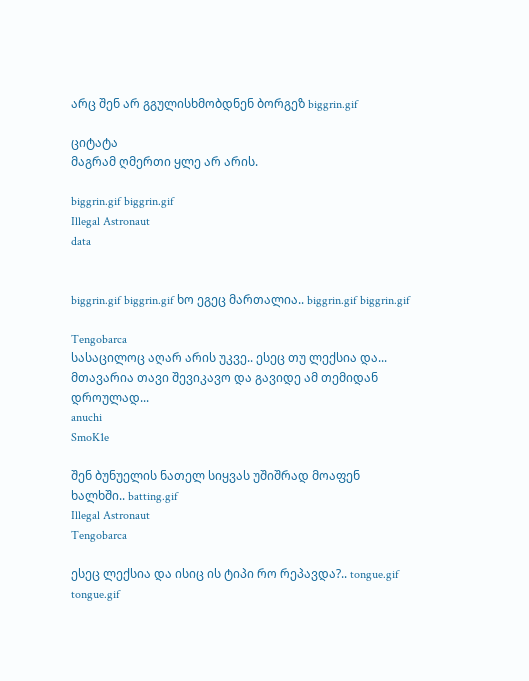არც შენ არ გგულისხმობდნენ ბორგეზ biggrin.gif

ციტატა
მაგრამ ღმერთი ყლე არ არის.

biggrin.gif biggrin.gif
Illegal Astronaut
data


biggrin.gif biggrin.gif ხო ეგეც მართალია.. biggrin.gif biggrin.gif

Tengobarca
სასაცილოც აღარ არის უკვე.. ესეც თუ ლექსია და...
მთავარია თავი შევიკავო და გავიდე ამ თემიდან დროულად...
anuchi
SmoK1e

შენ ბუნუელის ნათელ სიყვას უშიშრად მოაფენ ხალხში.. batting.gif
Illegal Astronaut
Tengobarca

ესეც ლექსია და ისიც ის ტიპი რო რეპავდა?.. tongue.gif tongue.gif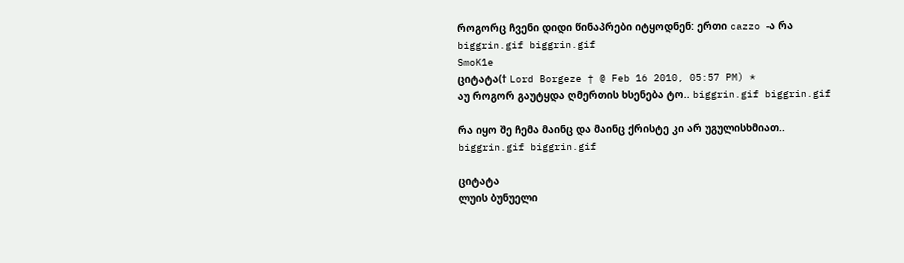როგორც ჩვენი დიდი წინაპრები იტყოდნენ: ერთი cazzo -ა რა biggrin.gif biggrin.gif
SmoK1e
ციტატა(† Lord Borgeze † @ Feb 16 2010, 05:57 PM) *
აუ როგორ გაუტყდა ღმერთის ხსენება ტო.. biggrin.gif biggrin.gif

რა იყო შე ჩემა მაინც და მაინც ქრისტე კი არ უგულისხმიათ.. biggrin.gif biggrin.gif

ციტატა
ლუის ბუნუელი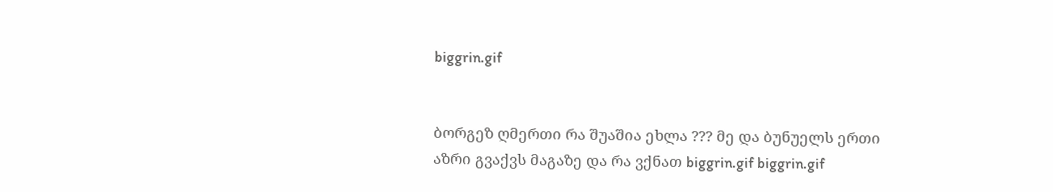biggrin.gif


ბორგეზ ღმერთი რა შუაშია ეხლა ??? მე და ბუნუელს ერთი აზრი გვაქვს მაგაზე და რა ვქნათ biggrin.gif biggrin.gif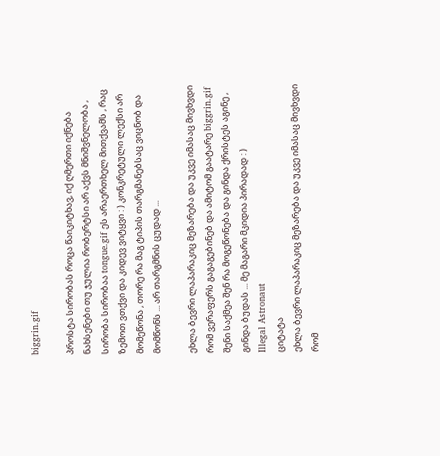biggrin.gif

პროსტა სირობას როცა წაიკიტხავ, იქ ღმერთი იქნება ნახსენები თუ ჯულია რობერტსი არ აქვს მნიშვნელობა , სირობა სირობაა tongue.gif ეს არაერთხელ მითქვამს , რაც ზემოთ ვთქვი და კიდევ ვიტყვი : ) კონკრეტული ლექსი არ მომეწონა , თორე რა მაგ ტიპის თარგმანებსაც ვიცნობ და მომწონს ... არ თარგმნის ცუდად ...

ეხლა ბევრი ლაპარაკიც მეზარება და უკვე იმასაც მივხვდი რომ ვერაფერს გაგაგებინებ და ამიტომ გაატარე biggrin.gif შენი საქმეა შენ რა მოგეწონება და გინდა ქრისტეს აგინე , გინდა ბუდას ... მე მაგარი მკიდია პირადად : )
Illegal Astronaut
ციტატა
ეხლა ბევრი ლაპარაკიც მეზარება და უკვე იმასაც მივხვდი რომ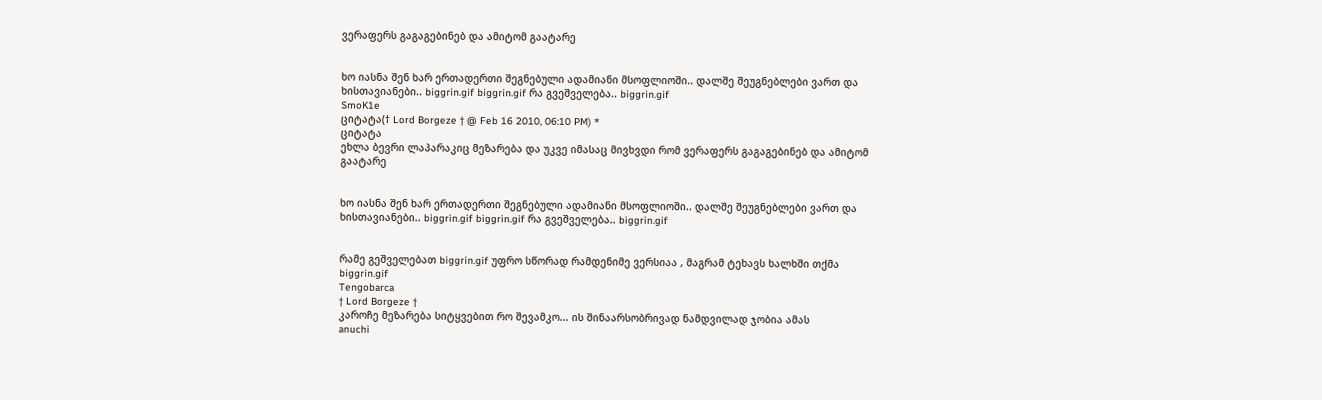ვერაფერს გაგაგებინებ და ამიტომ გაატარე


ხო იასნა შენ ხარ ერთადერთი შეგნებული ადამიანი მსოფლიოში.. დალშე შეუგნებლები ვართ და ხისთავიანები.. biggrin.gif biggrin.gif რა გვეშველება.. biggrin.gif
SmoK1e
ციტატა(† Lord Borgeze † @ Feb 16 2010, 06:10 PM) *
ციტატა
ეხლა ბევრი ლაპარაკიც მეზარება და უკვე იმასაც მივხვდი რომ ვერაფერს გაგაგებინებ და ამიტომ გაატარე


ხო იასნა შენ ხარ ერთადერთი შეგნებული ადამიანი მსოფლიოში.. დალშე შეუგნებლები ვართ და ხისთავიანები.. biggrin.gif biggrin.gif რა გვეშველება.. biggrin.gif


რამე გეშველებათ biggrin.gif უფრო სწორად რამდენიმე ვერსიაა , მაგრამ ტეხავს ხალხში თქმა biggrin.gif
Tengobarca
† Lord Borgeze †
კაროჩე მეზარება სიტყვებით რო შევამკო... ის შინაარსობრივად ნამდვილად ჯობია ამას
anuchi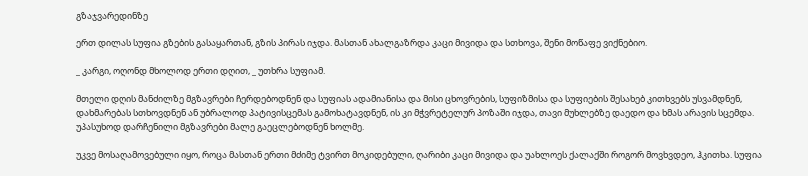გზაჯვარედინზე

ერთ დილას სუფია გზების გასაყართან, გზის პირას იჯდა. მასთან ახალგაზრდა კაცი მივიდა და სთხოვა, შენი მოწაფე ვიქნებიო.

_ კარგი, ოღონდ მხოლოდ ერთი დღით, _ უთხრა სუფიამ.

მთელი დღის მანძილზე მგზავრები ჩერდებოდნენ და სუფიას ადამიანისა და მისი ცხოვრების, სუფიზმისა და სუფიების შესახებ კითხვებს უსვამდნენ, დახმარებას სთხოვდნენ ან უბრალოდ პატივისცემას გამოხატავდნენ, ის კი მჭვრეტელურ პოზაში იჯდა, თავი მუხლებზე დაედო და ხმას არავის სცემდა. უპასუხოდ დარჩენილი მგზავრები მალე გაეცლებოდნენ ხოლმე.

უკვე მოსაღამოვებული იყო, როცა მასთან ერთი მძიმე ტვირთ მოკიდებული, ღარიბი კაცი მივიდა და უახლოეს ქალაქში როგორ მოვხვდეო, ჰკითხა. სუფია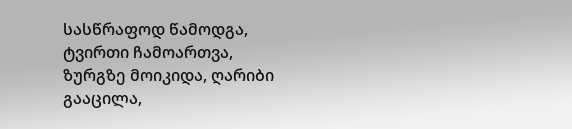სასწრაფოდ წამოდგა, ტვირთი ჩამოართვა, ზურგზე მოიკიდა, ღარიბი გააცილა,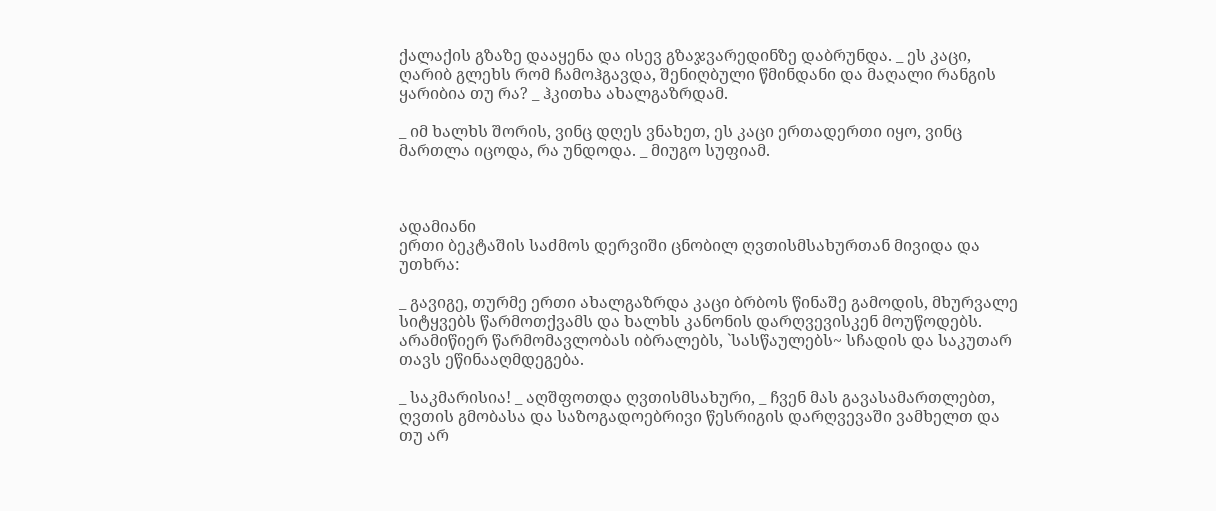ქალაქის გზაზე დააყენა და ისევ გზაჯვარედინზე დაბრუნდა. _ ეს კაცი, ღარიბ გლეხს რომ ჩამოჰგავდა, შენიღბული წმინდანი და მაღალი რანგის ყარიბია თუ რა? _ ჰკითხა ახალგაზრდამ.

_ იმ ხალხს შორის, ვინც დღეს ვნახეთ, ეს კაცი ერთადერთი იყო, ვინც მართლა იცოდა, რა უნდოდა. _ მიუგო სუფიამ.



ადამიანი
ერთი ბეკტაშის საძმოს დერვიში ცნობილ ღვთისმსახურთან მივიდა და უთხრა:

_ გავიგე, თურმე ერთი ახალგაზრდა კაცი ბრბოს წინაშე გამოდის, მხურვალე სიტყვებს წარმოთქვამს და ხალხს კანონის დარღვევისკენ მოუწოდებს. არამიწიერ წარმომავლობას იბრალებს, `სასწაულებს~ სჩადის და საკუთარ თავს ეწინააღმდეგება.

_ საკმარისია! _ აღშფოთდა ღვთისმსახური, _ ჩვენ მას გავასამართლებთ, ღვთის გმობასა და საზოგადოებრივი წესრიგის დარღვევაში ვამხელთ და თუ არ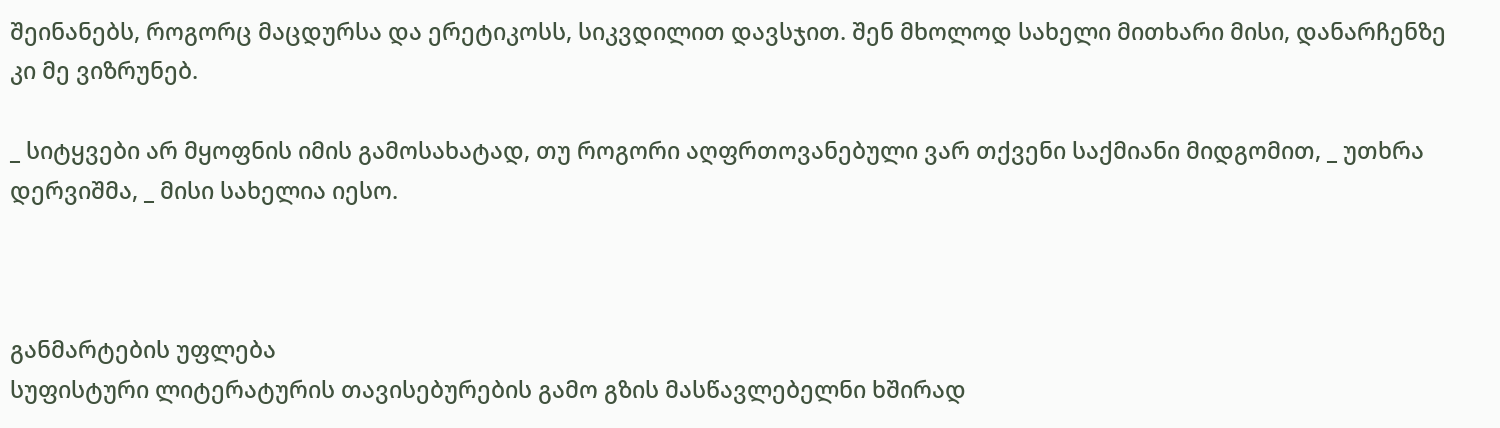შეინანებს, როგორც მაცდურსა და ერეტიკოსს, სიკვდილით დავსჯით. შენ მხოლოდ სახელი მითხარი მისი, დანარჩენზე კი მე ვიზრუნებ.

_ სიტყვები არ მყოფნის იმის გამოსახატად, თუ როგორი აღფრთოვანებული ვარ თქვენი საქმიანი მიდგომით, _ უთხრა დერვიშმა, _ მისი სახელია იესო.



განმარტების უფლება
სუფისტური ლიტერატურის თავისებურების გამო გზის მასწავლებელნი ხშირად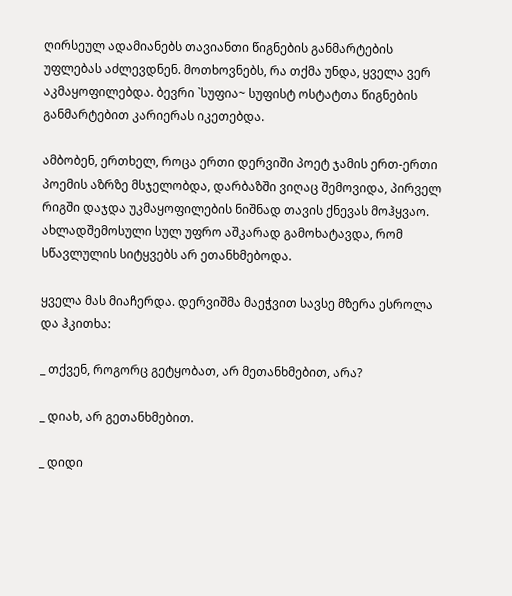ღირსეულ ადამიანებს თავიანთი წიგნების განმარტების უფლებას აძლევდნენ. მოთხოვნებს, რა თქმა უნდა, ყველა ვერ აკმაყოფილებდა. ბევრი `სუფია~ სუფისტ ოსტატთა წიგნების განმარტებით კარიერას იკეთებდა.

ამბობენ, ერთხელ, როცა ერთი დერვიში პოეტ ჯამის ერთ-ერთი პოემის აზრზე მსჯელობდა, დარბაზში ვიღაც შემოვიდა, პირველ რიგში დაჯდა უკმაყოფილების ნიშნად თავის ქნევას მოჰყვაო. ახლადშემოსული სულ უფრო აშკარად გამოხატავდა, რომ სწავლულის სიტყვებს არ ეთანხმებოდა.

ყველა მას მიაჩერდა. დერვიშმა მაეჭვით სავსე მზერა ესროლა და ჰკითხა:

_ თქვენ, როგორც გეტყობათ, არ მეთანხმებით, არა?

_ დიახ, არ გეთანხმებით.

_ დიდი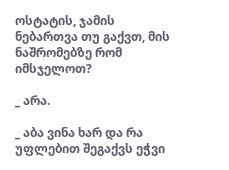ოსტატის, ჯამის ნებართვა თუ გაქვთ, მის ნაშრომებზე რომ იმსჯელოთ?

_ არა.

_ აბა ვინა ხარ და რა უფლებით შეგაქვს ეჭვი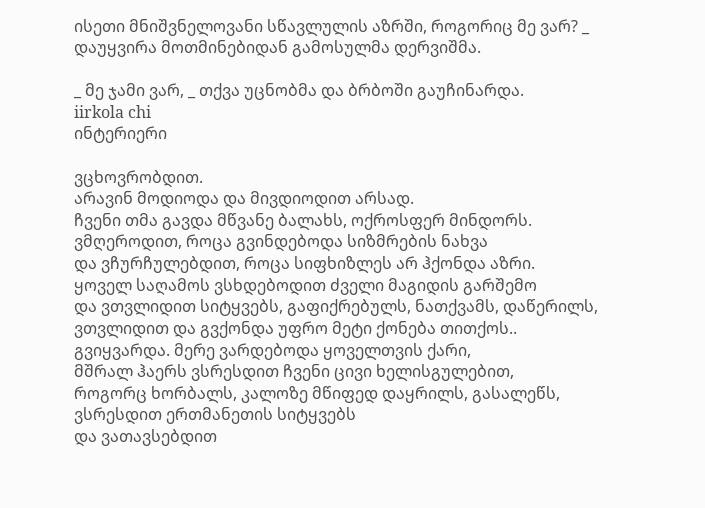ისეთი მნიშვნელოვანი სწავლულის აზრში, როგორიც მე ვარ? _ დაუყვირა მოთმინებიდან გამოსულმა დერვიშმა.

_ მე ჯამი ვარ, _ თქვა უცნობმა და ბრბოში გაუჩინარდა.
iirkola chi
ინტერიერი

ვცხოვრობდით.
არავინ მოდიოდა და მივდიოდით არსად.
ჩვენი თმა გავდა მწვანე ბალახს, ოქროსფერ მინდორს.
ვმღეროდით, როცა გვინდებოდა სიზმრების ნახვა
და ვჩურჩულებდით, როცა სიფხიზლეს არ ჰქონდა აზრი.
ყოველ საღამოს ვსხდებოდით ძველი მაგიდის გარშემო
და ვთვლიდით სიტყვებს, გაფიქრებულს, ნათქვამს, დაწერილს,
ვთვლიდით და გვქონდა უფრო მეტი ქონება თითქოს..
გვიყვარდა. მერე ვარდებოდა ყოველთვის ქარი,
მშრალ ჰაერს ვსრესდით ჩვენი ცივი ხელისგულებით,
როგორც ხორბალს, კალოზე მწიფედ დაყრილს, გასალეწს,
ვსრესდით ერთმანეთის სიტყვებს
და ვათავსებდით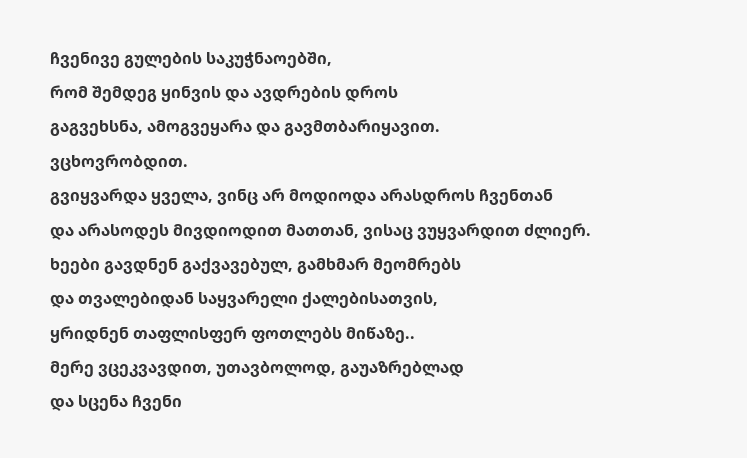ჩვენივე გულების საკუჭნაოებში,
რომ შემდეგ ყინვის და ავდრების დროს
გაგვეხსნა, ამოგვეყარა და გავმთბარიყავით.
ვცხოვრობდით.
გვიყვარდა ყველა, ვინც არ მოდიოდა არასდროს ჩვენთან
და არასოდეს მივდიოდით მათთან, ვისაც ვუყვარდით ძლიერ.
ხეები გავდნენ გაქვავებულ, გამხმარ მეომრებს
და თვალებიდან საყვარელი ქალებისათვის,
ყრიდნენ თაფლისფერ ფოთლებს მიწაზე..
მერე ვცეკვავდით, უთავბოლოდ, გაუაზრებლად
და სცენა ჩვენი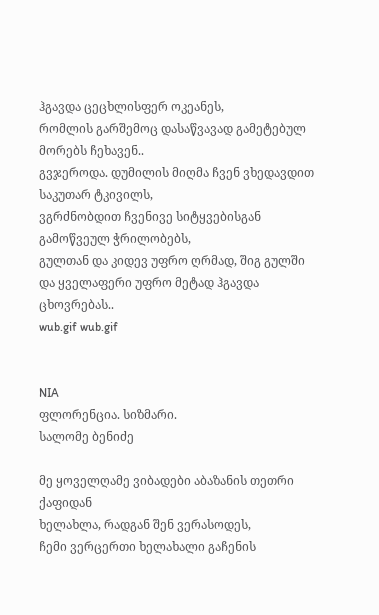ჰგავდა ცეცხლისფერ ოკეანეს,
რომლის გარშემოც დასაწვავად გამეტებულ მორებს ჩეხავენ..
გვჯეროდა. დუმილის მიღმა ჩვენ ვხედავდით საკუთარ ტკივილს,
ვგრძნობდით ჩვენივე სიტყვებისგან გამოწვეულ ჭრილობებს,
გულთან და კიდევ უფრო ღრმად, შიგ გულში
და ყველაფერი უფრო მეტად ჰგავდა ცხოვრებას..
wub.gif wub.gif


NIA
ფლორენცია. სიზმარი.
სალომე ბენიძე

მე ყოველღამე ვიბადები აბაზანის თეთრი ქაფიდან
ხელახლა, რადგან შენ ვერასოდეს,
ჩემი ვერცერთი ხელახალი გაჩენის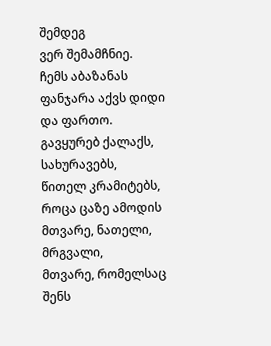შემდეგ
ვერ შემამჩნიე.
ჩემს აბაზანას ფანჯარა აქვს დიდი და ფართო.
გავყურებ ქალაქს,
სახურავებს,
წითელ კრამიტებს,
როცა ცაზე ამოდის მთვარე, ნათელი, მრგვალი,
მთვარე, რომელსაც შენს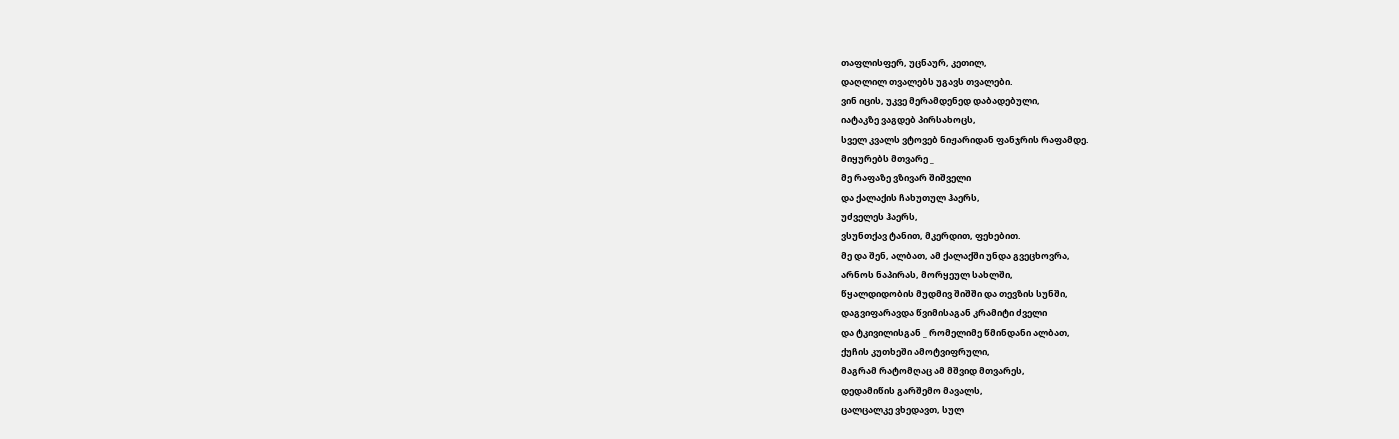თაფლისფერ, უცნაურ, კეთილ,
დაღლილ თვალებს უგავს თვალები.
ვინ იცის, უკვე მერამდენედ დაბადებული,
იატაკზე ვაგდებ პირსახოცს,
სველ კვალს ვტოვებ ნიჟარიდან ფანჯრის რაფამდე.
მიყურებს მთვარე _
მე რაფაზე ვზივარ შიშველი
და ქალაქის ჩახუთულ ჰაერს,
უძველეს ჰაერს,
ვსუნთქავ ტანით, მკერდით, ფეხებით.
მე და შენ, ალბათ, ამ ქალაქში უნდა გვეცხოვრა,
არნოს ნაპირას, მორყეულ სახლში,
წყალდიდობის მუდმივ შიშში და თევზის სუნში,
დაგვიფარავდა წვიმისაგან კრამიტი ძველი
და ტკივილისგან _ რომელიმე წმინდანი ალბათ,
ქუჩის კუთხეში ამოტვიფრული,
მაგრამ რატომღაც ამ მშვიდ მთვარეს,
დედამიწის გარშემო მავალს,
ცალცალკე ვხედავთ, სულ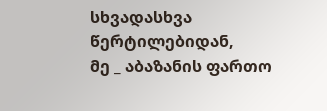სხვადასხვა წერტილებიდან,
მე _ აბაზანის ფართო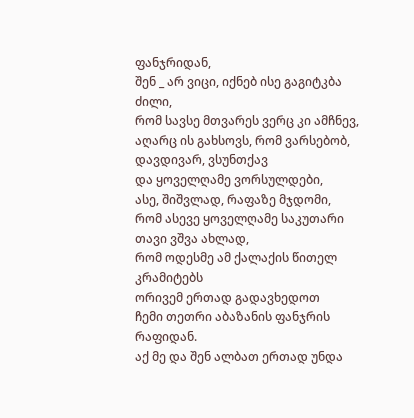ფანჯრიდან,
შენ _ არ ვიცი, იქნებ ისე გაგიტკბა ძილი,
რომ სავსე მთვარეს ვერც კი ამჩნევ,
აღარც ის გახსოვს, რომ ვარსებობ,
დავდივარ, ვსუნთქავ
და ყოველღამე ვორსულდები,
ასე, შიშვლად, რაფაზე მჯდომი,
რომ ასევე ყოველღამე საკუთარი თავი ვშვა ახლად,
რომ ოდესმე ამ ქალაქის წითელ კრამიტებს
ორივემ ერთად გადავხედოთ
ჩემი თეთრი აბაზანის ფანჯრის რაფიდან.
აქ მე და შენ ალბათ ერთად უნდა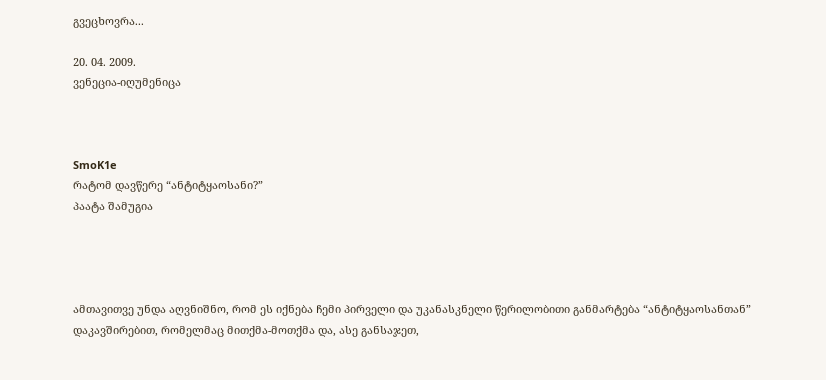გვეცხოვრა...

20. 04. 2009.
ვენეცია-იღუმენიცა



SmoK1e
რატომ დავწერე “ანტიტყაოსანი?”
პაატა შამუგია




ამთავითვე უნდა აღვნიშნო, რომ ეს იქნება ჩემი პირველი და უკანასკნელი წერილობითი განმარტება “ანტიტყაოსანთან” დაკავშირებით, რომელმაც მითქმა-მოთქმა და, ასე განსაჯეთ,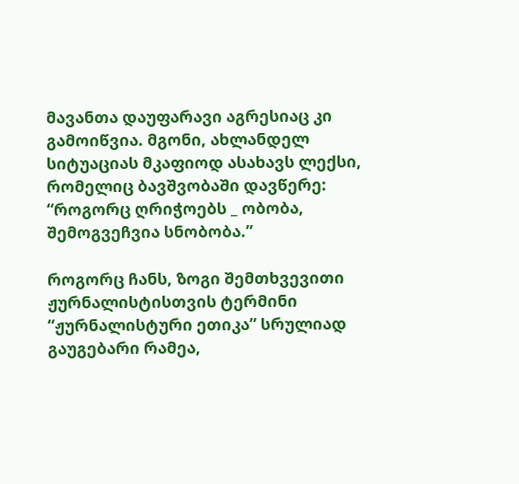მავანთა დაუფარავი აგრესიაც კი გამოიწვია. მგონი, ახლანდელ სიტუაციას მკაფიოდ ასახავს ლექსი, რომელიც ბავშვობაში დავწერე:
“როგორც ღრიჭოებს _ ობობა, შემოგვეჩვია სნობობა.”

როგორც ჩანს, ზოგი შემთხვევითი ჟურნალისტისთვის ტერმინი “ჟურნალისტური ეთიკა” სრულიად გაუგებარი რამეა,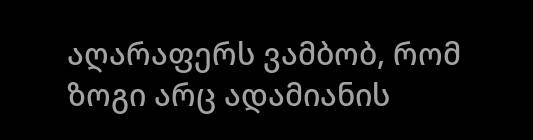აღარაფერს ვამბობ, რომ ზოგი არც ადამიანის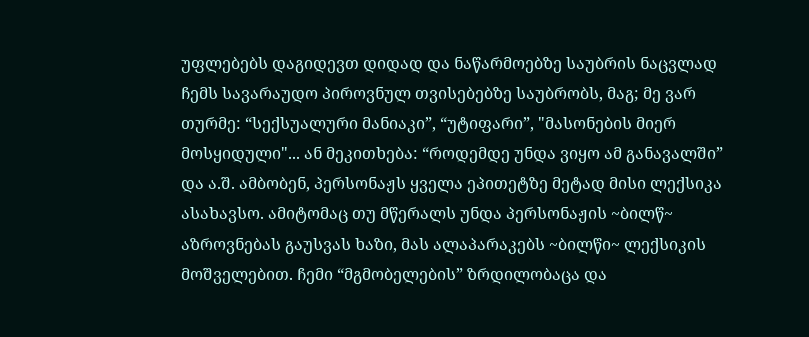უფლებებს დაგიდევთ დიდად და ნაწარმოებზე საუბრის ნაცვლად ჩემს სავარაუდო პიროვნულ თვისებებზე საუბრობს, მაგ; მე ვარ თურმე: “სექსუალური მანიაკი”, “უტიფარი”, "მასონების მიერ მოსყიდული"... ან მეკითხება: “როდემდე უნდა ვიყო ამ განავალში” და ა.შ. ამბობენ, პერსონაჟს ყველა ეპითეტზე მეტად მისი ლექსიკა ასახავსო. ამიტომაც თუ მწერალს უნდა პერსონაჟის ~ბილწ~ აზროვნებას გაუსვას ხაზი, მას ალაპარაკებს ~ბილწი~ ლექსიკის მოშველებით. ჩემი “მგმობელების” ზრდილობაცა და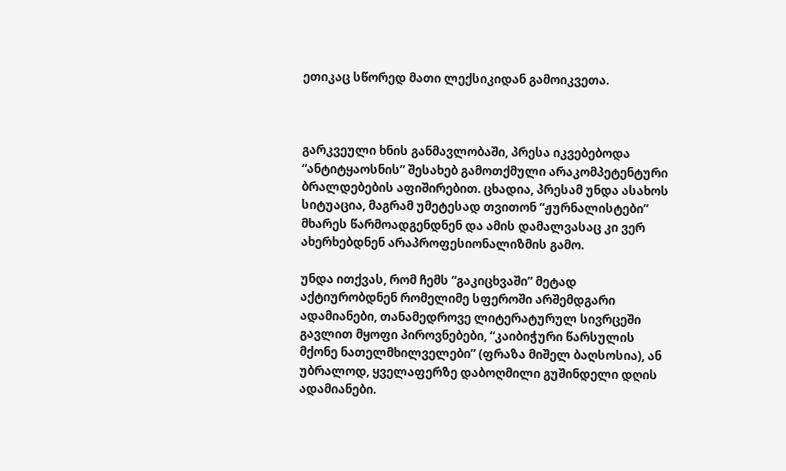ეთიკაც სწორედ მათი ლექსიკიდან გამოიკვეთა.



გარკვეული ხნის განმავლობაში, პრესა იკვებებოდა “ანტიტყაოსნის” შესახებ გამოთქმული არაკომპეტენტური ბრალდებების აფიშირებით. ცხადია, პრესამ უნდა ასახოს სიტუაცია, მაგრამ უმეტესად თვითონ “ჟურნალისტები” მხარეს წარმოადგენდნენ და ამის დამალვასაც კი ვერ ახერხებდნენ არაპროფესიონალიზმის გამო.

უნდა ითქვას, რომ ჩემს “გაკიცხვაში” მეტად აქტიურობდნენ რომელიმე სფეროში არშემდგარი ადამიანები, თანამედროვე ლიტერატურულ სივრცეში გავლით მყოფი პიროვნებები, “კაიბიჭური წარსულის მქონე ნათელმხილველები” (ფრაზა მიშელ ბაღსოსია), ან უბრალოდ, ყველაფერზე დაბოღმილი გუშინდელი დღის ადამიანები.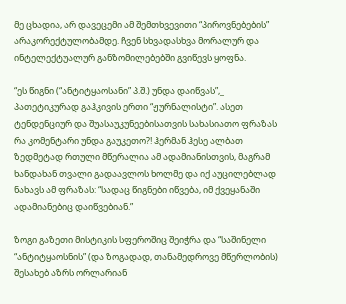მე ცხადია, არ დავეცემი ამ შემთხვევითი “პიროვნებების” არაკორექტულობამდე. ჩვენ სხვადასხვა მორალურ და ინტელექტუალურ განზომილებებში გვიწევს ყოფნა.

“ეს წიგნი (“ანტიტყაოსანი” პ.შ.) უნდა დაიწვას”,_ პათეტიკურად გაჰკივის ერთი “ჟურნალისტი”. ასეთ ტენდენციურ და შუასაუკუნეებისათვის სახასიათო ფრაზას რა კომენტარი უნდა გაუკეთო?! ჰერმან ჰესე ალბათ ზედმეტად რთული მწერალია ამ ადამიანისთვის, მაგრამ ხანდახან თვალი გადაავლოს ხოლმე და იქ აუცილებლად ნახავს ამ ფრაზას: “სადაც წიგნები იწვება, იმ ქვეყანაში ადამიანებიც დაიწვებიან.”

ზოგი გაზეთი მისტიკის სფეროშიც შეიჭრა და “საშინელი “ანტიტყაოსნის” (და ზოგადად, თანამედროვე მწერლობის) შესახებ აზრს ორლარიან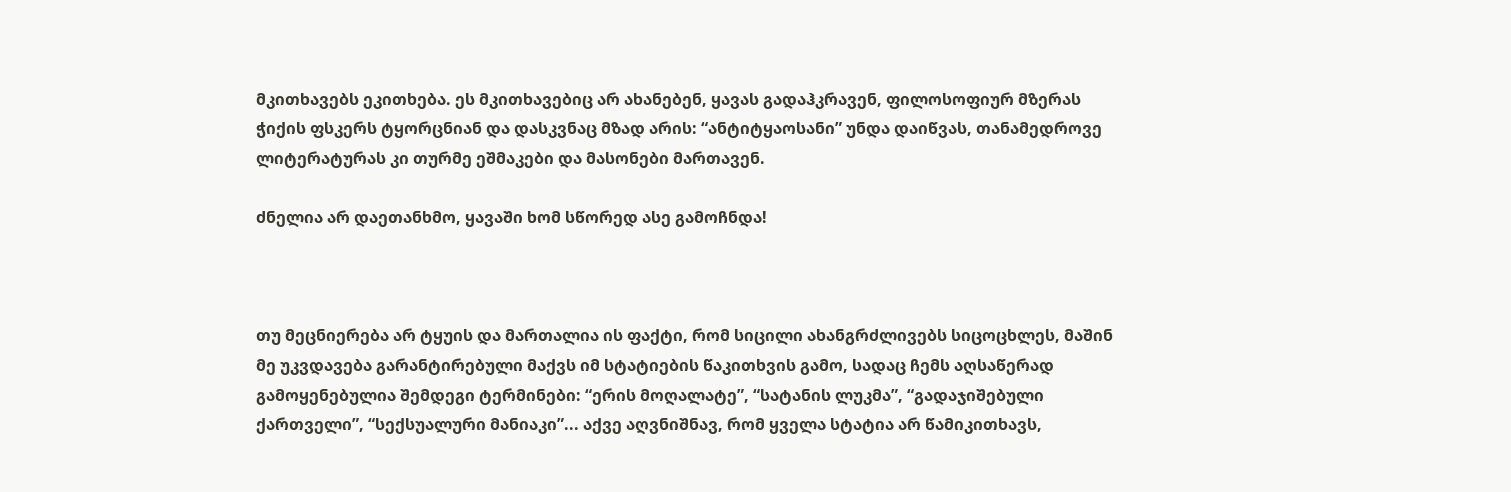მკითხავებს ეკითხება. ეს მკითხავებიც არ ახანებენ, ყავას გადაჰკრავენ, ფილოსოფიურ მზერას ჭიქის ფსკერს ტყორცნიან და დასკვნაც მზად არის: “ანტიტყაოსანი” უნდა დაიწვას, თანამედროვე ლიტერატურას კი თურმე ეშმაკები და მასონები მართავენ.

ძნელია არ დაეთანხმო, ყავაში ხომ სწორედ ასე გამოჩნდა!



თუ მეცნიერება არ ტყუის და მართალია ის ფაქტი, რომ სიცილი ახანგრძლივებს სიცოცხლეს, მაშინ მე უკვდავება გარანტირებული მაქვს იმ სტატიების წაკითხვის გამო, სადაც ჩემს აღსაწერად გამოყენებულია შემდეგი ტერმინები: “ერის მოღალატე”, “სატანის ლუკმა”, “გადაჯიშებული ქართველი”, “სექსუალური მანიაკი”... აქვე აღვნიშნავ, რომ ყველა სტატია არ წამიკითხავს,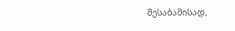შესაბამისად,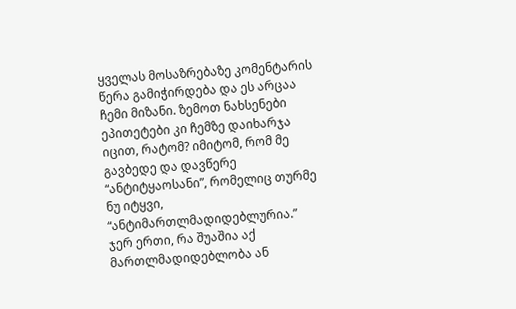ყველას მოსაზრებაზე კომენტარის წერა გამიჭირდება და ეს არცაა ჩემი მიზანი. ზემოთ ნახსენები ეპითეტები კი ჩემზე დაიხარჯა იცით, რატომ? იმიტომ, რომ მე გავბედე და დავწერე “ანტიტყაოსანი”, რომელიც თურმე ნუ იტყვი, “ანტიმართლმადიდებლურია.” ჯერ ერთი, რა შუაშია აქ მართლმადიდებლობა ან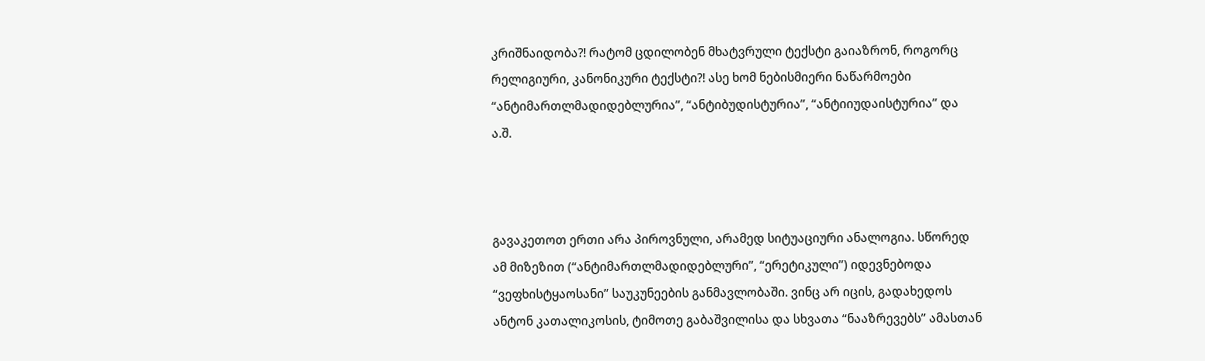კრიშნაიდობა?! რატომ ცდილობენ მხატვრული ტექსტი გაიაზრონ, როგორც რელიგიური, კანონიკური ტექსტი?! ასე ხომ ნებისმიერი ნაწარმოები “ანტიმართლმადიდებლურია”, “ანტიბუდისტურია”, “ანტიიუდაისტურია” და ა.შ.



გავაკეთოთ ერთი არა პიროვნული, არამედ სიტუაციური ანალოგია. სწორედ ამ მიზეზით (“ანტიმართლმადიდებლური”, “ერეტიკული”) იდევნებოდა “ვეფხისტყაოსანი” საუკუნეების განმავლობაში. ვინც არ იცის, გადახედოს ანტონ კათალიკოსის, ტიმოთე გაბაშვილისა და სხვათა “ნააზრევებს” ამასთან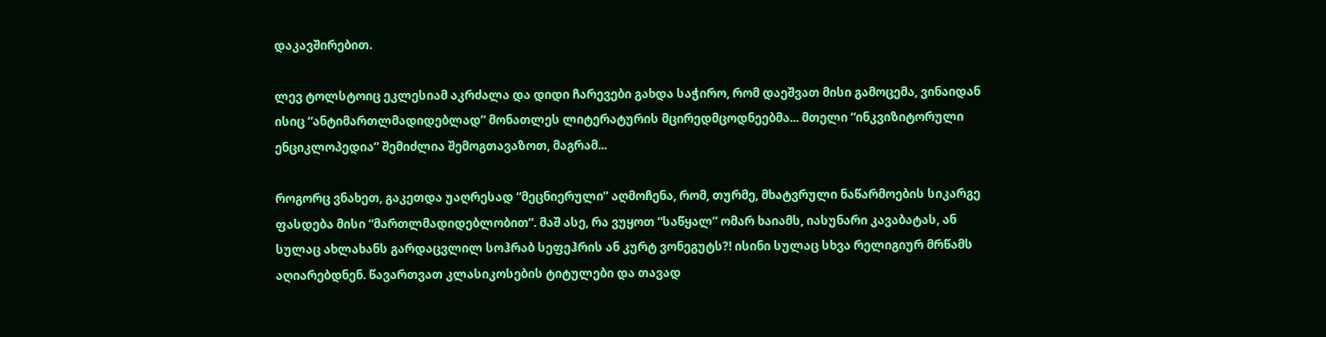დაკავშირებით.

ლევ ტოლსტოიც ეკლესიამ აკრძალა და დიდი ჩარევები გახდა საჭირო, რომ დაეშვათ მისი გამოცემა, ვინაიდან ისიც “ანტიმართლმადიდებლად” მონათლეს ლიტერატურის მცირედმცოდნეებმა... მთელი “ინკვიზიტორული ენციკლოპედია” შემიძლია შემოგთავაზოთ, მაგრამ...

როგორც ვნახეთ, გაკეთდა უაღრესად “მეცნიერული” აღმოჩენა, რომ, თურმე, მხატვრული ნაწარმოების სიკარგე ფასდება მისი “მართლმადიდებლობით”. მაშ ასე, რა ვუყოთ “საწყალ” ომარ ხაიამს, იასუნარი კავაბატას, ან სულაც ახლახანს გარდაცვლილ სოჰრაბ სეფეჰრის ან კურტ ვონეგუტს?! ისინი სულაც სხვა რელიგიურ მრწამს აღიარებდნენ. წავართვათ კლასიკოსების ტიტულები და თავად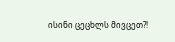ისინი ცეცხლს მივცეთ?!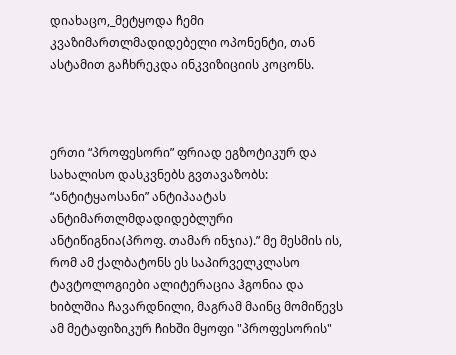დიახაცო,_მეტყოდა ჩემი კვაზიმართლმადიდებელი ოპონენტი, თან ასტამით გაჩხრეკდა ინკვიზიციის კოცონს.



ერთი “პროფესორი” ფრიად ეგზოტიკურ და სახალისო დასკვნებს გვთავაზობს: “ანტიტყაოსანი” ანტიპაატას ანტიმართლმდადიდებლური ანტიწიგნია(პროფ. თამარ ინჯია).” მე მესმის ის, რომ ამ ქალბატონს ეს საპირველკლასო ტავტოლოგიები ალიტერაცია ჰგონია და ხიბლშია ჩავარდნილი, მაგრამ მაინც მომიწევს ამ მეტაფიზიკურ ჩიხში მყოფი "პროფესორის"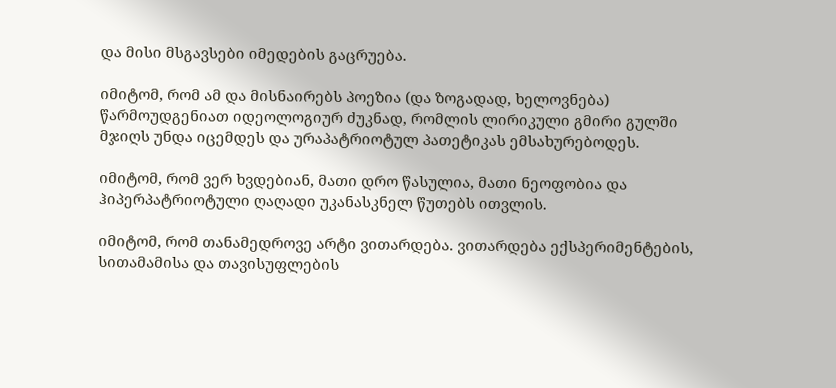და მისი მსგავსები იმედების გაცრუება.

იმიტომ, რომ ამ და მისნაირებს პოეზია (და ზოგადად, ხელოვნება) წარმოუდგენიათ იდეოლოგიურ ძუკნად, რომლის ლირიკული გმირი გულში მჯიღს უნდა იცემდეს და ურაპატრიოტულ პათეტიკას ემსახურებოდეს.

იმიტომ, რომ ვერ ხვდებიან, მათი დრო წასულია, მათი ნეოფობია და ჰიპერპატრიოტული ღაღადი უკანასკნელ წუთებს ითვლის.

იმიტომ, რომ თანამედროვე არტი ვითარდება. ვითარდება ექსპერიმენტების, სითამამისა და თავისუფლების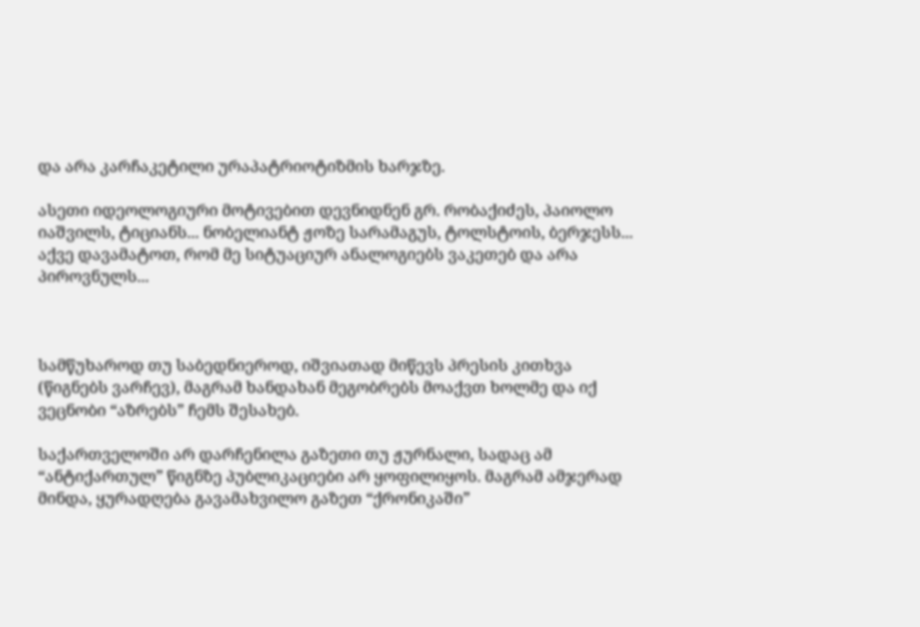და არა კარჩაკეტილი ურაპატრიოტიზმის ხარჯზე.

ასეთი იდეოლოგიური მოტივებით დევნიდნენ გრ. რობაქიძეს, პაიოლო იაშვილს, ტიციანს... ნობელიანტ ჟოზე სარამაგუს, ტოლსტოის, ბერჯესს... აქვე დავამატოთ, რომ მე სიტუაციურ ანალოგიებს ვაკეთებ და არა პიროვნულს...



სამწუხაროდ თუ საბედნიეროდ, იშვიათად მიწევს პრესის კითხვა (წიგნებს ვარჩევ), მაგრამ ხანდახან მეგობრებს მოაქვთ ხოლმე და იქ ვეცნობი “აზრებს” ჩემს შესახებ.

საქართველოში არ დარჩენილა გაზეთი თუ ჟურნალი, სადაც ამ “ანტიქართულ” წიგნზე პუბლიკაციები არ ყოფილიყოს. მაგრამ ამჯერად მინდა, ყურადღება გავამახვილო გაზეთ “ქრონიკაში”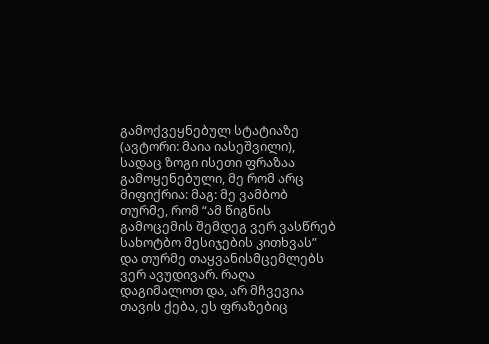გამოქვეყნებულ სტატიაზე (ავტორი: მაია იასეშვილი), სადაც ზოგი ისეთი ფრაზაა გამოყენებული, მე რომ არც მიფიქრია: მაგ: მე ვამბობ თურმე, რომ “ამ წიგნის გამოცემის შემდეგ ვერ ვასწრებ სახოტბო მესიჯების კითხვას” და თურმე თაყვანისმცემლებს ვერ ავუდივარ. რაღა დაგიმალოთ და, არ მჩვევია თავის ქება, ეს ფრაზებიც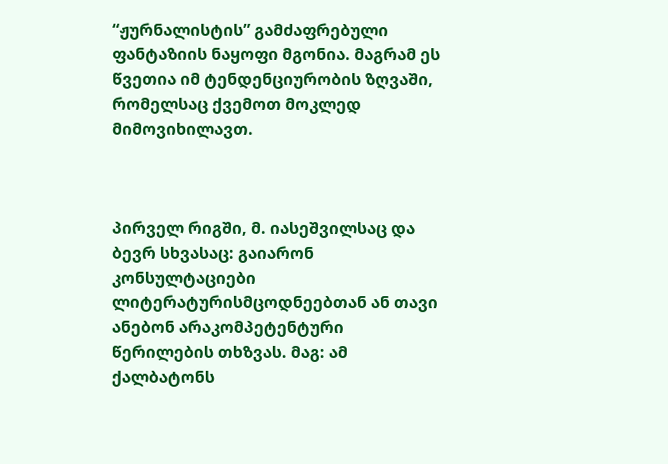“ჟურნალისტის” გამძაფრებული ფანტაზიის ნაყოფი მგონია. მაგრამ ეს წვეთია იმ ტენდენციურობის ზღვაში, რომელსაც ქვემოთ მოკლედ მიმოვიხილავთ.



პირველ რიგში, მ. იასეშვილსაც და ბევრ სხვასაც: გაიარონ კონსულტაციები ლიტერატურისმცოდნეებთან ან თავი ანებონ არაკომპეტენტური წერილების თხზვას. მაგ: ამ ქალბატონს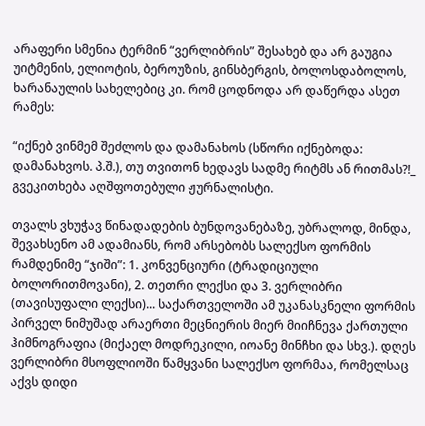არაფერი სმენია ტერმინ “ვერლიბრის” შესახებ და არ გაუგია უიტმენის, ელიოტის, ბეროუზის, გინსბერგის, ბოლოსდაბოლოს, ხარანაულის სახელებიც კი. რომ ცოდნოდა არ დაწერდა ასეთ რამეს:

“იქნებ ვინმემ შეძლოს და დამანახოს (სწორი იქნებოდა: დამანახვოს. პ.შ.), თუ თვითონ ხედავს სადმე რიტმს ან რითმას?!_ გვეკითხება აღშფოთებული ჟურნალისტი.

თვალს ვხუჭავ წინადადების ბუნდოვანებაზე, უბრალოდ, მინდა, შევახსენო ამ ადამიანს, რომ არსებობს სალექსო ფორმის რამდენიმე “ჯიში”: 1. კონვენციური (ტრადიციული ბოლორითმოვანი), 2. თეთრი ლექსი და 3. ვერლიბრი (თავისუფალი ლექსი)... საქართველოში ამ უკანასკნელი ფორმის პირველ ნიმუშად არაერთი მეცნიერის მიერ მიიჩნევა ქართული ჰიმნოგრაფია (მიქაელ მოდრეკილი, იოანე მინჩხი და სხვ.). დღეს ვერლიბრი მსოფლიოში წამყვანი სალექსო ფორმაა, რომელსაც აქვს დიდი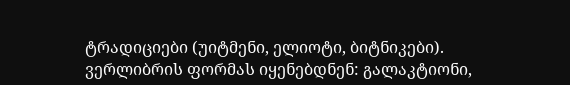ტრადიციები (უიტმენი, ელიოტი, ბიტნიკები). ვერლიბრის ფორმას იყენებდნენ: გალაკტიონი,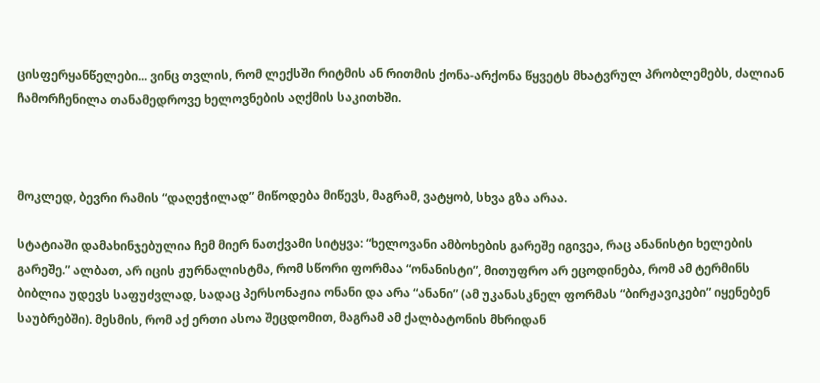ცისფერყანწელები... ვინც თვლის, რომ ლექსში რიტმის ან რითმის ქონა-არქონა წყვეტს მხატვრულ პრობლემებს, ძალიან ჩამორჩენილა თანამედროვე ხელოვნების აღქმის საკითხში.



მოკლედ, ბევრი რამის “დაღეჭილად” მიწოდება მიწევს, მაგრამ, ვატყობ, სხვა გზა არაა.

სტატიაში დამახინჯებულია ჩემ მიერ ნათქვამი სიტყვა: “ხელოვანი ამბოხების გარეშე იგივეა, რაც ანანისტი ხელების გარეშე.” ალბათ, არ იცის ჟურნალისტმა, რომ სწორი ფორმაა “ონანისტი”, მითუფრო არ ეცოდინება, რომ ამ ტერმინს ბიბლია უდევს საფუძვლად, სადაც პერსონაჟია ონანი და არა “ანანი” (ამ უკანასკნელ ფორმას “ბირჟავიკები” იყენებენ საუბრებში). მესმის, რომ აქ ერთი ასოა შეცდომით, მაგრამ ამ ქალბატონის მხრიდან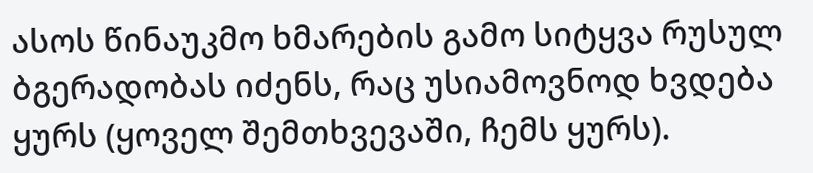ასოს წინაუკმო ხმარების გამო სიტყვა რუსულ ბგერადობას იძენს, რაც უსიამოვნოდ ხვდება ყურს (ყოველ შემთხვევაში, ჩემს ყურს).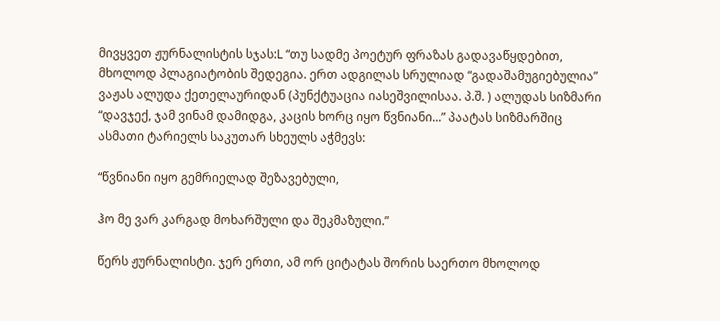მივყვეთ ჟურნალისტის სჯას:L “თუ სადმე პოეტურ ფრაზას გადავაწყდებით, მხოლოდ პლაგიატობის შედეგია. ერთ ადგილას სრულიად “გადაშამუგიებულია” ვაჟას ალუდა ქეთელაურიდან (პუნქტუაცია იასეშვილისაა. პ.შ. ) ალუდას სიზმარი “დავჯექ, ჯამ ვინამ დამიდგა, კაცის ხორც იყო წვნიანი...” პაატას სიზმარშიც ასმათი ტარიელს საკუთარ სხეულს აჭმევს:

“წვნიანი იყო გემრიელად შეზავებული,

ჰო მე ვარ კარგად მოხარშული და შეკმაზული.”

წერს ჟურნალისტი. ჯერ ერთი, ამ ორ ციტატას შორის საერთო მხოლოდ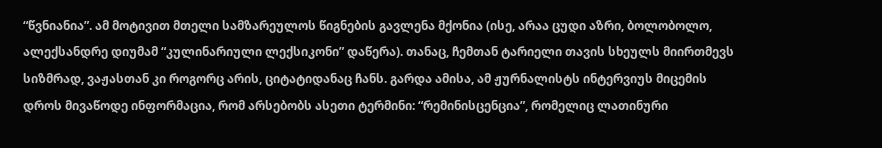“წვნიანია”. ამ მოტივით მთელი სამზარეულოს წიგნების გავლენა მქონია (ისე, არაა ცუდი აზრი, ბოლობოლო, ალექსანდრე დიუმამ “კულინარიული ლექსიკონი” დაწერა). თანაც, ჩემთან ტარიელი თავის სხეულს მიირთმევს სიზმრად, ვაჟასთან კი როგორც არის, ციტატიდანაც ჩანს. გარდა ამისა, ამ ჟურნალისტს ინტერვიუს მიცემის დროს მივაწოდე ინფორმაცია, რომ არსებობს ასეთი ტერმინი: “რემინისცენცია”, რომელიც ლათინური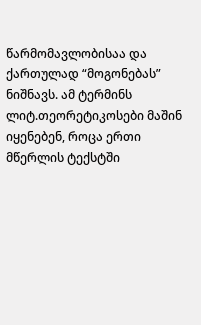წარმომავლობისაა და ქართულად “მოგონებას” ნიშნავს. ამ ტერმინს ლიტ.თეორეტიკოსები მაშინ იყენებენ, როცა ერთი მწერლის ტექსტში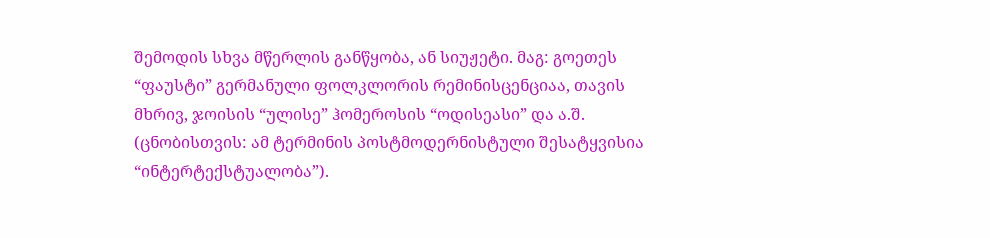შემოდის სხვა მწერლის განწყობა, ან სიუჟეტი. მაგ: გოეთეს “ფაუსტი” გერმანული ფოლკლორის რემინისცენციაა, თავის მხრივ, ჯოისის “ულისე” ჰომეროსის “ოდისეასი” და ა.შ. (ცნობისთვის: ამ ტერმინის პოსტმოდერნისტული შესატყვისია “ინტერტექსტუალობა”).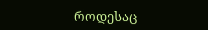როდესაც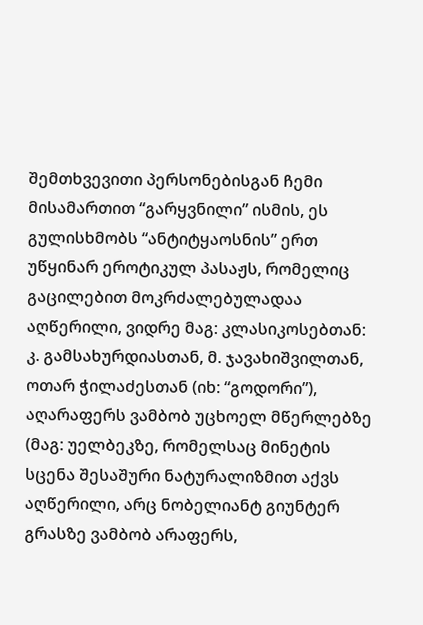შემთხვევითი პერსონებისგან ჩემი მისამართით “გარყვნილი” ისმის, ეს გულისხმობს “ანტიტყაოსნის” ერთ უწყინარ ეროტიკულ პასაჟს, რომელიც გაცილებით მოკრძალებულადაა აღწერილი, ვიდრე მაგ: კლასიკოსებთან: კ. გამსახურდიასთან, მ. ჯავახიშვილთან, ოთარ ჭილაძესთან (იხ: “გოდორი”), აღარაფერს ვამბობ უცხოელ მწერლებზე (მაგ: უელბეკზე, რომელსაც მინეტის სცენა შესაშური ნატურალიზმით აქვს აღწერილი, არც ნობელიანტ გიუნტერ გრასზე ვამბობ არაფერს,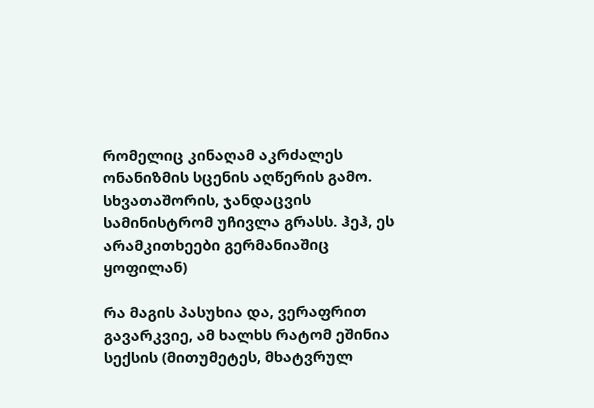რომელიც კინაღამ აკრძალეს ონანიზმის სცენის აღწერის გამო. სხვათაშორის, ჯანდაცვის სამინისტრომ უჩივლა გრასს. ჰეჰ, ეს არამკითხეები გერმანიაშიც ყოფილან)

რა მაგის პასუხია და, ვერაფრით გავარკვიე, ამ ხალხს რატომ ეშინია სექსის (მითუმეტეს, მხატვრულ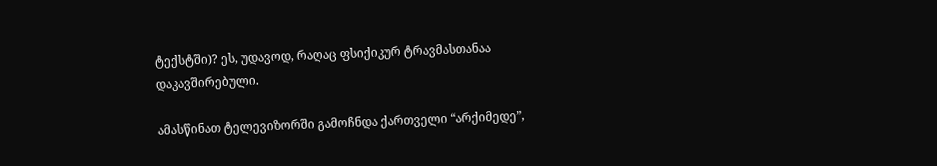ტექსტში)? ეს, უდავოდ, რაღაც ფსიქიკურ ტრავმასთანაა დაკავშირებული.

ამასწინათ ტელევიზორში გამოჩნდა ქართველი “არქიმედე”,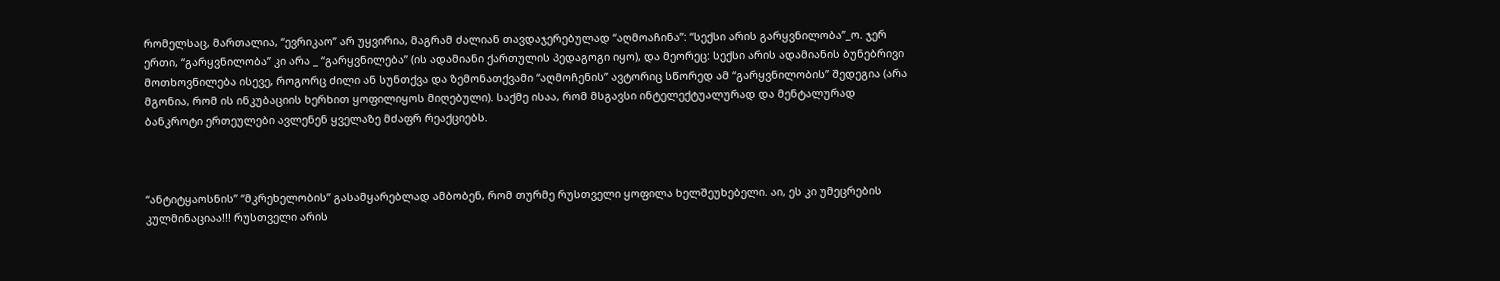რომელსაც, მართალია, “ევრიკაო” არ უყვირია, მაგრამ ძალიან თავდაჯერებულად “აღმოაჩინა”: “სექსი არის გარყვნილობა”_ო. ჯერ ერთი, “გარყვნილობა” კი არა _ “გარყვნილება” (ის ადამიანი ქართულის პედაგოგი იყო), და მეორეც: სექსი არის ადამიანის ბუნებრივი მოთხოვნილება ისევე, როგორც ძილი ან სუნთქვა და ზემონათქვამი “აღმოჩენის” ავტორიც სწორედ ამ “გარყვნილობის” შედეგია (არა მგონია, რომ ის ინკუბაციის ხერხით ყოფილიყოს მიღებული). საქმე ისაა, რომ მსგავსი ინტელექტუალურად და მენტალურად ბანკროტი ერთეულები ავლენენ ყველაზე მძაფრ რეაქციებს.



“ანტიტყაოსნის” “მკრეხელობის” გასამყარებლად ამბობენ, რომ თურმე რუსთველი ყოფილა ხელშეუხებელი. აი, ეს კი უმეცრების კულმინაციაა!!! რუსთველი არის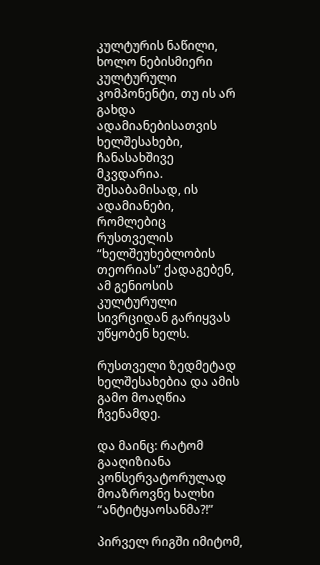კულტურის ნაწილი, ხოლო ნებისმიერი კულტურული კომპონენტი, თუ ის არ გახდა ადამიანებისათვის ხელშესახები, ჩანასახშივე მკვდარია. შესაბამისად, ის ადამიანები, რომლებიც რუსთველის “ხელშეუხებლობის თეორიას” ქადაგებენ, ამ გენიოსის კულტურული სივრციდან გარიყვას უწყობენ ხელს.

რუსთველი ზედმეტად ხელშესახებია და ამის გამო მოაღწია ჩვენამდე.

და მაინც: რატომ გააღიზიანა კონსერვატორულად მოაზროვნე ხალხი “ანტიტყაოსანმა?!”

პირველ რიგში იმიტომ,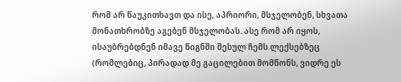რომ არ წაუკითხავთ და ისე, აპრიორი, მსჯელობენ, სხვათა მონათხრობზე აგებენ მსჯელობას. ასე რომ არ იყოს, ისაუბრებდნენ იმავე წიგნში შესულ ჩემს ლექსებზეც (რომლებიც, პირადად მე გაცილებით მომწონს, ვიდრე ეს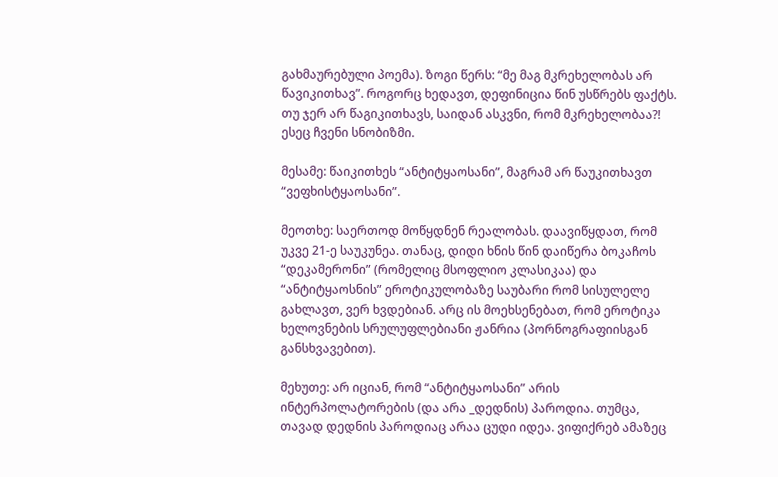გახმაურებული პოემა). ზოგი წერს: “მე მაგ მკრეხელობას არ წავიკითხავ”. როგორც ხედავთ, დეფინიცია წინ უსწრებს ფაქტს. თუ ჯერ არ წაგიკითხავს, საიდან ასკვნი, რომ მკრეხელობაა?! ესეც ჩვენი სნობიზმი.

მესამე: წაიკითხეს “ანტიტყაოსანი”, მაგრამ არ წაუკითხავთ “ვეფხისტყაოსანი”.

მეოთხე: საერთოდ მოწყდნენ რეალობას. დაავიწყდათ, რომ უკვე 21-ე საუკუნეა. თანაც, დიდი ხნის წინ დაიწერა ბოკაჩოს “დეკამერონი” (რომელიც მსოფლიო კლასიკაა) და “ანტიტყაოსნის” ეროტიკულობაზე საუბარი რომ სისულელე გახლავთ, ვერ ხვდებიან. არც ის მოეხსენებათ, რომ ეროტიკა ხელოვნების სრულუფლებიანი ჟანრია (პორნოგრაფიისგან განსხვავებით).

მეხუთე: არ იციან, რომ “ანტიტყაოსანი” არის ინტერპოლატორების (და არა _დედნის) პაროდია. თუმცა, თავად დედნის პაროდიაც არაა ცუდი იდეა. ვიფიქრებ ამაზეც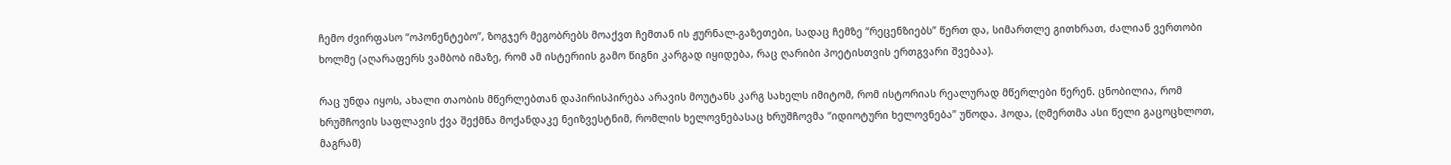ჩემო ძვირფასო “ოპონენტებო”, ზოგჯერ მეგობრებს მოაქვთ ჩემთან ის ჟურნალ-გაზეთები, სადაც ჩემზე “რეცენზიებს” წერთ და, სიმართლე გითხრათ, ძალიან ვერთობი ხოლმე (აღარაფერს ვამბობ იმაზე, რომ ამ ისტერიის გამო წიგნი კარგად იყიდება, რაც ღარიბი პოეტისთვის ერთგვარი შვებაა).

რაც უნდა იყოს, ახალი თაობის მწერლებთან დაპირისპირება არავის მოუტანს კარგ სახელს იმიტომ, რომ ისტორიას რეალურად მწერლები წერენ. ცნობილია, რომ ხრუშჩოვის საფლავის ქვა შექმნა მოქანდაკე ნეიზვესტნიმ, რომლის ხელოვნებასაც ხრუშჩოვმა “იდიოტური ხელოვნება” უწოდა. ჰოდა, (ღმერთმა ასი წელი გაცოცხლოთ, მაგრამ)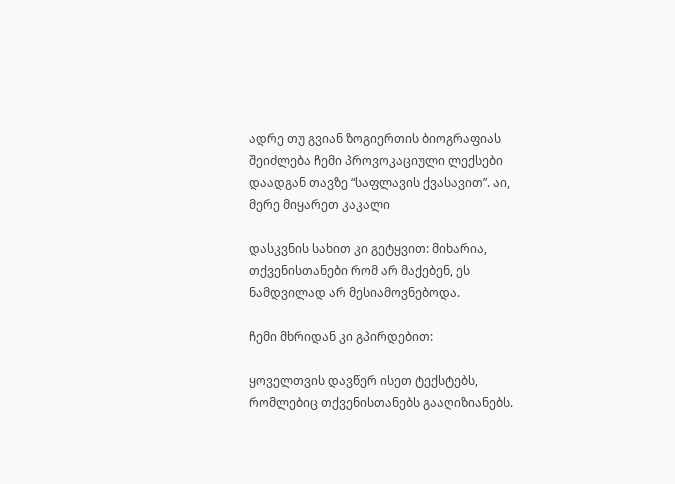ადრე თუ გვიან ზოგიერთის ბიოგრაფიას შეიძლება ჩემი პროვოკაციული ლექსები დაადგან თავზე “საფლავის ქვასავით”. აი, მერე მიყარეთ კაკალი

დასკვნის სახით კი გეტყვით: მიხარია, თქვენისთანები რომ არ მაქებენ, ეს ნამდვილად არ მესიამოვნებოდა.

ჩემი მხრიდან კი გპირდებით:

ყოველთვის დავწერ ისეთ ტექსტებს, რომლებიც თქვენისთანებს გააღიზიანებს.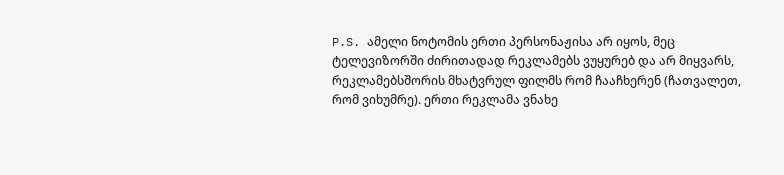P.S. ამელი ნოტომის ერთი პერსონაჟისა არ იყოს, მეც ტელევიზორში ძირითადად რეკლამებს ვუყურებ და არ მიყვარს, რეკლამებსშორის მხატვრულ ფილმს რომ ჩააჩხერენ (ჩათვალეთ, რომ ვიხუმრე). ერთი რეკლამა ვნახე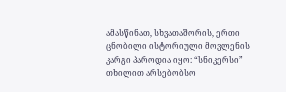ამასწინათ, სხვათაშორის, ერთი ცნობილი ისტორიული მოვლენის კარგი პაროდია იყო: “სნიკერსი” თხილით არსებობსო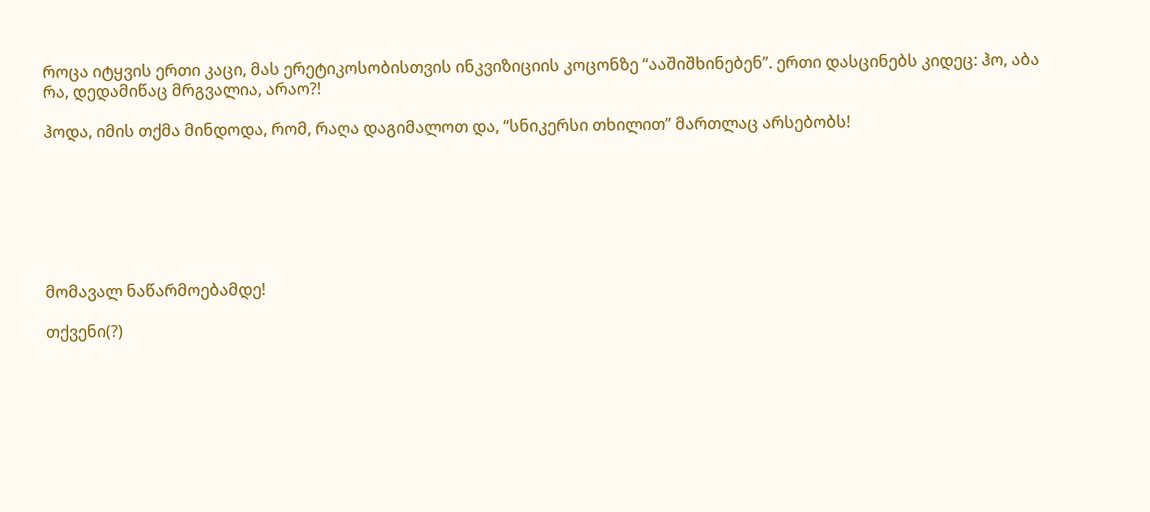როცა იტყვის ერთი კაცი, მას ერეტიკოსობისთვის ინკვიზიციის კოცონზე “ააშიშხინებენ”. ერთი დასცინებს კიდეც: ჰო, აბა რა, დედამიწაც მრგვალია, არაო?!

ჰოდა, იმის თქმა მინდოდა, რომ, რაღა დაგიმალოთ და, “სნიკერსი თხილით” მართლაც არსებობს!







მომავალ ნაწარმოებამდე!

თქვენი(?)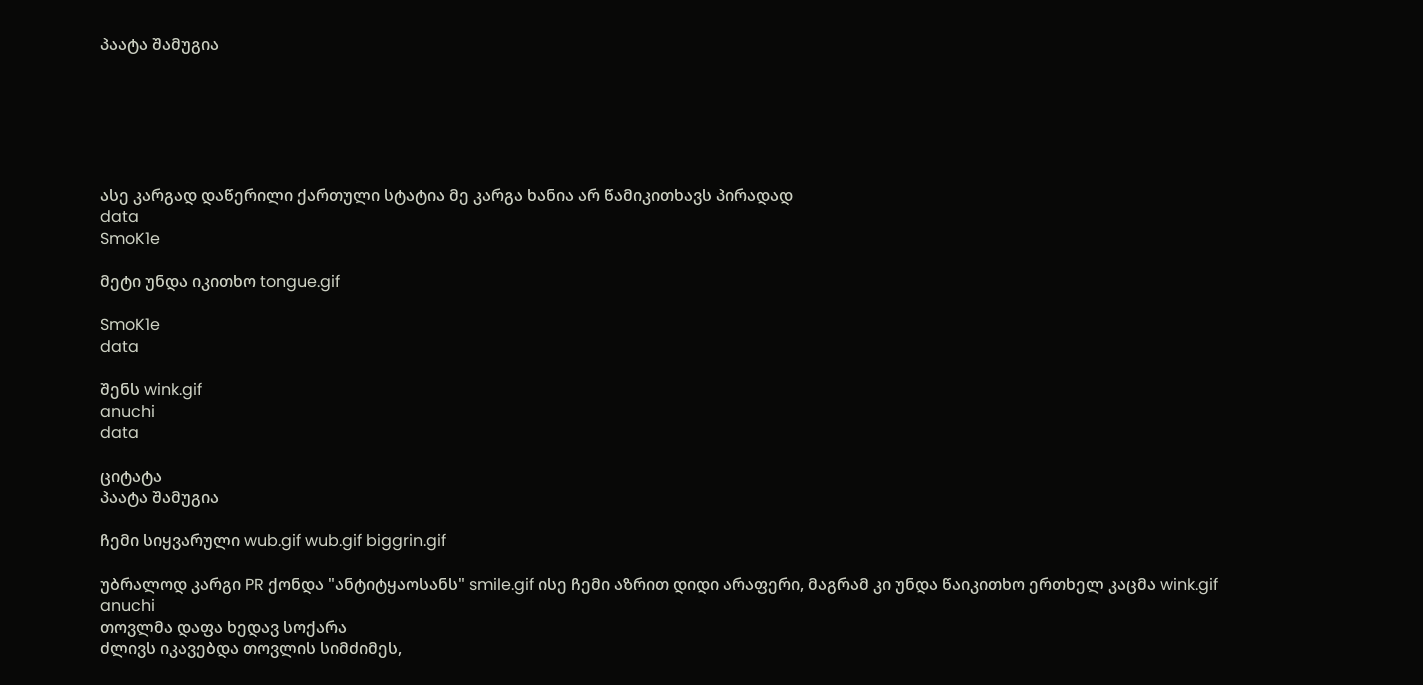პაატა შამუგია






ასე კარგად დაწერილი ქართული სტატია მე კარგა ხანია არ წამიკითხავს პირადად
data
SmoK1e

მეტი უნდა იკითხო tongue.gif

SmoK1e
data

შენს wink.gif
anuchi
data

ციტატა
პაატა შამუგია

ჩემი სიყვარული wub.gif wub.gif biggrin.gif

უბრალოდ კარგი PR ქონდა "ანტიტყაოსანს" smile.gif ისე ჩემი აზრით დიდი არაფერი, მაგრამ კი უნდა წაიკითხო ერთხელ კაცმა wink.gif
anuchi
თოვლმა დაფა ხედავ სოქარა
ძლივს იკავებდა თოვლის სიმძიმეს,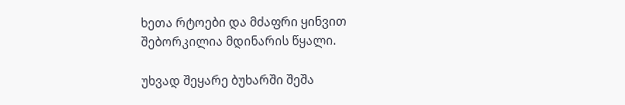ხეთა რტოები და მძაფრი ყინვით
შებორკილია მდინარის წყალი.

უხვად შეყარე ბუხარში შეშა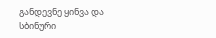განდევნე ყინვა და სბინური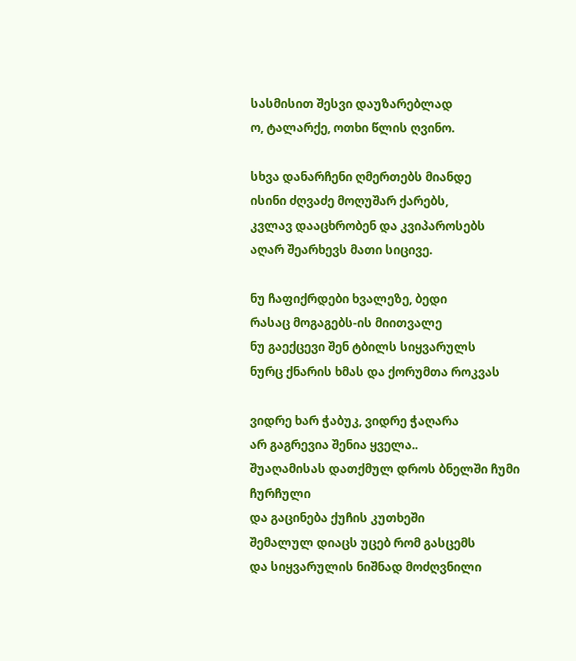სასმისით შესვი დაუზარებლად
ო, ტალარქე, ოთხი წლის ღვინო.

სხვა დანარჩენი ღმერთებს მიანდე
ისინი ძღვაძე მოღუშარ ქარებს,
კვლავ დააცხრობენ და კვიპაროსებს
აღარ შეარხევს მათი სიცივე.

ნუ ჩაფიქრდები ხვალეზე, ბედი
რასაც მოგაგებს-ის მიითვალე
ნუ გაექცევი შენ ტბილს სიყვარულს
ნურც ქნარის ხმას და ქორუმთა როკვას

ვიდრე ხარ ჭაბუკ, ვიდრე ჭაღარა
არ გაგრევია შენია ყველა..
შუაღამისას დათქმულ დროს ბნელში ჩუმი ჩურჩული
და გაცინება ქუჩის კუთხეში
შემალულ დიაცს უცებ რომ გასცემს
და სიყვარულის ნიშნად მოძღვნილი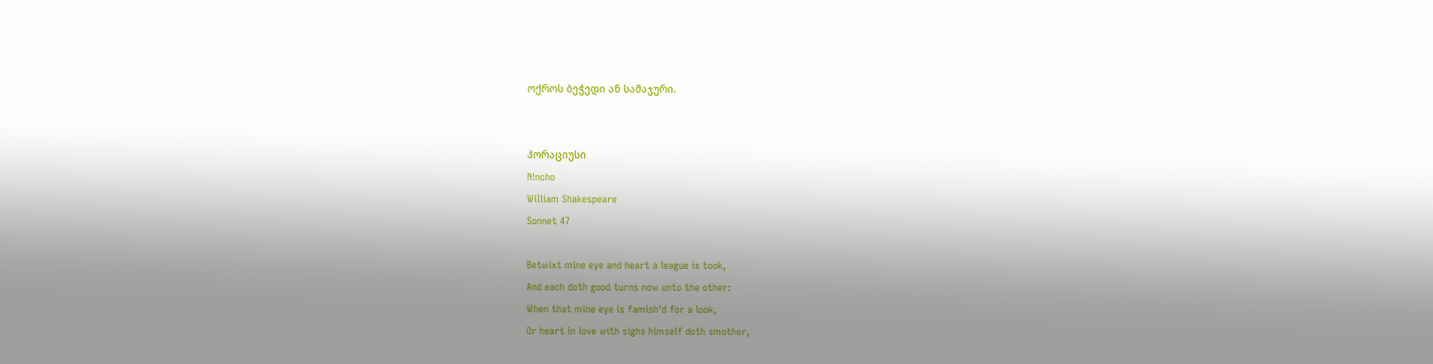ოქროს ბეჭედი ან სამაჯური.


ჰორაციუსი
N!ncho
William Shakespeare
Sonnet 47

Betwixt mine eye and heart a league is took,
And each doth good turns now unto the other:
When that mine eye is famish'd for a look,
Or heart in love with sighs himself doth smother,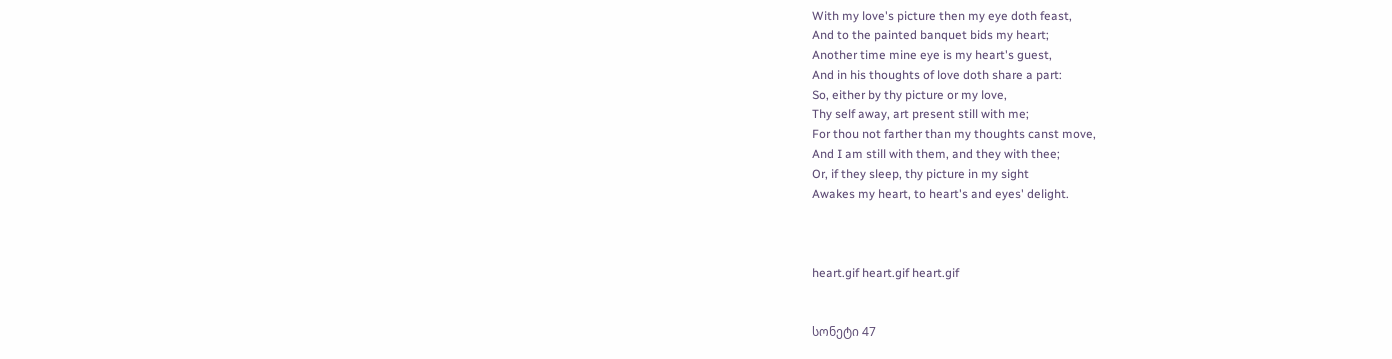With my love's picture then my eye doth feast,
And to the painted banquet bids my heart;
Another time mine eye is my heart's guest,
And in his thoughts of love doth share a part:
So, either by thy picture or my love,
Thy self away, art present still with me;
For thou not farther than my thoughts canst move,
And I am still with them, and they with thee;
Or, if they sleep, thy picture in my sight
Awakes my heart, to heart's and eyes' delight.



heart.gif heart.gif heart.gif


სონეტი 47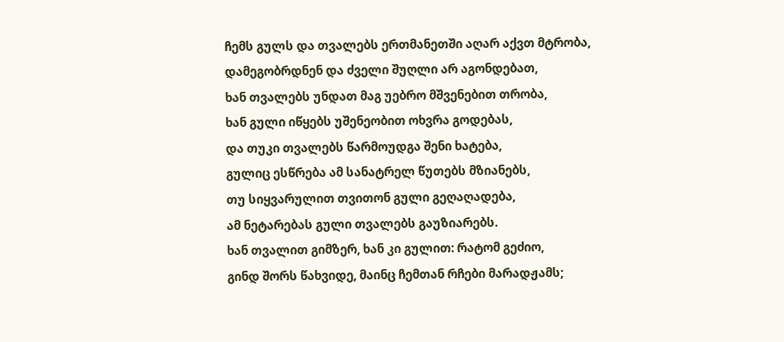ჩემს გულს და თვალებს ერთმანეთში აღარ აქვთ მტრობა,
დამეგობრდნენ და ძველი შუღლი არ აგონდებათ,
ხან თვალებს უნდათ მაგ უებრო მშვენებით თრობა,
ხან გული იწყებს უშენეობით ოხვრა გოდებას,
და თუკი თვალებს წარმოუდგა შენი ხატება,
გულიც ესწრება ამ სანატრელ წუთებს მზიანებს,
თუ სიყვარულით თვითონ გული გეღაღადება,
ამ ნეტარებას გული თვალებს გაუზიარებს.
ხან თვალით გიმზერ, ხან კი გულით: რატომ გეძიო,
გინდ შორს წახვიდე, მაინც ჩემთან რჩები მარადჟამს;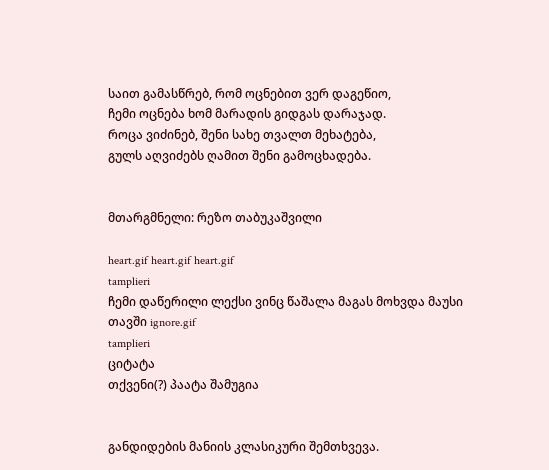საით გამასწრებ, რომ ოცნებით ვერ დაგეწიო,
ჩემი ოცნება ხომ მარადის გიდგას დარაჯად.
როცა ვიძინებ, შენი სახე თვალთ მეხატება,
გულს აღვიძებს ღამით შენი გამოცხადება.


მთარგმნელი: რეზო თაბუკაშვილი

heart.gif heart.gif heart.gif
tamplieri
ჩემი დაწერილი ლექსი ვინც წაშალა მაგას მოხვდა მაუსი თავში ignore.gif
tamplieri
ციტატა
თქვენი(?) პაატა შამუგია


განდიდების მანიის კლასიკური შემთხვევა.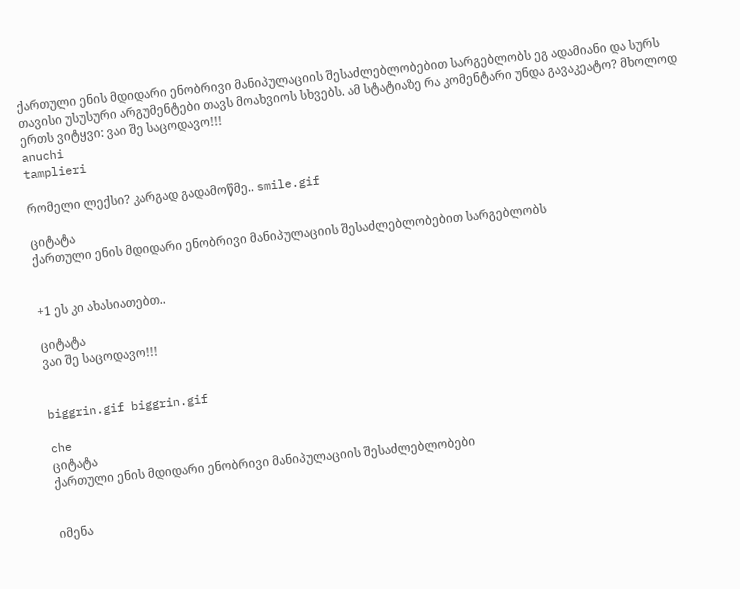ქართული ენის მდიდარი ენობრივი მანიპულაციის შესაძლებლობებით სარგებლობს ეგ ადამიანი და სურს თავისი უსუსური არგუმენტები თავს მოახვიოს სხვებს. ამ სტატიაზე რა კომენტარი უნდა გავაკეატო? მხოლოდ ერთს ვიტყვი: ვაი შე საცოდავო!!!
anuchi
tamplieri

რომელი ლექსი? კარგად გადამოწმე.. smile.gif

ციტატა
ქართული ენის მდიდარი ენობრივი მანიპულაციის შესაძლებლობებით სარგებლობს


+1 ეს კი ახასიათებთ..

ციტატა
ვაი შე საცოდავო!!!


biggrin.gif biggrin.gif

che
ციტატა
ქართული ენის მდიდარი ენობრივი მანიპულაციის შესაძლებლობები


იმენა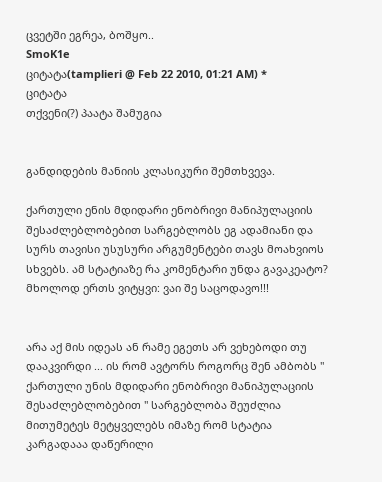ცვეტში ეგრეა, ბოშყო..
SmoK1e
ციტატა(tamplieri @ Feb 22 2010, 01:21 AM) *
ციტატა
თქვენი(?) პაატა შამუგია


განდიდების მანიის კლასიკური შემთხვევა.

ქართული ენის მდიდარი ენობრივი მანიპულაციის შესაძლებლობებით სარგებლობს ეგ ადამიანი და სურს თავისი უსუსური არგუმენტები თავს მოახვიოს სხვებს. ამ სტატიაზე რა კომენტარი უნდა გავაკეატო? მხოლოდ ერთს ვიტყვი: ვაი შე საცოდავო!!!


არა აქ მის იდეას ან რამე ეგეთს არ ვეხებოდი თუ დააკვირდი ... ის რომ ავტორს როგორც შენ ამბობს " ქართული უნის მდიდარი ენობრივი მანიპულაციის შესაძლებლობებით " სარგებლობა შეუძლია მითუმეტეს მეტყველებს იმაზე რომ სტატია კარგადააა დაწერილი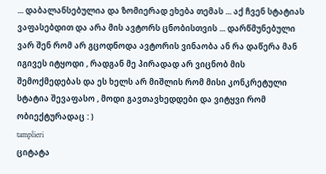... დაბალანსებულია და ზომიერად ეხება თემას ... აქ ჩვენ სტატიას ვაფასებდით და არა მის ავტორს ცნობისთვის ... დარწმუნებული ვარ შენ რომ არ გცოდნოდა ავტორის ვინაობა ან რა დაწერა მან იგივეს იტყოდი , რადგან მე პირადად არ ვიცნობ მის შემოქმედებას და ეს ხელს არ მიშლის რომ მისი კონკრეტული სტატია შევაფასო , მოდი გავთავხედდები და ვიტყვი რომ ობიექტურადაც : )
tamplieri
ციტატა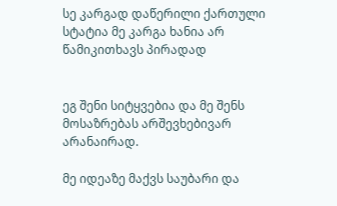სე კარგად დაწერილი ქართული სტატია მე კარგა ხანია არ წამიკითხავს პირადად


ეგ შენი სიტყვებია და მე შენს მოსაზრებას არშევხებივარ არანაირად.

მე იდეაზე მაქვს საუბარი და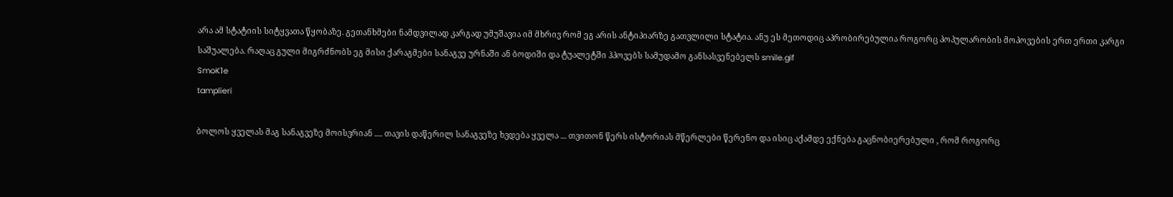არა ამ სტატიის სიტყვათა წყობაზე. გეთანხმები ნამდვილად კარგად უმუშავია იმ მხრივ რომ ეგ არის ანტიპიარზე გათვლილი სტატია. ანუ ეს მეთოდიც აპრობირებულია როგორც პოპულარობის მოპოვების ერთ ერთი კარგი საშუალება. რაღაც გული მიგრძნობს ეგ მისი ქარაგმები სანაგვე ურნაში ან ბოდიში და ტუალეტში ჰპოვებს სამუდამო განსასვენებელს smile.gif
SmoK1e
tamplieri

ბოლოს ყველას მაგ სანაგვეზე მოისვრიან .... თავის დაწერილ სანაგვეზე ხვდება ყველა ... თვითონ წერს ისტორიას მწერლები წერენო და ისიც აქამდე ექნება გაცნობიერებული , რომ როგორც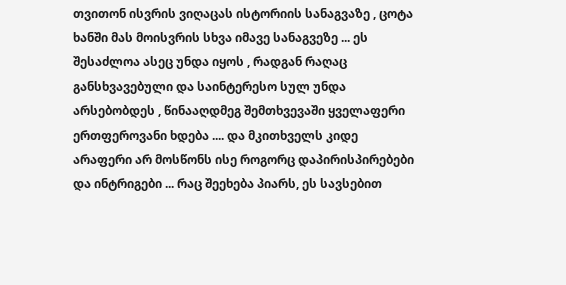თვითონ ისვრის ვიღაცას ისტორიის სანაგვაზე , ცოტა ხანში მას მოისვრის სხვა იმავე სანაგვეზე ... ეს შესაძლოა ასეც უნდა იყოს , რადგან რაღაც განსხვავებული და საინტერესო სულ უნდა არსებობდეს , წინააღდმეგ შემთხვევაში ყველაფერი ერთფეროვანი ხდება .... და მკითხველს კიდე არაფერი არ მოსწონს ისე როგორც დაპირისპირებები და ინტრიგები ... რაც შეეხება პიარს, ეს სავსებით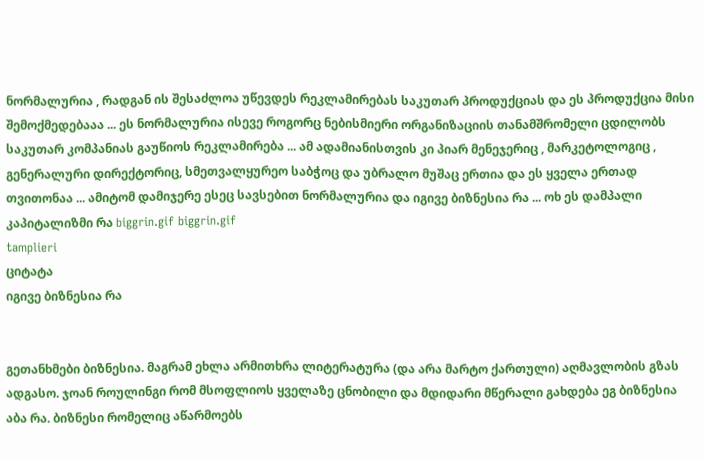ნორმალურია , რადგან ის შესაძლოა უწევდეს რეკლამირებას საკუთარ პროდუქციას და ეს პროდუქცია მისი შემოქმედებააა ... ეს ნორმალურია ისევე როგორც ნებისმიერი ორგანიზაციის თანამშრომელი ცდილობს საკუთარ კომპანიას გაუწიოს რეკლამირება ... ამ ადამიანისთვის კი პიარ მენეჯერიც , მარკეტოლოგიც , გენერალური დირექტორიც, სმეთვალყურეო საბჭოც და უბრალო მუშაც ერთია და ეს ყველა ერთად თვითონაა ... ამიტომ დამიჯერე ესეც სავსებით ნორმალურია და იგივე ბიზნესია რა ... ოხ ეს დამპალი კაპიტალიზმი რა biggrin.gif biggrin.gif
tamplieri
ციტატა
იგივე ბიზნესია რა


გეთანხმები ბიზნესია. მაგრამ ეხლა არმითხრა ლიტერატურა (და არა მარტო ქართული) აღმავლობის გზას ადგასო. ჯოან როულინგი რომ მსოფლიოს ყველაზე ცნობილი და მდიდარი მწერალი გახდება ეგ ბიზნესია აბა რა. ბიზნესი რომელიც აწარმოებს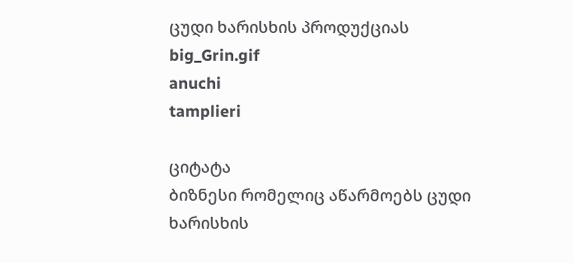ცუდი ხარისხის პროდუქციას big_Grin.gif
anuchi
tamplieri

ციტატა
ბიზნესი რომელიც აწარმოებს ცუდი ხარისხის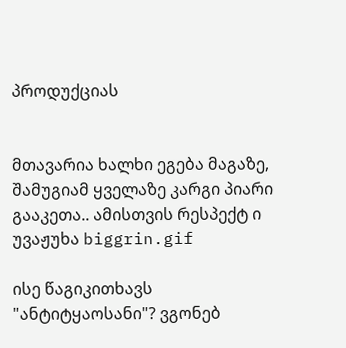პროდუქციას


მთავარია ხალხი ეგება მაგაზე, შამუგიამ ყველაზე კარგი პიარი გააკეთა.. ამისთვის რესპექტ ი უვაჟუხა biggrin.gif

ისე წაგიკითხავს "ანტიტყაოსანი"? ვგონებ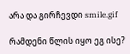არა და გირჩევდი smile.gif

რამდენი წლის იყო ეგ ისე?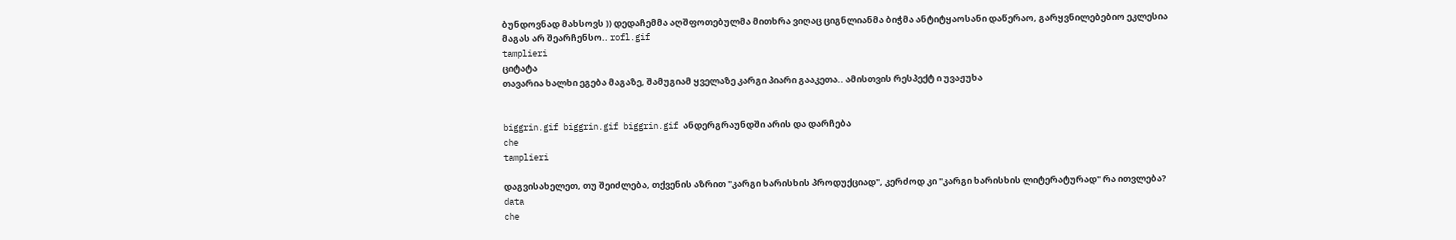ბუნდოვნად მახსოვს )) დედაჩემმა აღშფოთებულმა მითხრა ვიღაც ციგნლიანმა ბიჭმა ანტიტყაოსანი დაწერაო, გარყვნილებებიო ეკლესია მაგას არ შეარჩენსო.. rofl.gif
tamplieri
ციტატა
თავარია ხალხი ეგება მაგაზე, შამუგიამ ყველაზე კარგი პიარი გააკეთა.. ამისთვის რესპექტ ი უვაჟუხა


biggrin.gif biggrin.gif biggrin.gif ანდერგრაუნდში არის და დარჩება
che
tamplieri

დაგვისახელეთ, თუ შეიძლება, თქვენის აზრით "კარგი ხარისხის პროდუქციად", კერძოდ კი "კარგი ხარისხის ლიტერატურად" რა ითვლება?
data
che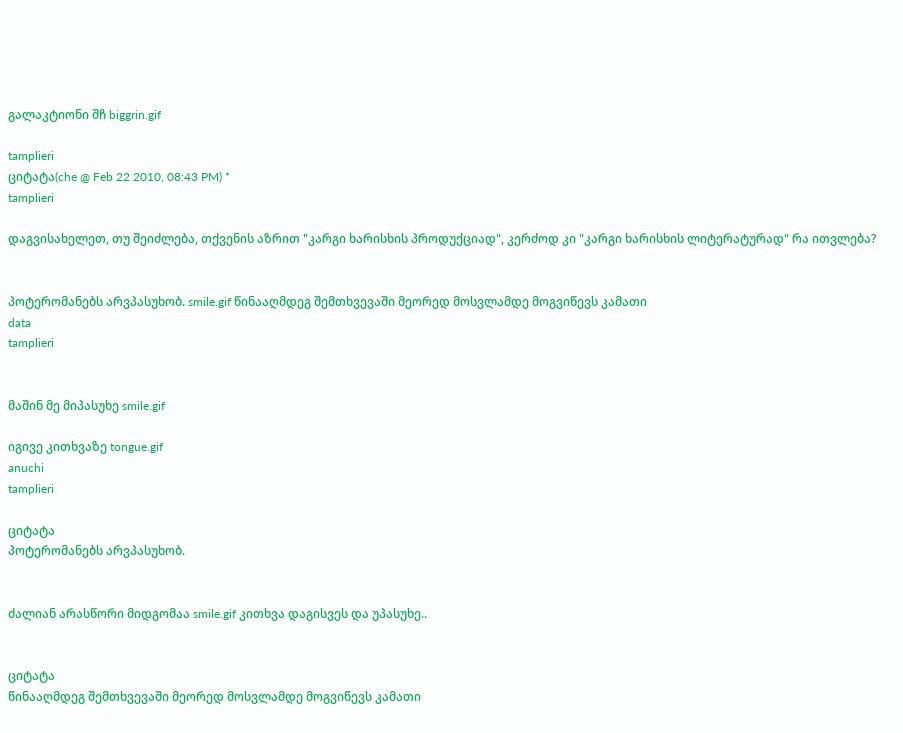გალაკტიონი შჩ biggrin.gif

tamplieri
ციტატა(che @ Feb 22 2010, 08:43 PM) *
tamplieri

დაგვისახელეთ, თუ შეიძლება, თქვენის აზრით "კარგი ხარისხის პროდუქციად", კერძოდ კი "კარგი ხარისხის ლიტერატურად" რა ითვლება?


პოტერომანებს არვპასუხობ. smile.gif წინააღმდეგ შემთხვევაში მეორედ მოსვლამდე მოგვიწევს კამათი
data
tamplieri


მაშინ მე მიპასუხე smile.gif

იგივე კითხვაზე tongue.gif
anuchi
tamplieri

ციტატა
პოტერომანებს არვპასუხობ.


ძალიან არასწორი მიდგომაა smile.gif კითხვა დაგისვეს და უპასუხე..


ციტატა
წინააღმდეგ შემთხვევაში მეორედ მოსვლამდე მოგვიწევს კამათი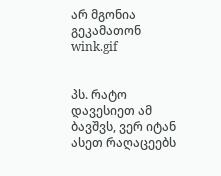არ მგონია გეკამათონ wink.gif


პს. რატო დავესიეთ ამ ბავშვს, ვერ იტან ასეთ რაღაცეებს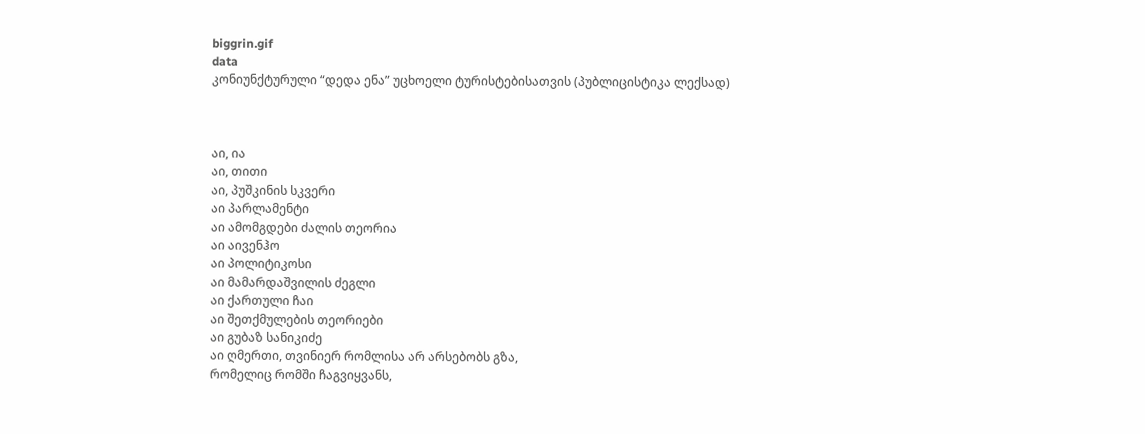biggrin.gif
data
კონიუნქტურული “დედა ენა” უცხოელი ტურისტებისათვის (პუბლიცისტიკა ლექსად)



აი, ია
აი, თითი
აი, პუშკინის სკვერი
აი პარლამენტი
აი ამომგდები ძალის თეორია
აი აივენჰო
აი პოლიტიკოსი
აი მამარდაშვილის ძეგლი
აი ქართული ჩაი
აი შეთქმულების თეორიები
აი გუბაზ სანიკიძე
აი ღმერთი, თვინიერ რომლისა არ არსებობს გზა,
რომელიც რომში ჩაგვიყვანს,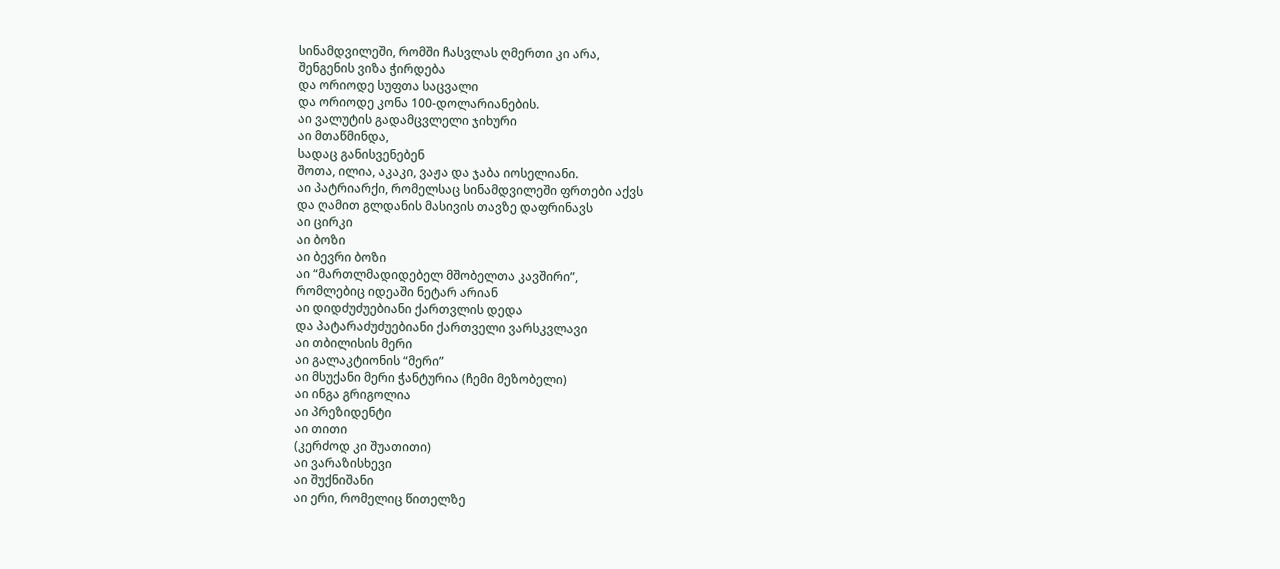სინამდვილეში, რომში ჩასვლას ღმერთი კი არა,
შენგენის ვიზა ჭირდება
და ორიოდე სუფთა საცვალი
და ორიოდე კონა 100-დოლარიანების.
აი ვალუტის გადამცვლელი ჯიხური
აი მთაწმინდა,
სადაც განისვენებენ
შოთა, ილია, აკაკი, ვაჟა და ჯაბა იოსელიანი.
აი პატრიარქი, რომელსაც სინამდვილეში ფრთები აქვს
და ღამით გლდანის მასივის თავზე დაფრინავს
აი ცირკი
აი ბოზი
აი ბევრი ბოზი
აი “მართლმადიდებელ მშობელთა კავშირი”,
რომლებიც იდეაში ნეტარ არიან
აი დიდძუძუებიანი ქართვლის დედა
და პატარაძუძუებიანი ქართველი ვარსკვლავი
აი თბილისის მერი
აი გალაკტიონის “მერი”
აი მსუქანი მერი ჭანტურია (ჩემი მეზობელი)
აი ინგა გრიგოლია
აი პრეზიდენტი
აი თითი
(კერძოდ კი შუათითი)
აი ვარაზისხევი
აი შუქნიშანი
აი ერი, რომელიც წითელზე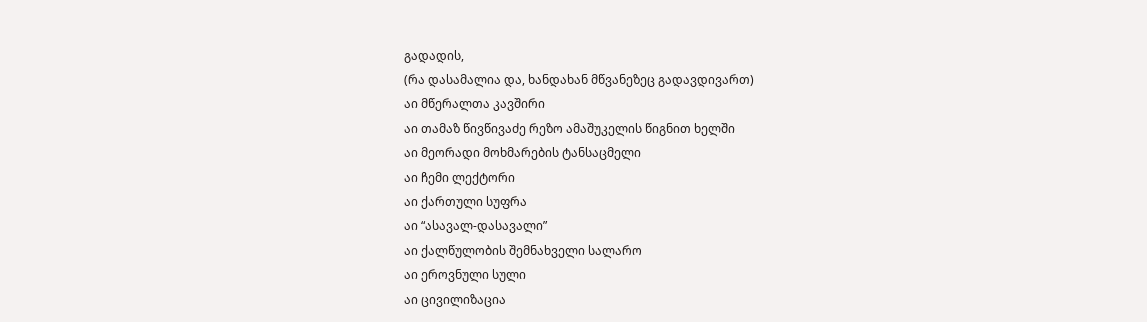გადადის,
(რა დასამალია და, ხანდახან მწვანეზეც გადავდივართ)
აი მწერალთა კავშირი
აი თამაზ წივწივაძე რეზო ამაშუკელის წიგნით ხელში
აი მეორადი მოხმარების ტანსაცმელი
აი ჩემი ლექტორი
აი ქართული სუფრა
აი “ასავალ-დასავალი”
აი ქალწულობის შემნახველი სალარო
აი ეროვნული სული
აი ცივილიზაცია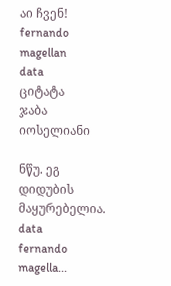აი ჩვენ!
fernando magellan
data
ციტატა
ჯაბა იოსელიანი

ნწუ. ეგ დიდუბის მაყურებელია.
data
fernando magella...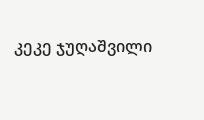კეკე ჯუღაშვილი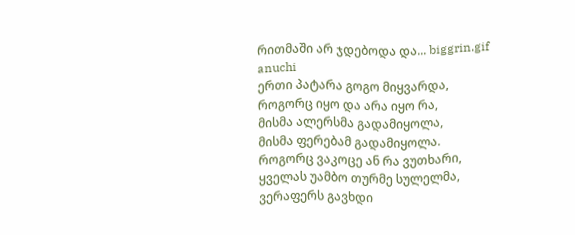რითმაში არ ჯდებოდა და... biggrin.gif
anuchi
ერთი პატარა გოგო მიყვარდა,
როგორც იყო და არა იყო რა,
მისმა ალერსმა გადამიყოლა,
მისმა ფერებამ გადამიყოლა.
როგორც ვაკოცე ან რა ვუთხარი,
ყველას უამბო თურმე სულელმა,
ვერაფერს გავხდი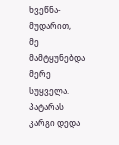ხვეწნა-მუდარით,
მე მამტყუნებდა მერე სუყველა.
პატარას კარგი დედა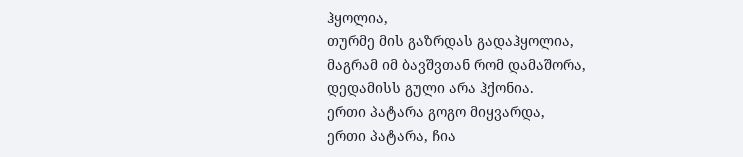ჰყოლია,
თურმე მის გაზრდას გადაჰყოლია,
მაგრამ იმ ბავშვთან რომ დამაშორა,
დედამისს გული არა ჰქონია.
ერთი პატარა გოგო მიყვარდა,
ერთი პატარა, ჩია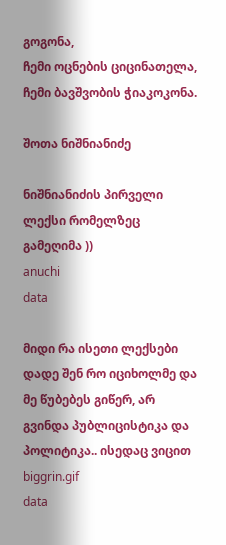გოგონა,
ჩემი ოცნების ციცინათელა,
ჩემი ბავშვობის ჭიაკოკონა.

შოთა ნიშნიანიძე

ნიშნიანიძის პირველი ლექსი რომელზეც გამეღიმა ))
anuchi
data

მიდი რა ისეთი ლექსები დადე შენ რო იციხოლმე და მე წუბებეს გიწერ, არ გვინდა პუბლიცისტიკა და პოლიტიკა.. ისედაც ვიცით biggrin.gif
data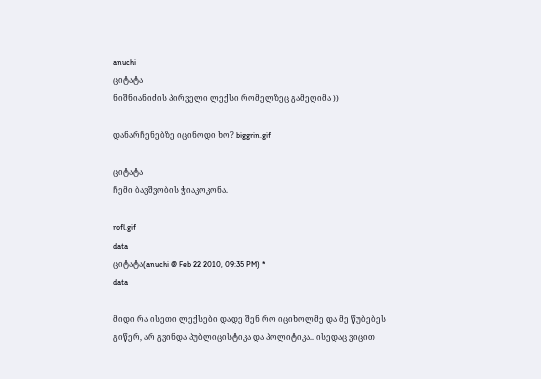anuchi
ციტატა
ნიშნიანიძის პირველი ლექსი რომელზეც გამეღიმა ))

დანარჩენებზე იცინოდი ხო? biggrin.gif

ციტატა
ჩემი ბავშვობის ჭიაკოკონა.

rofl.gif
data
ციტატა(anuchi @ Feb 22 2010, 09:35 PM) *
data

მიდი რა ისეთი ლექსები დადე შენ რო იციხოლმე და მე წუბებეს გიწერ, არ გვინდა პუბლიცისტიკა და პოლიტიკა.. ისედაც ვიცით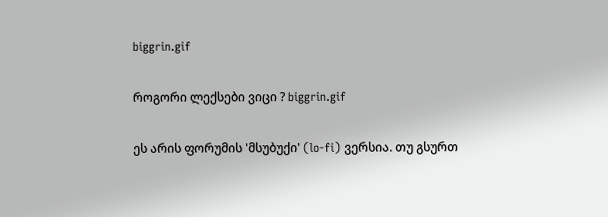biggrin.gif

როგორი ლექსები ვიცი ? biggrin.gif

ეს არის ფორუმის 'მსუბუქი' (lo-fi) ვერსია. თუ გსურთ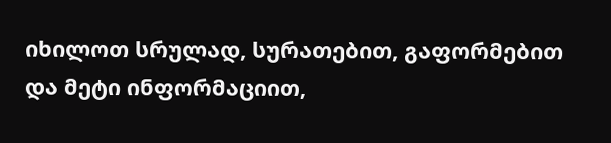იხილოთ სრულად, სურათებით, გაფორმებით და მეტი ინფორმაციით,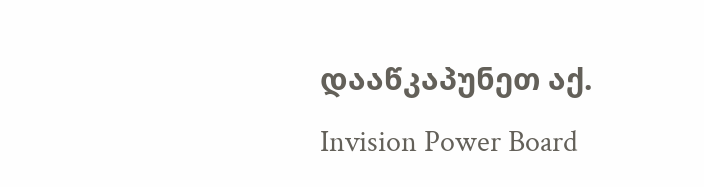დააწკაპუნეთ აქ.
Invision Power Board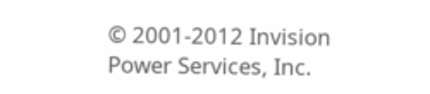© 2001-2012 Invision Power Services, Inc.